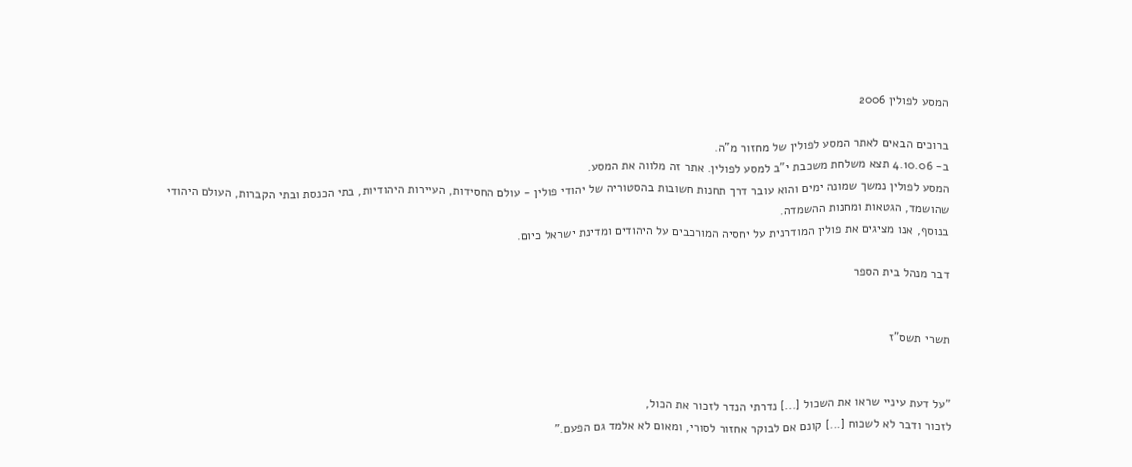המסע לפולין 2006

ברוכים הבאים לאתר המסע לפולין של מחזור מ"ה.
ב- 4.10.06 תצא משלחת משכבת י"ב למסע לפולין. אתר זה מלווה את המסע.
המסע לפולין נמשך שמונה ימים והוא עובר דרך תחנות חשובות בהסטוריה של יהודי פולין - עולם החסידות, העיירות היהודיות, בתי הכנסת ובתי הקברות, העולם היהודי שהושמד, הגטאות ומחנות ההשמדה.
בנוסף, אנו מציגים את פולין המודרנית על יחסיה המורכבים על היהודים ומדינת ישראל כיום.

דבר מנהל בית הספר


תשרי תשס"ז


"על דעת עיניי שראו את השכול [...] נדרתי הנדר לזכור את הכול,
לזכור ודבר לא לשכוח [...] קונם אם לבוקר אחזור לסורי, ומאום לא אלמד גם הפעם."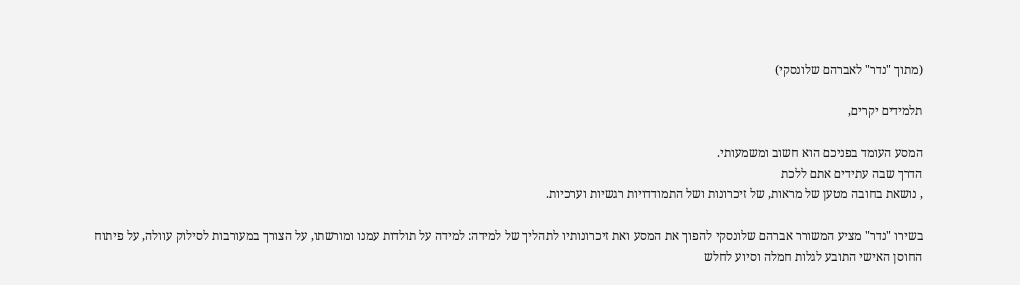(מתוך "נדר" לאברהם שלונסקי)

תלמידים יקרים,

המסע העומד בפניכם הוא חשוב ומשמעותי.
הדרך שבה עתידים אתם ללכת
, נושאת בחובה מטען של מראות, של זיכרונות ושל התמודדויות רגשיות וערכיות.

בשירו "נדר" מציע המשורר אברהם שלונסקי להפוך את המסע ואת זיכרונותיו לתהליך של למידה: למידה על תולדות עמנו ומורשתו, על הצורך במעורבות לסילוק עוולה, על פיתוח החוסן האישי התובע לגלות חמלה וסיוע לחלש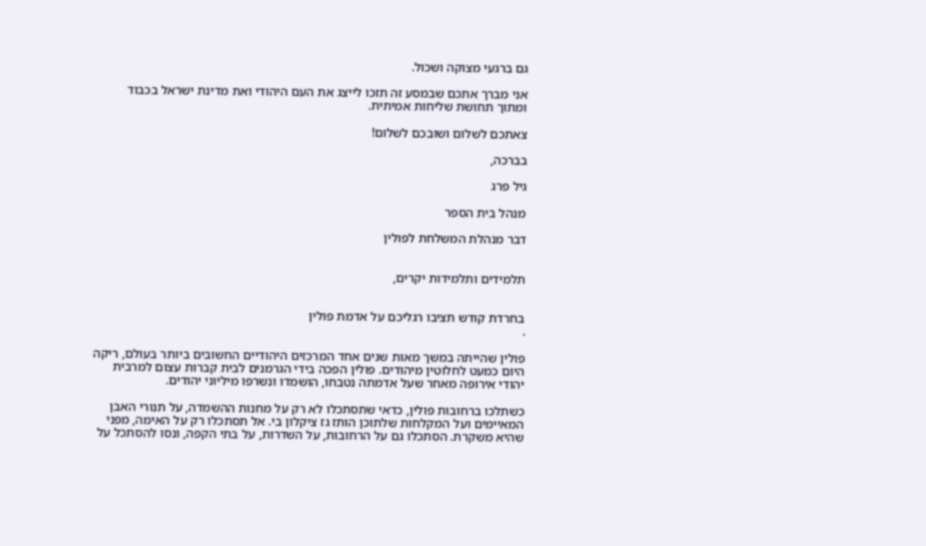גם ברגעי מצוקה ושכול.

אני מברך אתכם שבמסע זה תזכו לייצג את העם היהודי ואת מדינת ישראל בכבוד ומתוך תחושת שליחות אמיתית.

צאתכם לשלום ושובכם לשלום!

בברכה,

גיל פרג

מנהל בית הספר

דבר מנהלת המשלחת לפולין


תלמידים ותלמידות יקרים,


בחרדת קודש תציבו רגליכם על אדמת פולין
.

פולין שהייתה במשך מאות שנים אחד המרכזים היהודיים החשובים ביותר בעולם, ריקה היום כמעט לחלוטין מיהודים. פולין הפכה בידי הגרמנים לבית קברות עצום למרבית יהודי אירופה מאחר שעל אדמתה נטבחו, הושמדו ונשרפו מיליוני יהודים.

כשתלכו ברחובות פולין, כדאי שתסתכלו לא רק על מחנות ההשמדה, על תנורי האבן המאיימים ועל המקלחות שלתוכן הותז גז ציקלון בי. אל תסתכלו רק על האימה, מפני שהיא משקרת. הסתכלו גם על הרחובות, על השדרות, על בתי הקפה, ונסו להסתכל על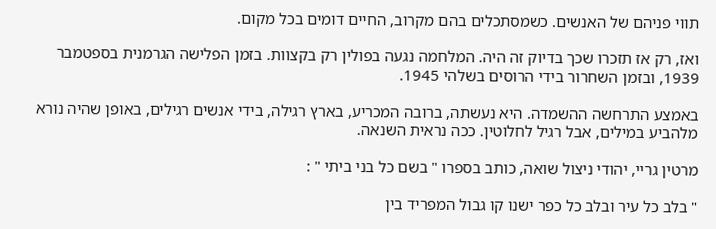תווי פניהם של האנשים. כשמסתכלים בהם מקרוב, החיים דומים בכל מקום.

ואז, רק אז תזכרו שכך בדיוק זה היה. המלחמה נגעה בפולין רק בקצוות. בזמן הפלישה הגרמנית בספטמבר 1939, ובזמן השחרור בידי הרוסים בשלהי 1945.

באמצע התרחשה ההשמדה. היא נעשתה, ברובה המכריע, בארץ רגילה, בידי אנשים רגילים, באופן שהיה נורא מלהביע במילים, אבל רגיל לחלוטין. ככה נראית השנאה.

מרטין גריי, יהודי ניצול שואה, כותב בספרו " בשם כל בני ביתי " :

" בלב כל עיר ובלב כל כפר ישנו קו גבול המפריד בין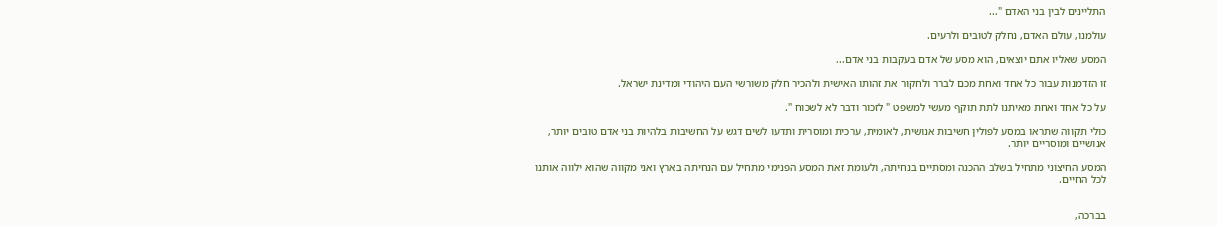התליינים לבין בני האדם "...

עולמנו, עולם האדם, נחלק לטובים ולרעים.

המסע שאליו אתם יוצאים, הוא מסע של אדם בעקבות בני אדם...

זו הזדמנות עבור כל אחד ואחת מכם לברר ולחקור את זהותו האישית ולהכיר חלק משורשי העם היהודי ומדינת ישראל.

על כל אחד ואחת מאיתנו לתת תוקף מעשי למשפט " לזכור ודבר לא לשכוח ".

כולי תקווה שתראו במסע לפולין חשיבות אנושית, לאומית, ערכית ומוסרית ותדעו לשים דגש על החשיבות בלהיות בני אדם טובים יותר, אנושיים ומוסריים יותר.

המסע החיצוני מתחיל בשלב ההכנה ומסתיים בנחיתה, ולעומת זאת המסע הפנימי מתחיל עם הנחיתה בארץ ואני מקווה שהוא ילווה אותנו לכל החיים.


בברכה,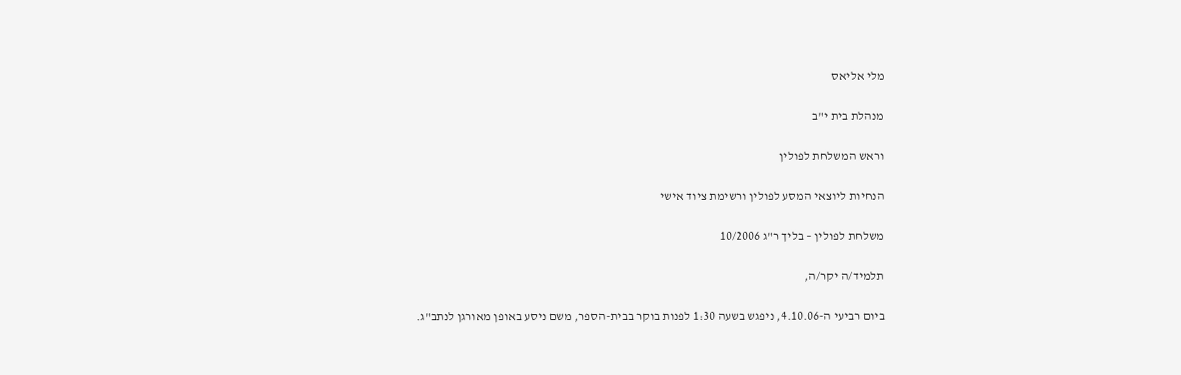מלי אליאס

מנהלת בית י"ב

וראש המשלחת לפולין

הנחיות ליוצאי המסע לפולין ורשימת ציוד אישי

משלחת לפולין – בליך ר"ג 10/2006

תלמיד/ה יקר/ה,

ביום רביעי ה-4.10.06, ניפגש בשעה 1:30 לפנות בוקר בבית-הספר, משם ניסע באופן מאורגן לנתב"ג.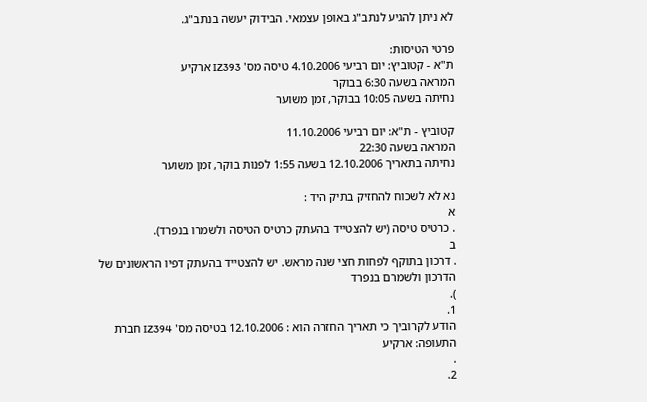לא ניתן להגיע לנתב"ג באופן עצמאי. הבידוק יעשה בנתב"ג.

פרטי הטיסות:
ת"א - קטוביץ: יום רביעי 4.10.2006 טיסה מס' IZ393 ארקיע
המראה בשעה 6:30 בבוקר
נחיתה בשעה 10:05 בבוקר, זמן משוער

קטוביץ - ת"א: יום רביעי 11.10.2006
המראה בשעה 22:30
נחיתה בתאריך 12.10.2006 בשעה 1:55 לפנות בוקר, זמן משוער

נא לא לשכוח להחזיק בתיק היד :
א
. כרטיס טיסה (יש להצטייד בהעתק כרטיס הטיסה ולשמרו בנפרד).
ב
. דרכון בתוקף לפחות חצי שנה מראש. יש להצטייד בהעתק דפיו הראשונים של הדרכון ולשמרם בנפרד
).
1.
הודע לקרוביך כי תאריך החזרה הוא : 12.10.2006 בטיסה מס' IZ394 חברת התעופה: ארקיע
.
2.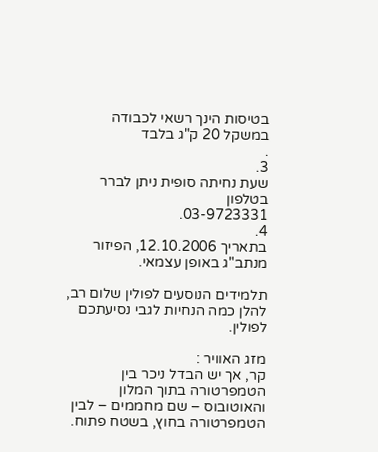בטיסות הינך רשאי לכבודה במשקל 20 ק"ג בלבד
.
3.
שעת נחיתה סופית ניתן לברר בטלפון
03-9723331.
4.
בתאריך 12.10.2006, הפיזור מנתב"ג באופן עצמאי.

תלמידים הנוסעים לפולין שלום רב, להלן כמה הנחיות לגבי נסיעתכם לפולין.

מזג האוויר :
קר, אך יש הבדל ניכר בין הטמפרטורה בתוך המלון והאוטובוס – שם מחממים – לבין הטמפרטורה בחוץ, בשטח פתוח.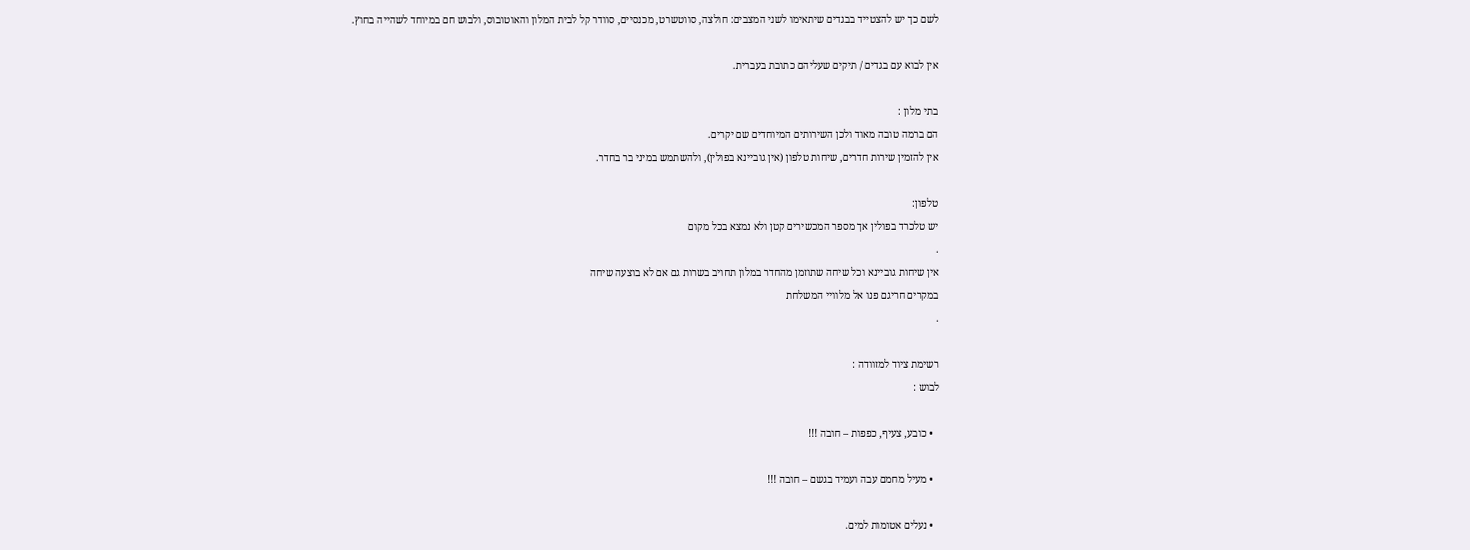לשם כך יש להצטייד בבגדים שיתאימו לשני המצבים: חולצה, סווטשרט, מכנסיים, סוודר קל לבית המלון והאוטובוס, ולבוש חם במיוחד לשהייה בחוץ.

אין לבוא עם בגדים / תיקים שעליהם כתובת בעברית.

בתי מלון :
הם ברמה טובה מאוד ולכן השירותים המיוחדים שם יקרים.
אין להזמין שירות חדרים, שיחות טלפון (אין גוביינא בפולין), ולהשתמש במיני בר בחדר.

טלפון:
יש טלכרד בפולין אך מספר המכשירים קטן ולא נמצא בכל מקום
.
אין שיחות גוביינא וכל שיחה שתוזמן מהחדר במלון תחויב בשרות גם אם לא בוצעה שיחה
במקרים חריגם פנו אל מלוויי המשלחת
.

רשימת ציוד למזוודה :
לבוש :

  • כובע, צעיף, כפפות – חובה !!!

  • מעיל מחמם עבה ועמיד בגשם – חובה !!!

  • נעלים אטומות למים.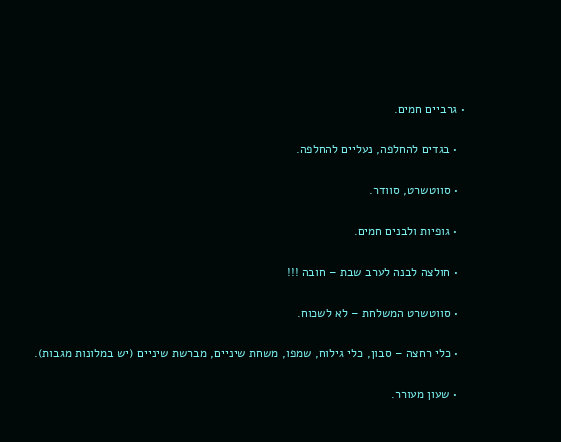• גרביים חמים.

  • בגדים להחלפה, נעליים להחלפה.

  • סווטשרט, סוודר.

  • גופיות ולבנים חמים.

  • חולצה לבנה לערב שבת – חובה !!!

  • סווטשרט המשלחת – לא לשכוח.

  • כלי רחצה – סבון, כלי גילוח, שמפו, משחת שיניים, מברשת שיניים (יש במלונות מגבות).

  • שעון מעורר.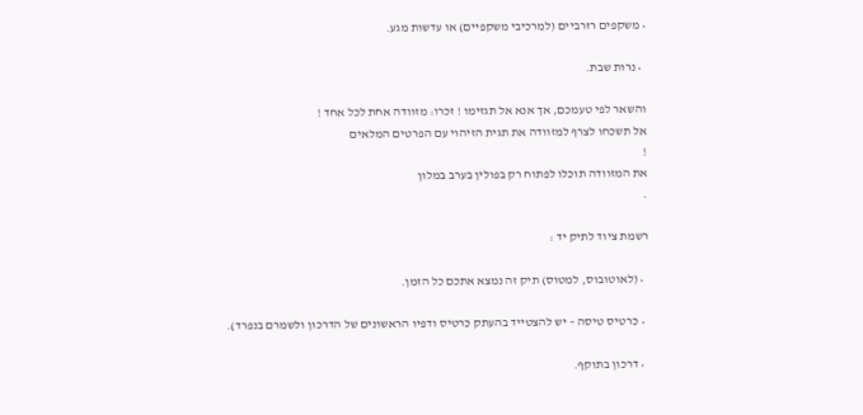• משקפים רזרביים (למרכיבי משקפיים) או עדשות מגע.

  • נרות שבת.

והשאר לפי טעמכם, אך אנא אל תגזימו ! זכרו: מזוודה אחת לכל אחד !
אל תשכחו לצרף למזוודה את תגית הזיהוי עם הפרטים המלאים
!
את המזוודה תוכלו לפתוח רק בפולין בערב במלון
.

רשמת ציוד לתיק יד :

  • (לאוטובוס, למטוס) תיק זה נמצא אתכם כל הזמן.

  • כרטיס טיסה – יש להצטייד בהעתק כרטיס ודפיו הראשונים של הדרכון ולשמרם בנפרד).

  • דרכון בתוקף.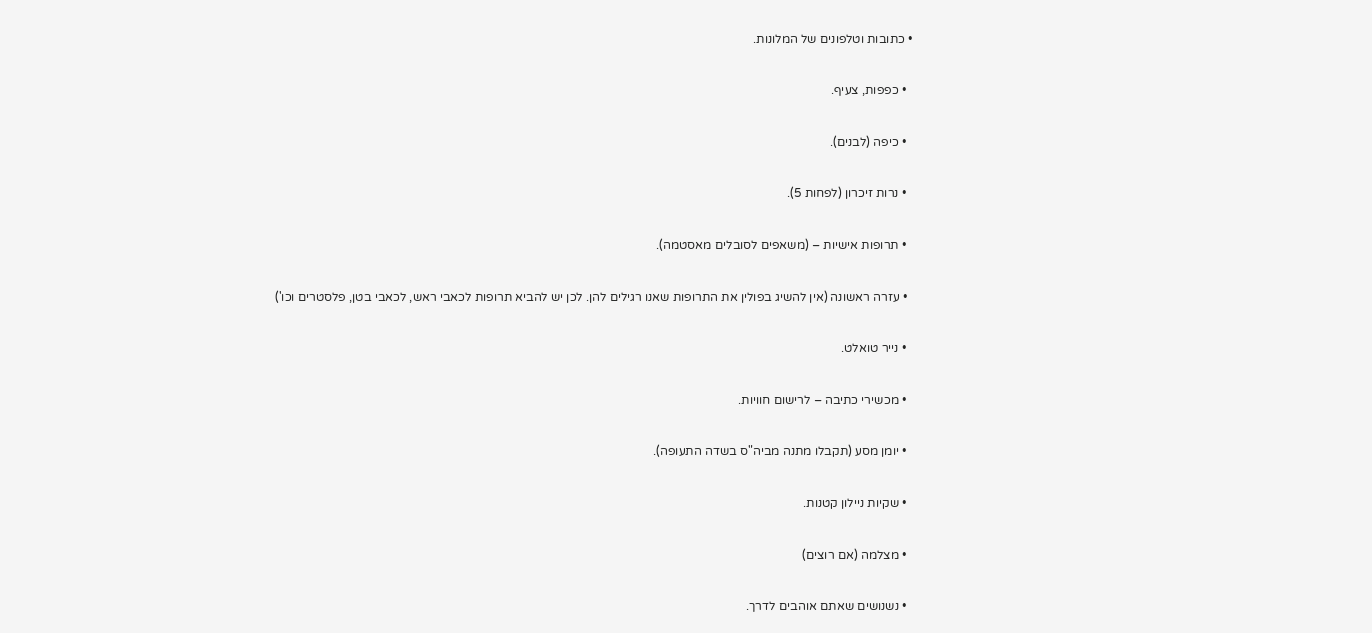• כתובות וטלפונים של המלונות.

  • כפפות, צעיף.

  • כיפה (לבנים).

  • נרות זיכרון (לפחות 5).

  • תרופות אישיות – (משאפים לסובלים מאסטמה).

  • עזרה ראשונה (אין להשיג בפולין את התרופות שאנו רגילים להן. לכן יש להביא תרופות לכאבי ראש, לכאבי בטן, פלסטרים וכו')

  • נייר טואלט.

  • מכשירי כתיבה – לרישום חוויות.

  • יומן מסע (תקבלו מתנה מביה"ס בשדה התעופה).

  • שקיות ניילון קטנות.

  • מצלמה (אם רוצים)

  • נשנושים שאתם אוהבים לדרך.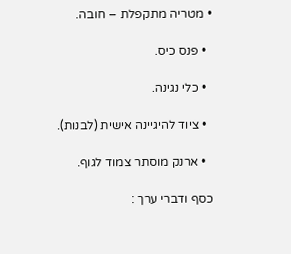• מטריה מתקפלת – חובה.

  • פנס כיס.

  • כלי נגינה.

  • ציוד להיגיינה אישית (לבנות).

  • ארנק מוסתר צמוד לגוף.

כסף ודברי ערך :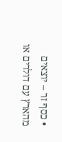• כסף זר – יוצאים מהארץ עם דולרים או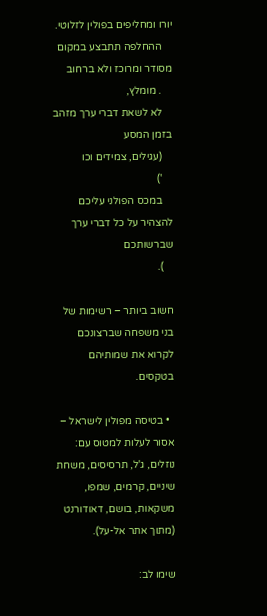יורו ומחליפים בפולין לזלוטי.
    ההחלפה תתבצע במקום מסודר ומרוכז ולא ברחוב
    . מומלץ,
    לא לשאת דברי ערך מזהב בזמן המסע
    (עגילים, צמידים וכו
    ')
    במכס הפולני עליכם להצהיר על כל דברי ערך שברשותכם
    ).

חשוב ביותר – רשימות של בני משפחה שברצונכם לקרוא את שמותיהם בטקסים.

  • בטיסה מפולין לישראל – אסור לעלות למטוס עם: נוזלים, ג'ל, תרסיסים, משחת שיניים, קרמים, שמפו, משקאות, בושם, דאודורנט (מתוך אתר אל-על).

שימו לב: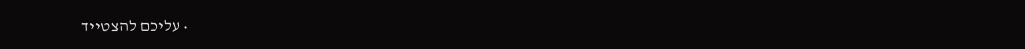• עליכם להצטייד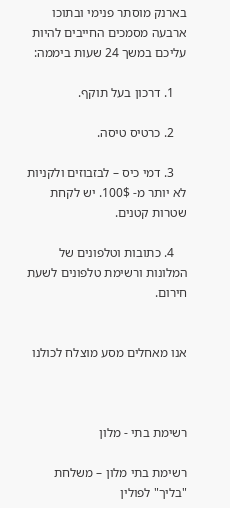בארנק מוסתר פנימי ובתוכו ארבעה מסמכים החייבים להיות עליכם במשך 24 שעות ביממה:

    1. דרכון בעל תוקף.

    2. כרטיס טיסה.

    3. דמי כיס – לבזבוזים ולקניות לא יותר מ- 100$. יש לקחת שטרות קטנים.

    4. כתובות וטלפונים של המלונות ורשימת טלפונים לשעת חירום.


אנו מאחלים מסע מוצלח לכולנו



רשימת בתי - מלון

רשימת בתי מלון – משלחת "בליך" לפולין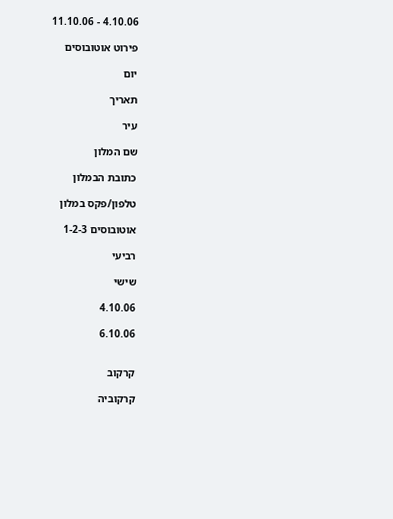4.10.06 - 11.10.06

פירוט אוטובוסים

יום

תאריך

עיר

שם המלון

כתובת הבמלון

טלפון/פקס במלון

אוטובוסים 1-2-3

רביעי

שישי

4.10.06

6.10.06


קרקוב

קרקוביה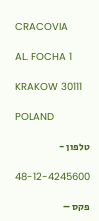CRACOVIA

AL. FOCHA 1

KRAKOW 30111

POLAND

טלפון -

48-12-4245600

פקס –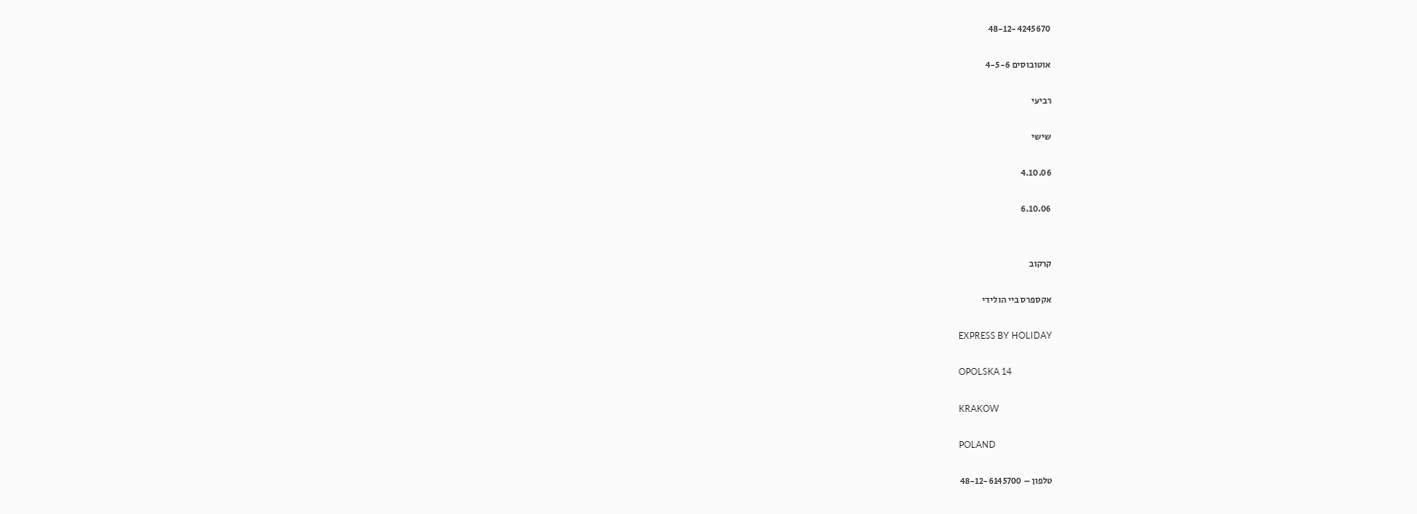48-12-4245670

אוטובוסים 4-5-6

רביעי

שישי

4.10.06

6.10.06


קרקוב

אקספרס ביי הולידי

EXPRESS BY HOLIDAY

OPOLSKA 14

KRAKOW

POLAND

טלפון – 48-12-6145700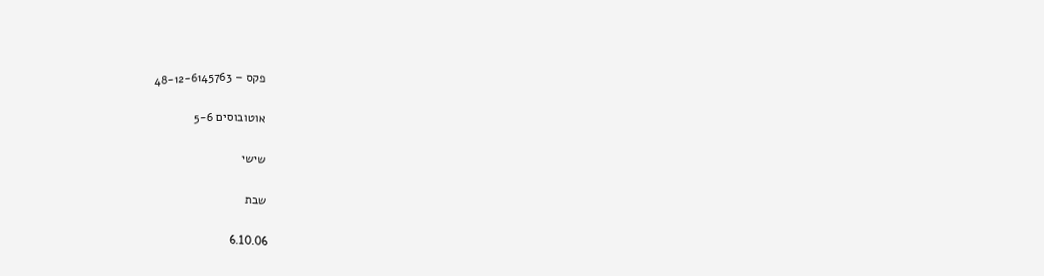פקס – 48-12-6145763

אוטובוסים 5-6

שישי

שבת

6.10.06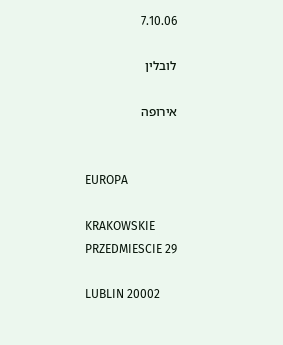7.10.06

לובלין

אירופה


EUROPA

KRAKOWSKIE PRZEDMIESCIE 29

LUBLIN 20002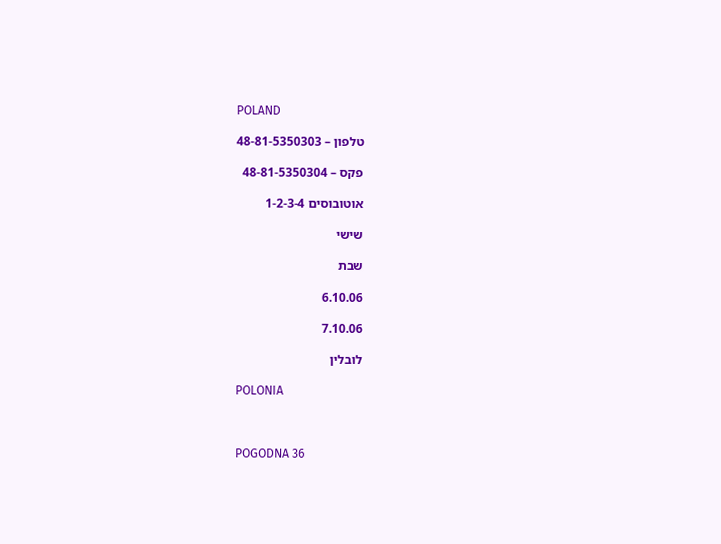POLAND

טלפון – 48-81-5350303

פקס – 48-81-5350304

אוטובוסים 1-2-3-4

שישי

שבת

6.10.06

7.10.06

לובלין

POLONIA



POGODNA 36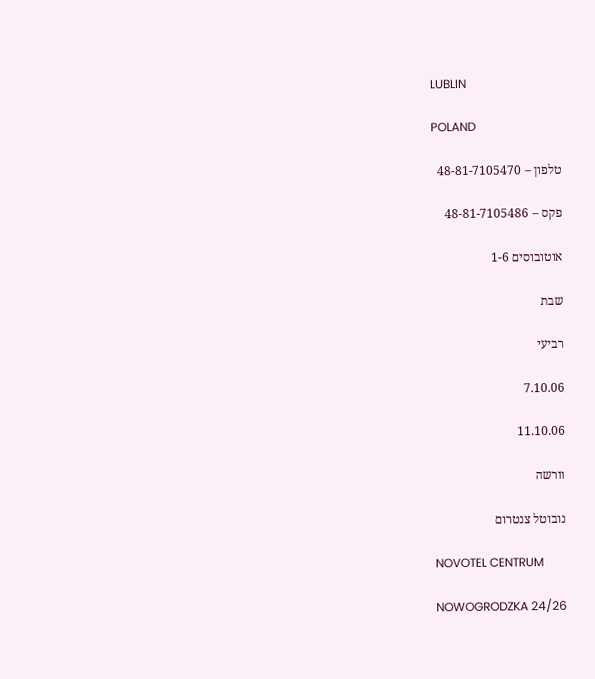LUBLIN

POLAND

טלפון – 48-81-7105470

פקס – 48-81-7105486

אוטובוסים 1-6

שבת

רביעי

7.10.06

11.10.06

וורשה

נובוטל צנטרום

NOVOTEL CENTRUM

NOWOGRODZKA 24/26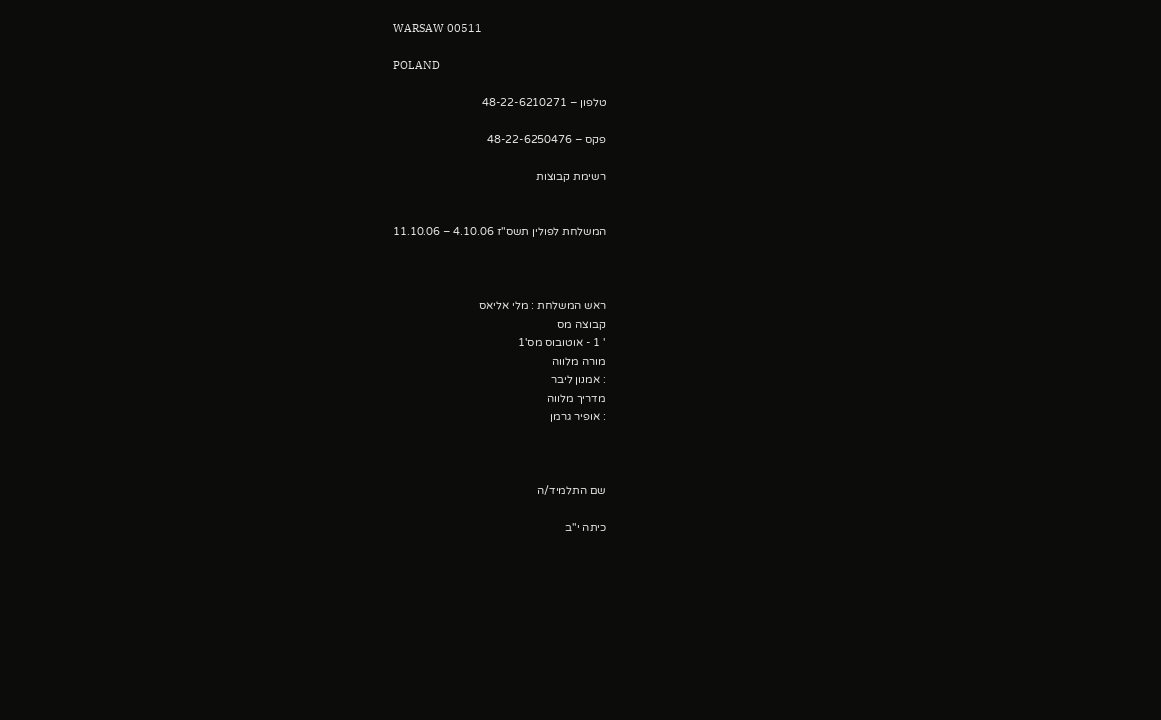WARSAW 00511

POLAND

טלפון – 48-22-6210271

פקס – 48-22-6250476

רשימת קבוצות


המשלחת לפולין תשס"ז 4.10.06 – 11.10.06



ראש המשלחת : מלי אליאס
קבוצה מס
' 1 - אוטובוס מס'1
מורה מלווה
: אמנון ליבר
מדריך מלווה
: אופיר גרמן



שם התלמיד/ה

כיתה י"ב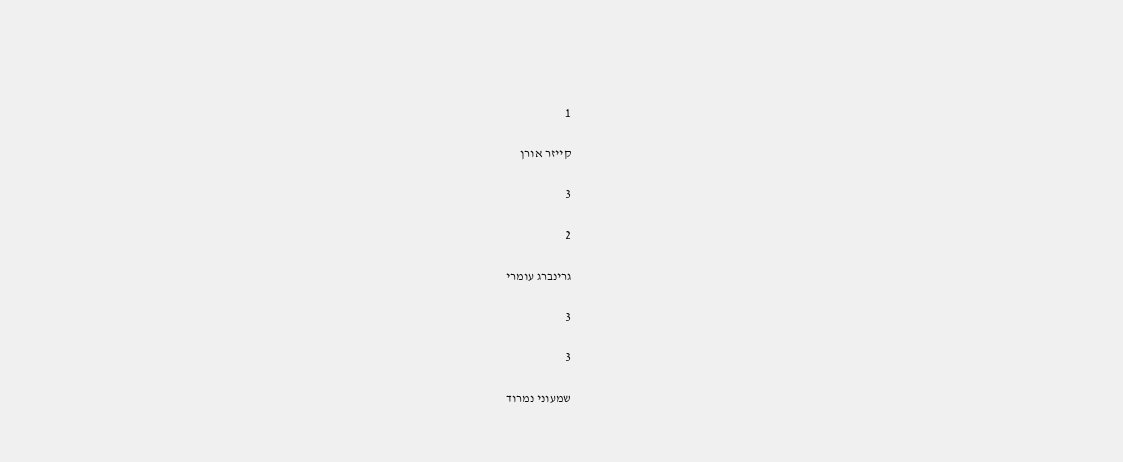1

קייזר אורן

3

2

גרינברג עומרי

3

3

שמעוני נמרוד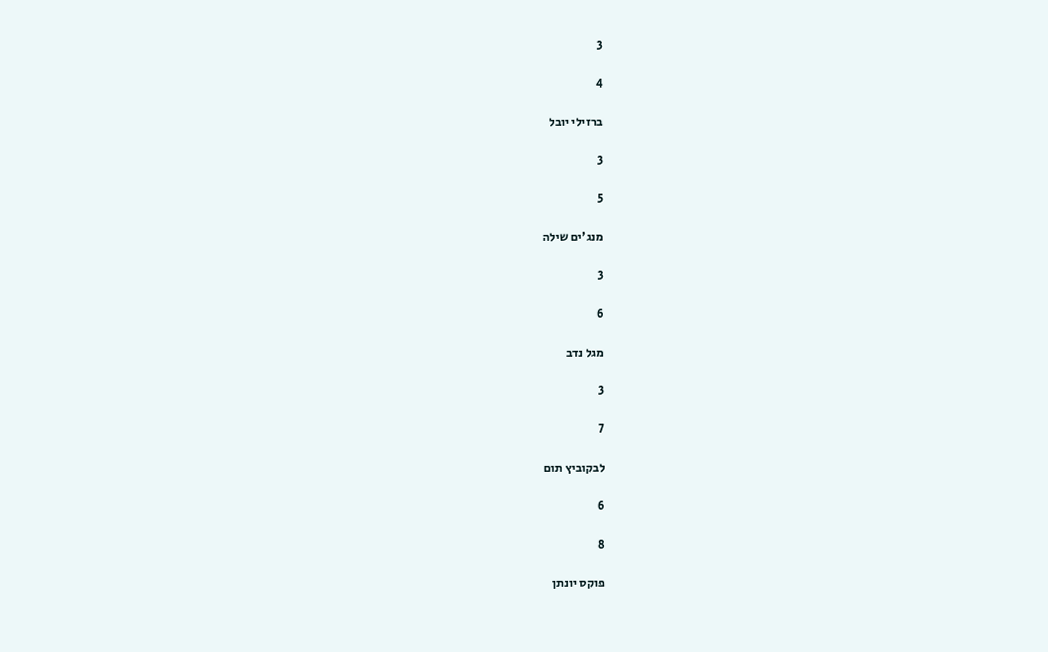3

4

ברזילי יובל

3

5

מנג'ים שילה

3

6

מגל נדב

3

7

לבקוביץ תום

6

8

פוקס יונתן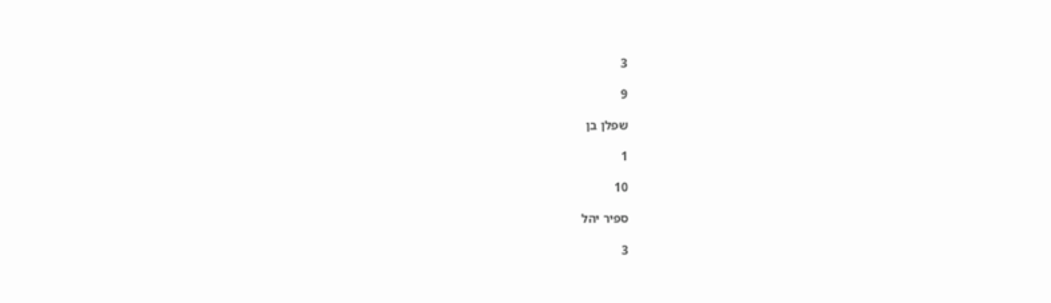3

9

שפלן בן

1

10

ספיר יהל

3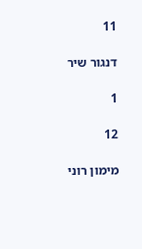11

דנגור שיר

1

12

מימון רוני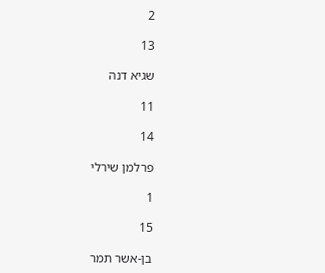2

13

שגיא דנה

11

14

פרלמן שירלי

1

15

בן-אשר תמר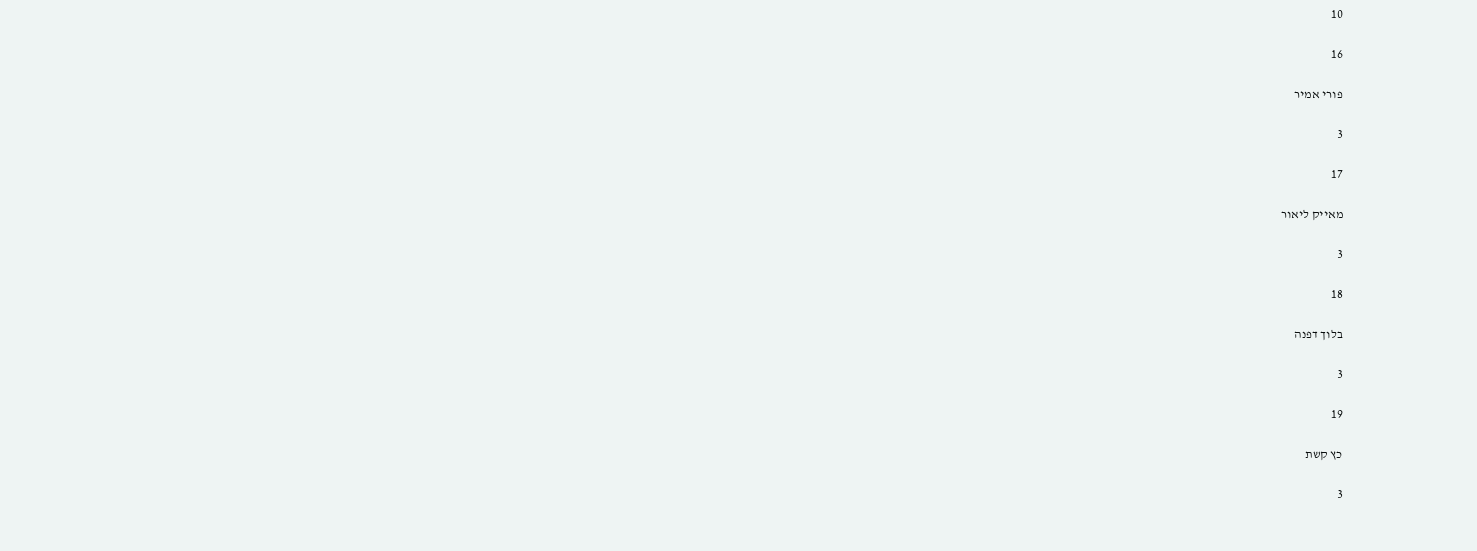10

16

פורי אמיר

3

17

מאייק ליאור

3

18

בלוך דפנה

3

19

כץ קשת

3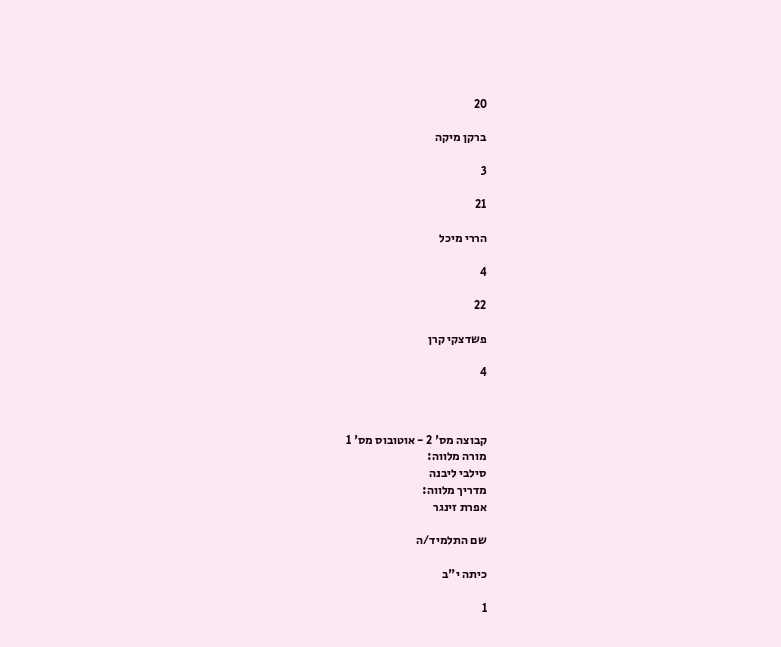20

ברקן מיקה

3

21

הררי מיכל

4

22

פשדצקי קרן

4



קבוצה מס' 2 - אוטובוס מס' 1
מורה מלווה:
סילבי ליבנה
מדריך מלווה:
אפרת זינגר

שם התלמיד/ה

כיתה י"ב

1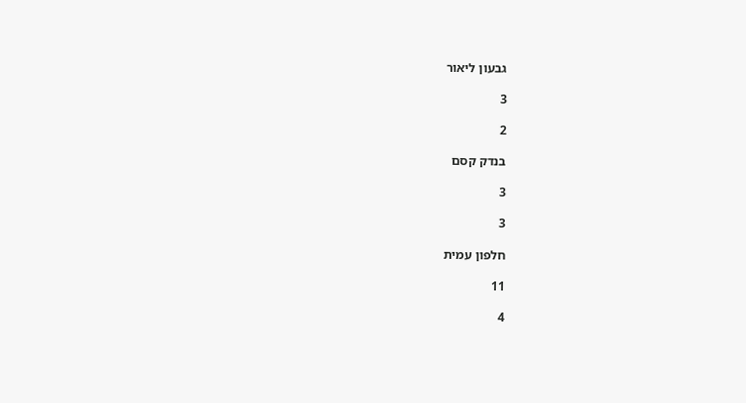גבעון ליאור

3

2

בנדק קסם

3

3

חלפון עמית

11

4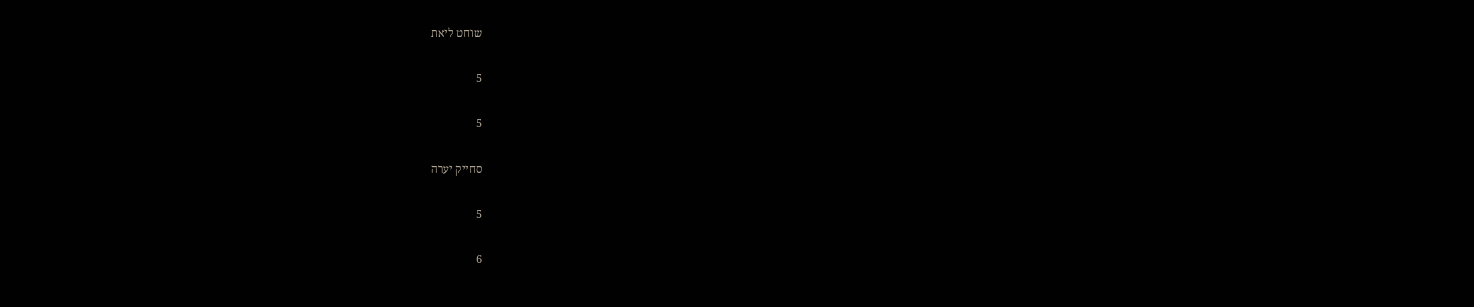שוחט ליאת

5

5

סחייק יערה

5

6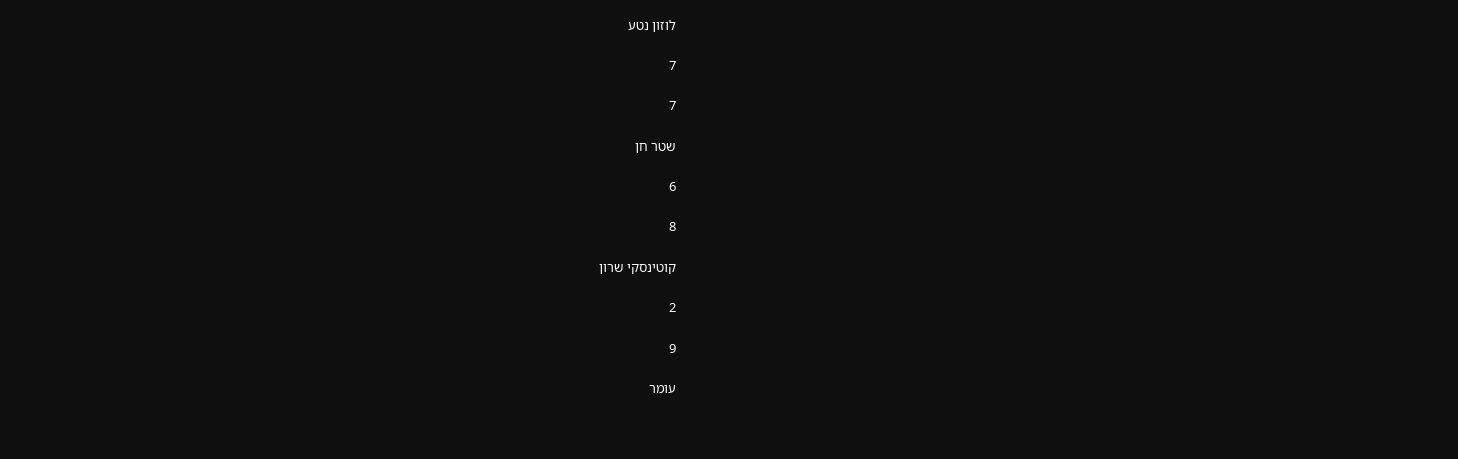לוזון נטע

7

7

שטר חן

6

8

קוטינסקי שרון

2

9

עומר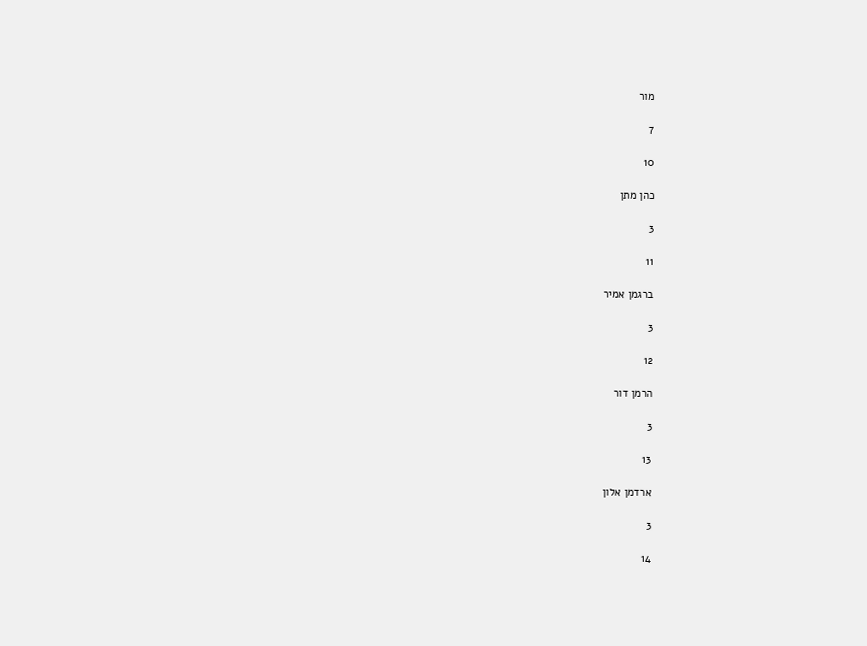מור

7

10

כהן מתן

3

11

ברגמן אמיר

3

12

הרמן דור

3

13

ארדמן אלון

3

14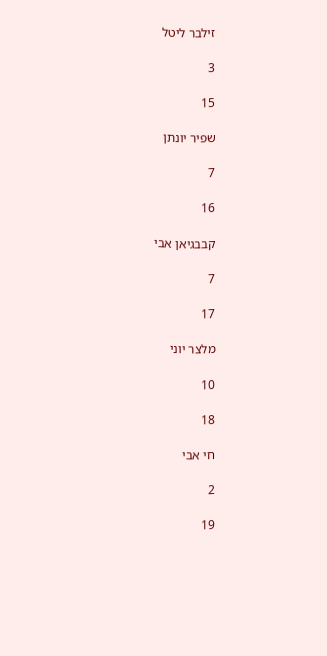זילבר ליטל

3

15

שפיר יונתן

7

16

קבבגיאן אבי

7

17

מלצר יוני

10

18

חי אבי

2

19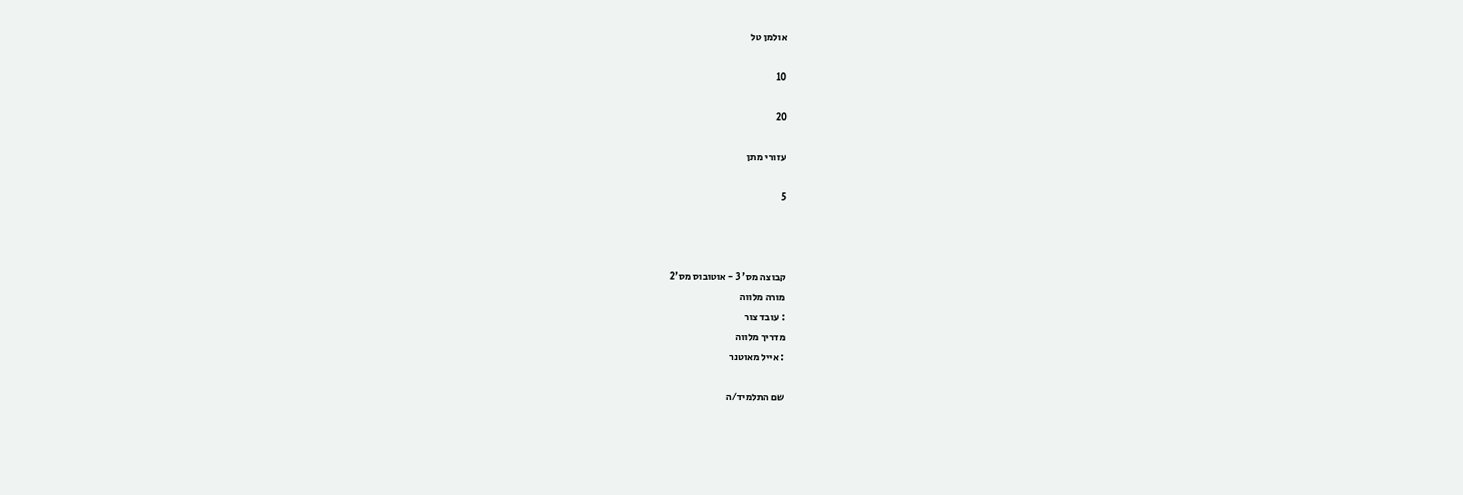אולמן טל

10

20

עזורי מתן

5



קבוצה מס' 3 - אוטובוס מס'2
מורה מלווה
: עובד צור
מדריך מלווה
: אייל מאוטנר

שם התלמיד/ה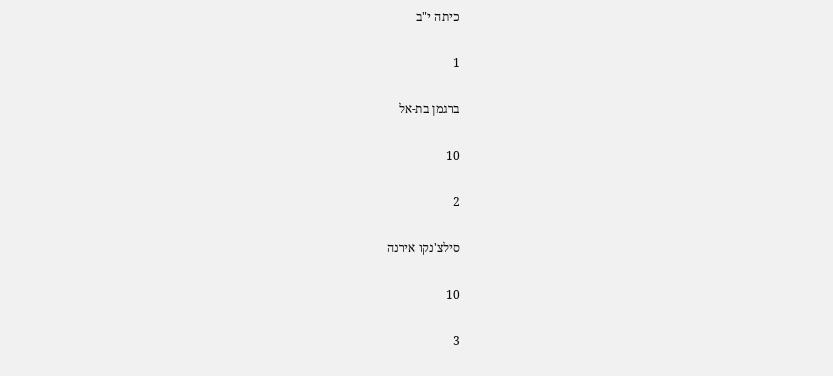כיתה י"ב

1

ברגמן בת-אל

10

2

סילצ'נקו אירנה

10

3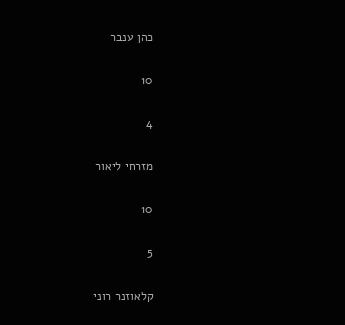כהן ענבר

10

4

מזרחי ליאור

10

5

קלאוזנר רוני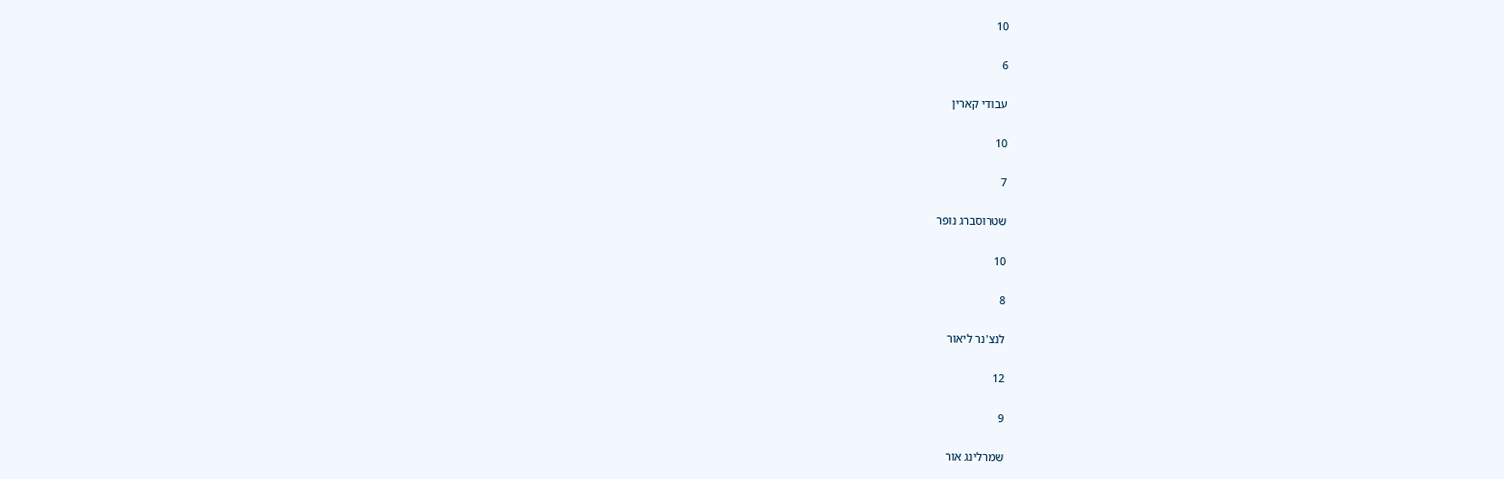10

6

עבודי קארין

10

7

שטרוסברג נופר

10

8

לנצ'נר ליאור

12

9

שמרלינג אור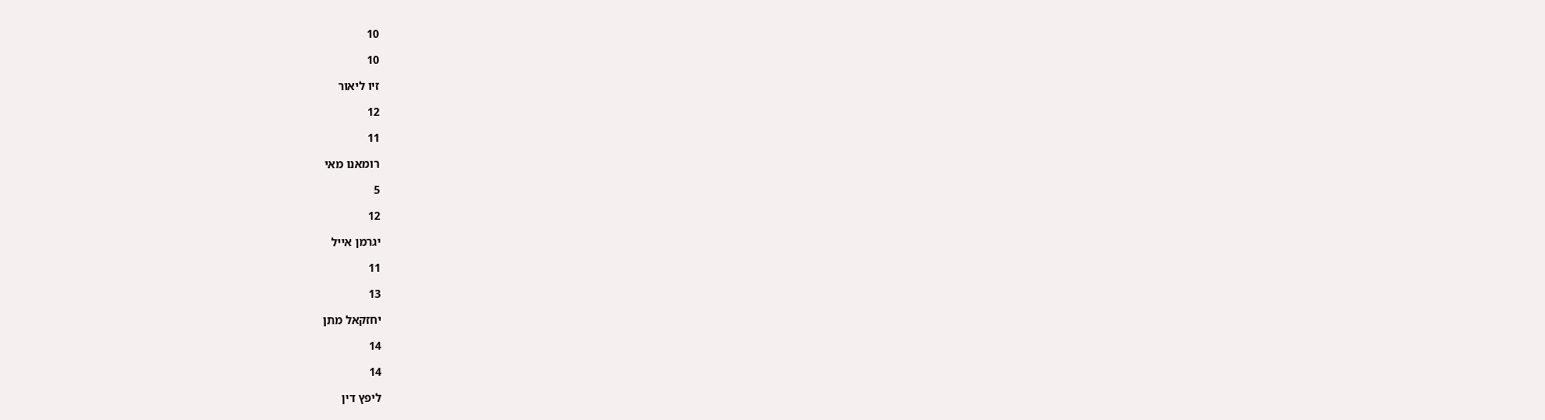10

10

זיו ליאור

12

11

רומאנו מאי

5

12

יגרמן אייל

11

13

יחזקאל מתן

14

14

ליפץ דין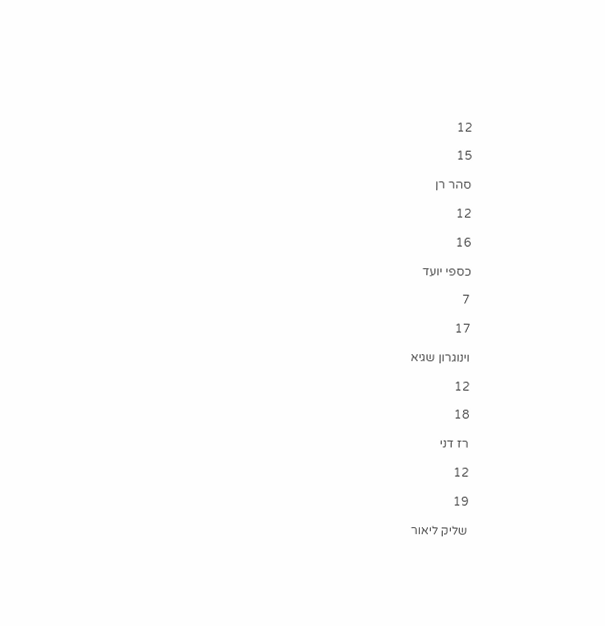12

15

סהר רן

12

16

כספי יועד

7

17

וינוגרון שגיא

12

18

רז דני

12

19

שליק ליאור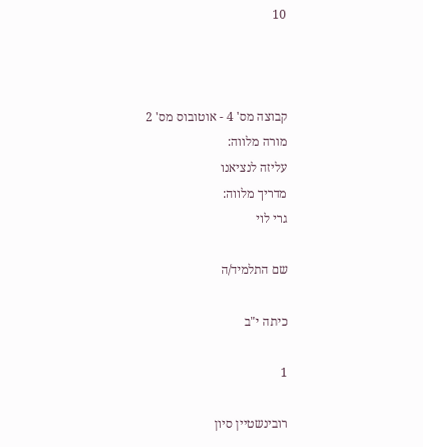10



קבוצה מס' 4 - אוטובוס מס' 2
מורה מלווה:
עליזה לנציאנו
מדריך מלווה:
גרי לוי

שם התלמיד/ה

כיתה י"ב

1

רובינשטיין סיון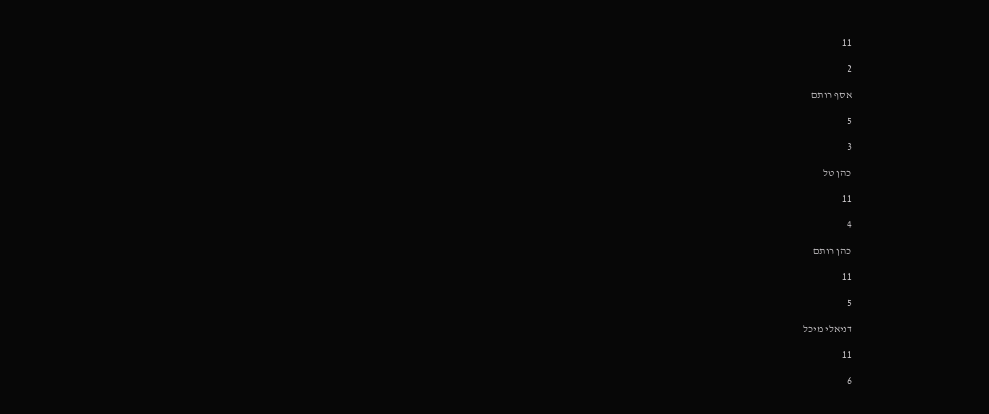11

2

אסף רותם

5

3

כהן טל

11

4

כהן רותם

11

5

דניאלי מיכל

11

6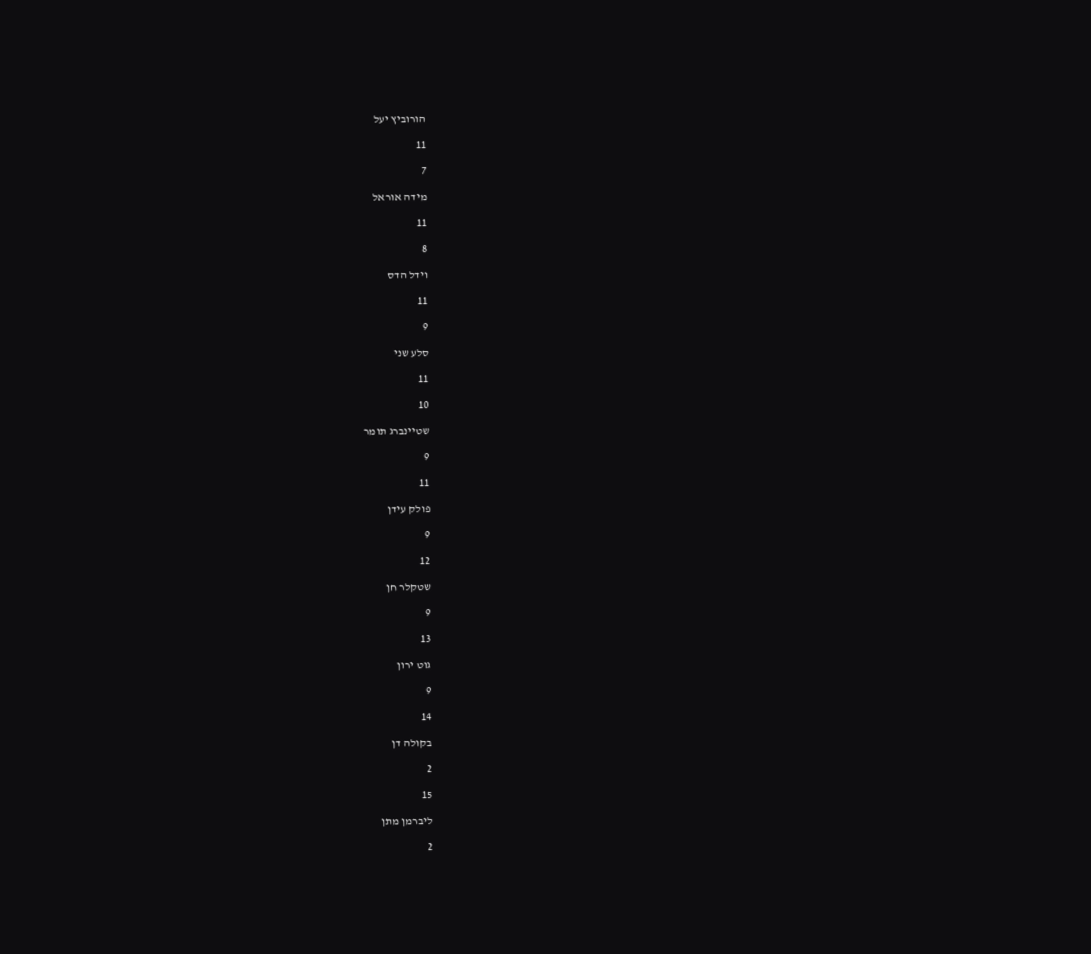הורוביץ יעל

11

7

מידה אוראל

11

8

וידל הדס

11

9

סלע שני

11

10

שטיינברג תומר

9

11

פולק עידן

9

12

שטקלר חן

9

13

גוט ירון

9

14

בקולה דן

2

15

ליברמן מתן

2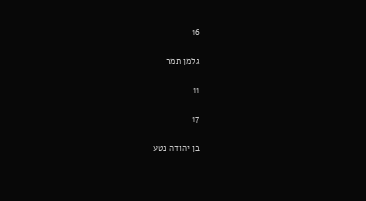16

גלמן תמר

11

17

בן יהודה נטע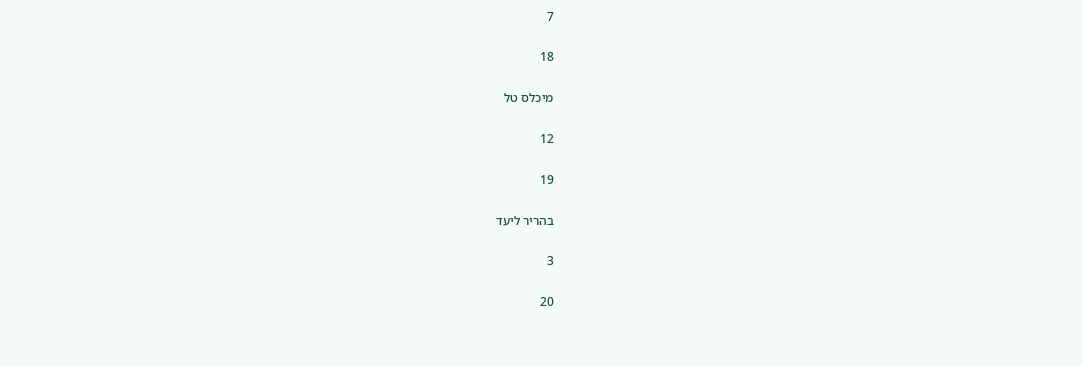7

18

מיכלס טל

12

19

בהריר ליעד

3

20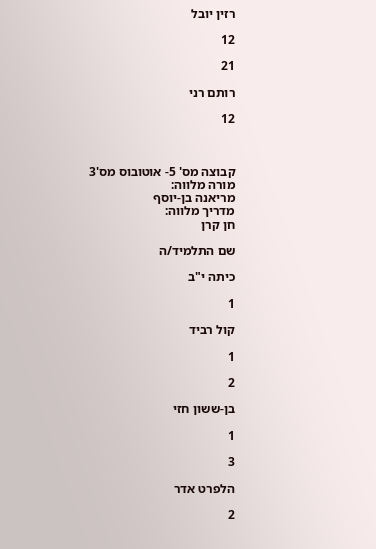רזין יובל

12

21

רותם רני

12



קבוצה מס' 5- אוטובוס מס'3
מורה מלווה:
מריאנה בן-יוסף
מדריך מלווה:
חן קרן

שם התלמיד/ה

כיתה י"ב

1

קול רביד

1

2

בן-ששון חזי

1

3

הלפרט אדר

2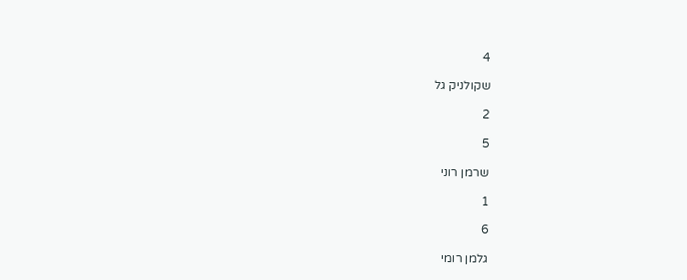4

שקולניק גל

2

5

שרמן רוני

1

6

גלמן רומי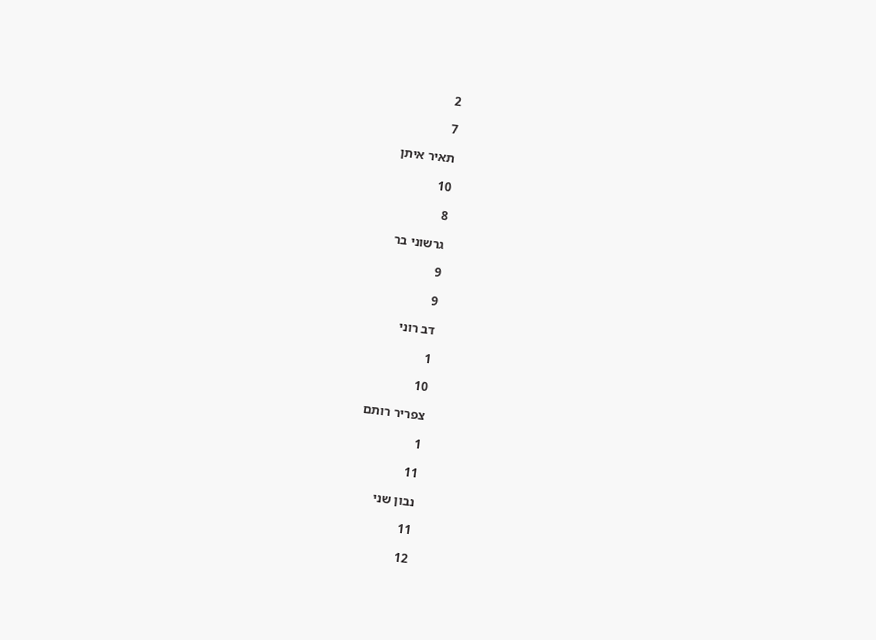2

7

תאיר איתן

10

8

גרשוני בר

9

9

דב רוני

1

10

צפריר רותם

1

11

נבון שני

11

12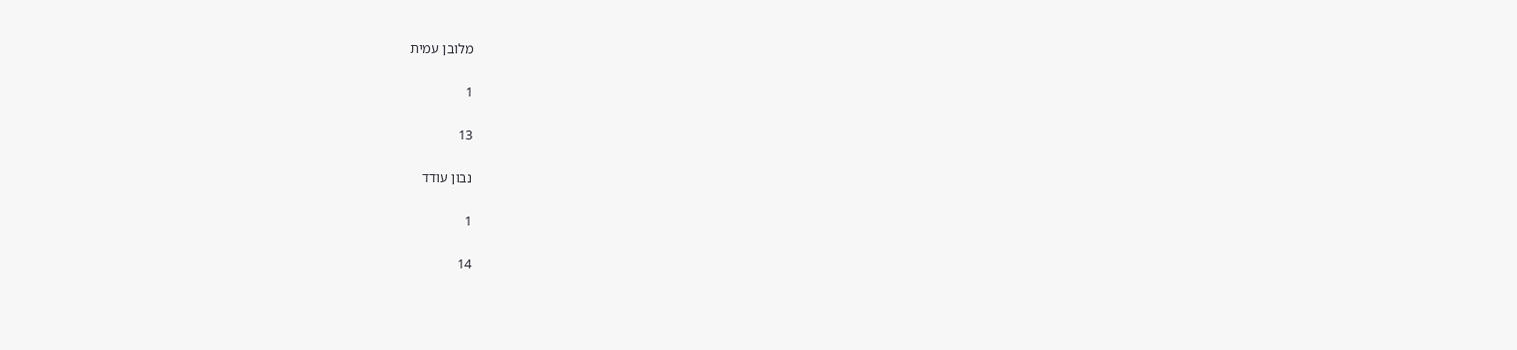מלובן עמית

1

13

נבון עודד

1

14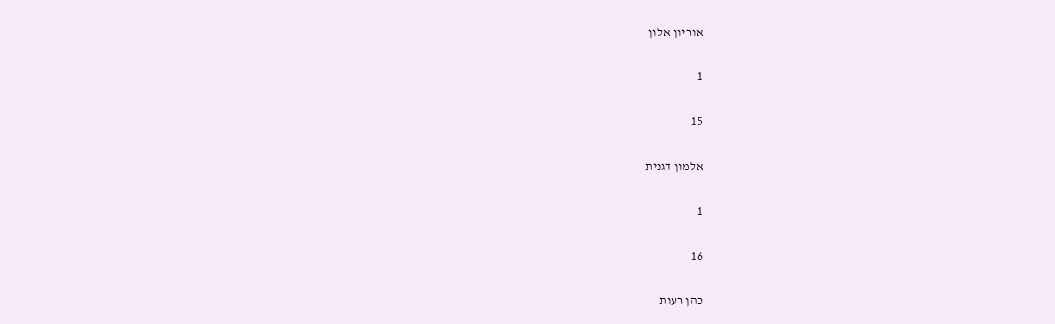אוריון אלון

1

15

אלמון דגנית

1

16

כהן רעות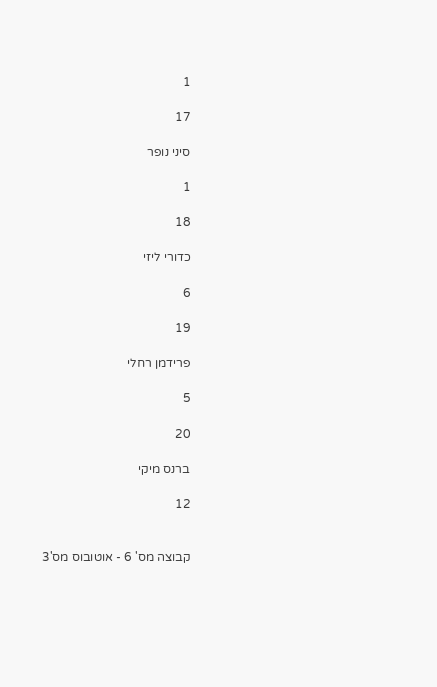1

17

סיני נופר

1

18

כדורי ליזי

6

19

פרידמן רחלי

5

20

ברנס מיקי

12


קבוצה מס' 6 - אוטובוס מס'3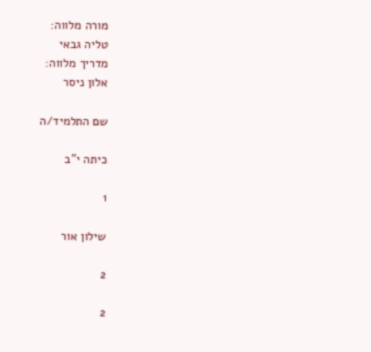מורה מלווה:
טליה גבאי
מדריך מלווה:
אלון ניסר

שם התלמיד/ה

כיתה י"ב

1

שילון אור

2

2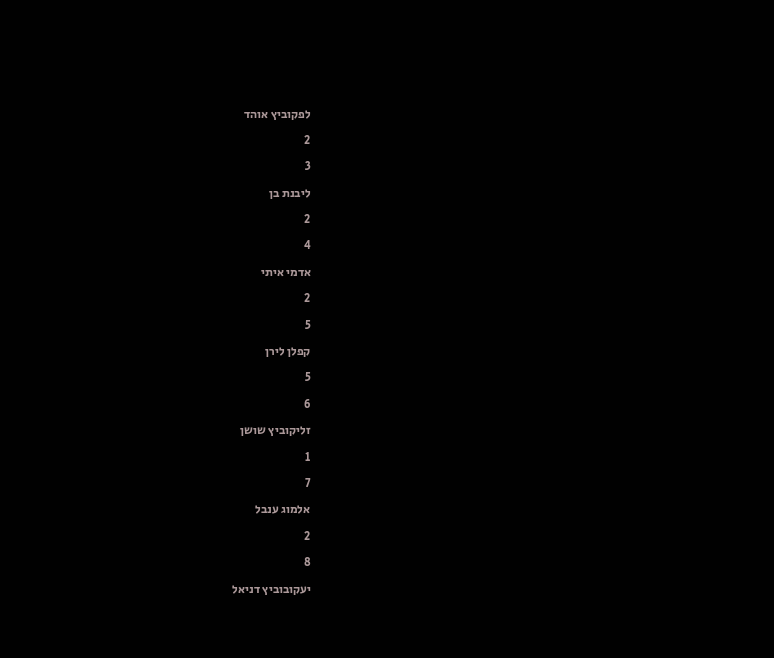לפקוביץ אוהד

2

3

ליבנת בן

2

4

אדמי איתי

2

5

קפלן לירן

5

6

זליקוביץ שושן

1

7

אלמוג ענבל

2

8

יעקובוביץ דניאל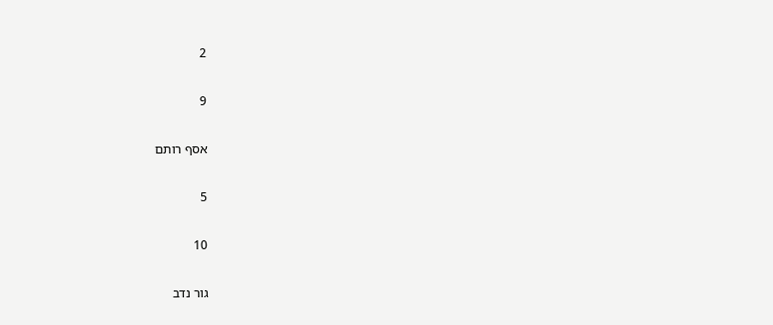2

9

אסף רותם

5

10

גור נדב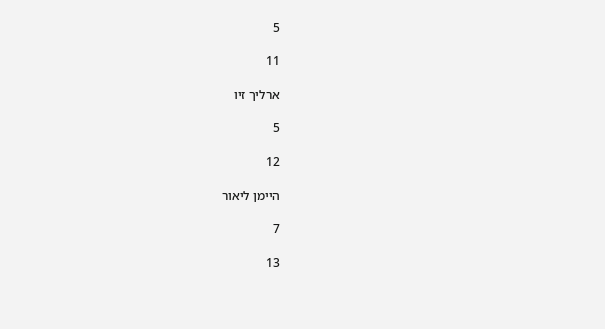5

11

ארליך זיו

5

12

היימן ליאור

7

13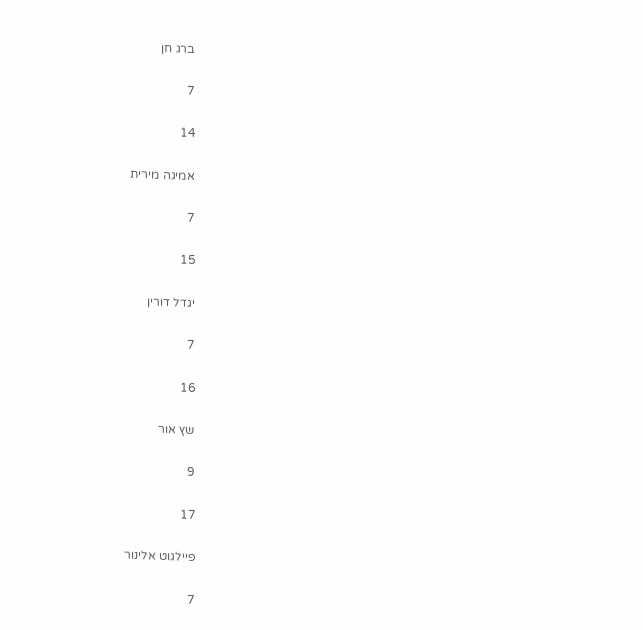ברג חן

7

14

אמיגה מירית

7

15

יגדל דורין

7

16

שץ אור

9

17

פיילגוט אלינור

7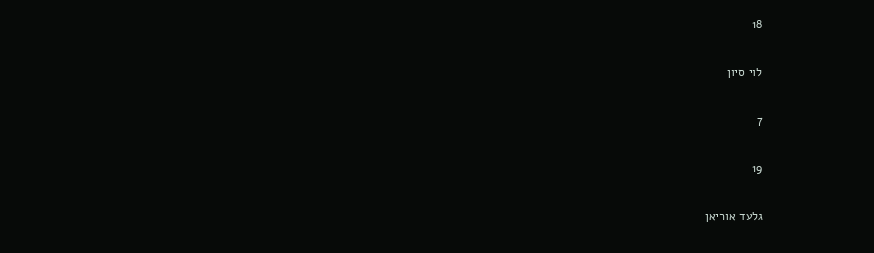18

לוי סיון

7

19

גלעד אוריאן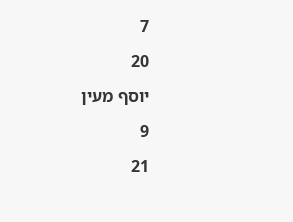7

20

יוסף מעין

9

21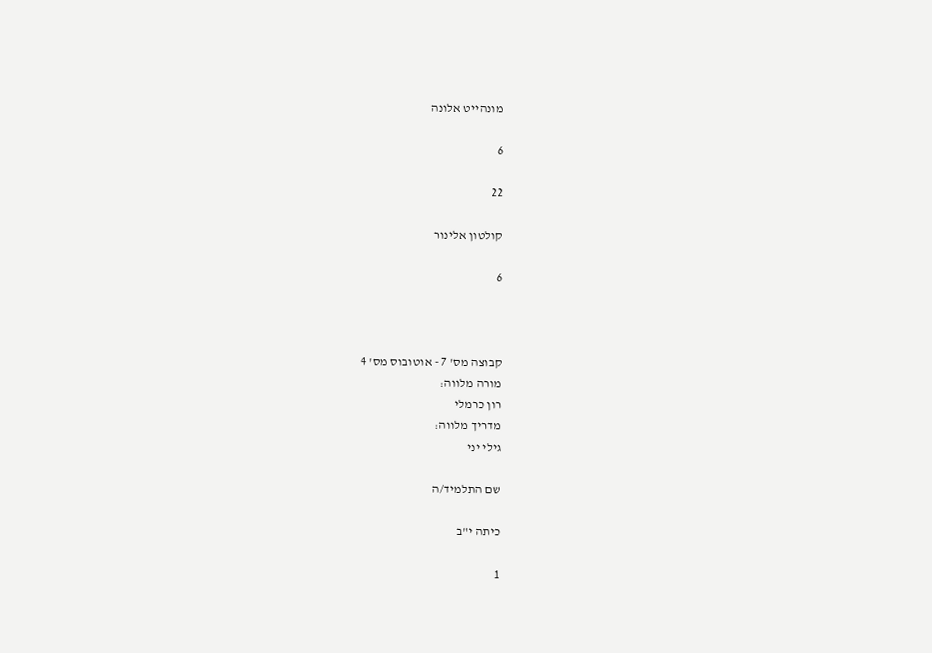מונהייט אלונה

6

22

קולטון אלינור

6



קבוצה מס' 7 - אוטובוס מס' 4
מורה מלווה:
רון כרמלי
מדריך מלווה:
גילי יני

שם התלמיד/ה

כיתה י"ב

1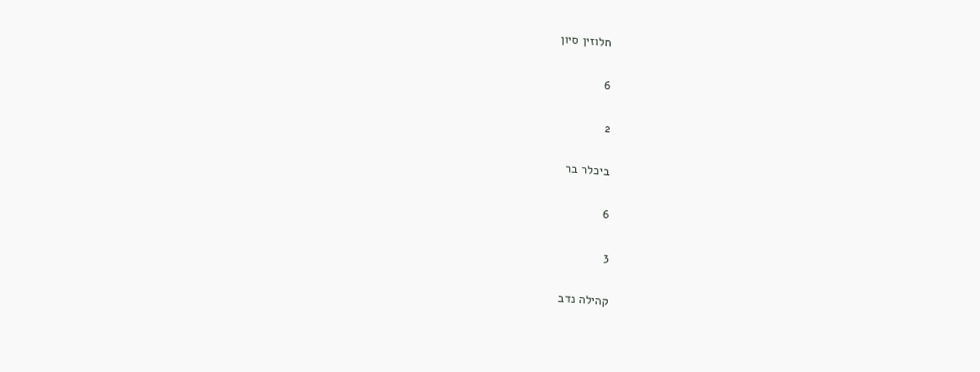חלוזין סיון

6

2

ביכלר בר

6

3

קהילה נדב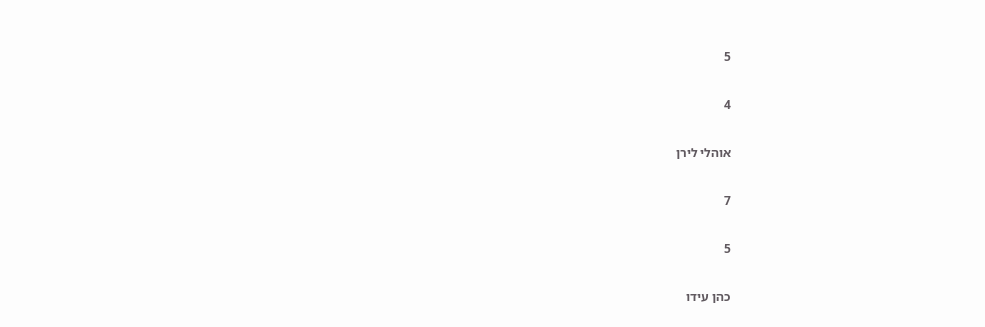5

4

אוהלי לירן

7

5

כהן עידו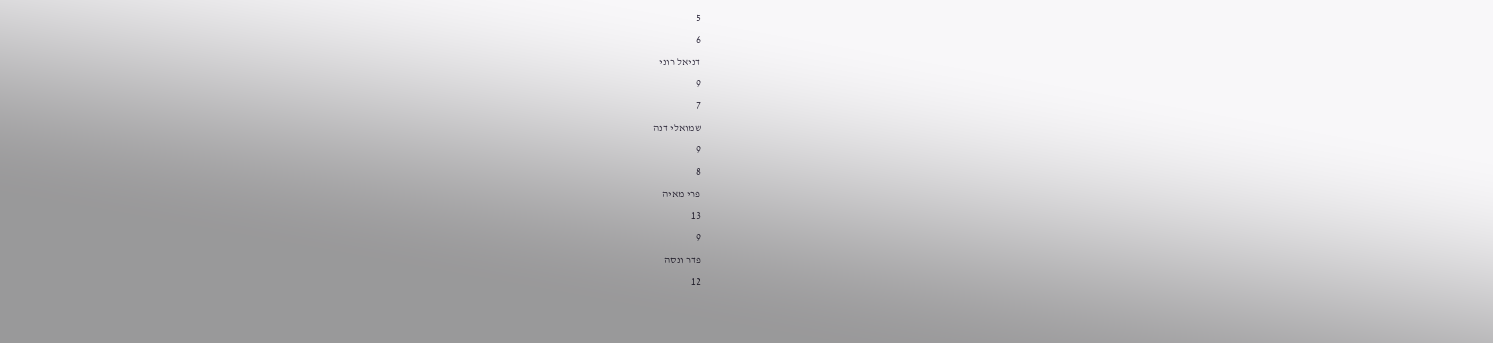5

6

דניאל רוני

9

7

שמואלי דנה

9

8

פרי מאיה

13

9

פדר ונסה

12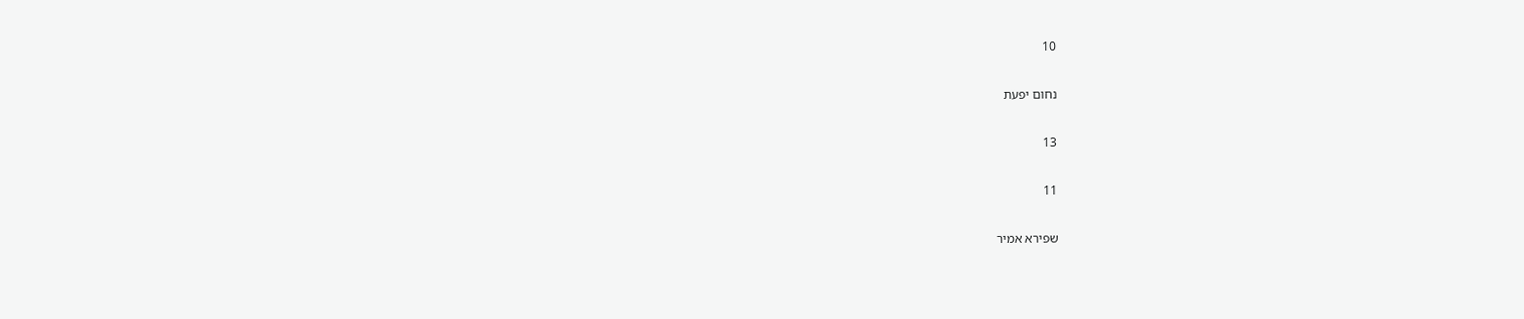10

נחום יפעת

13

11

שפירא אמיר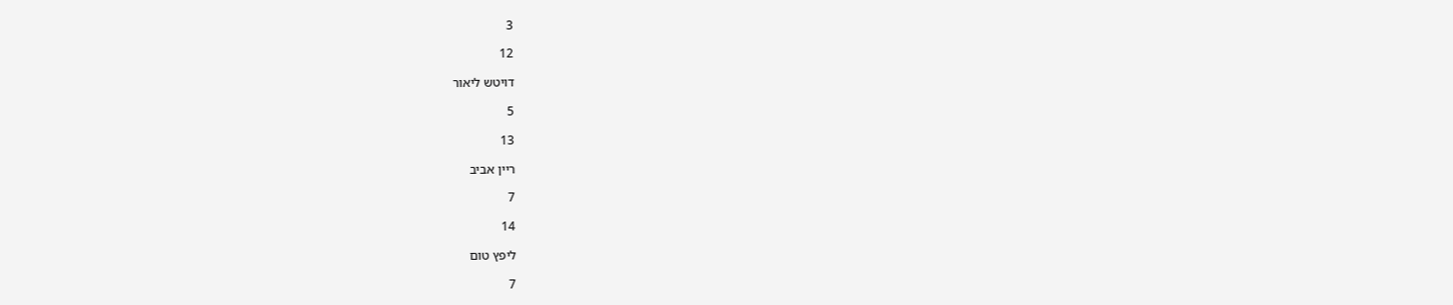3

12

דויטש ליאור

5

13

ריין אביב

7

14

ליפץ טום

7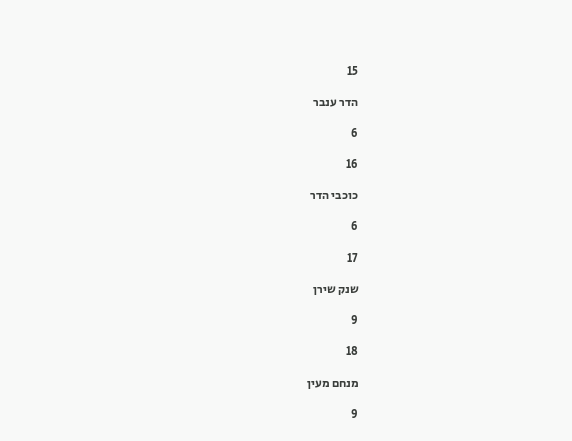15

הדר ענבר

6

16

כוכבי הדר

6

17

שנק שירן

9

18

מנחם מעין

9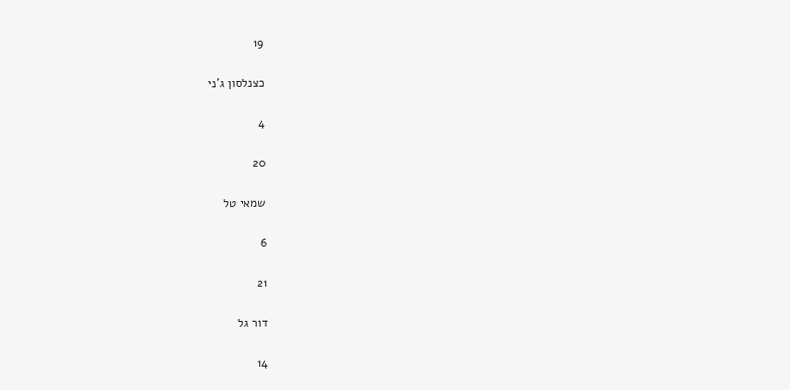19

כצנלסון ג'ני

4

20

שמאי טל

6

21

דור גל

14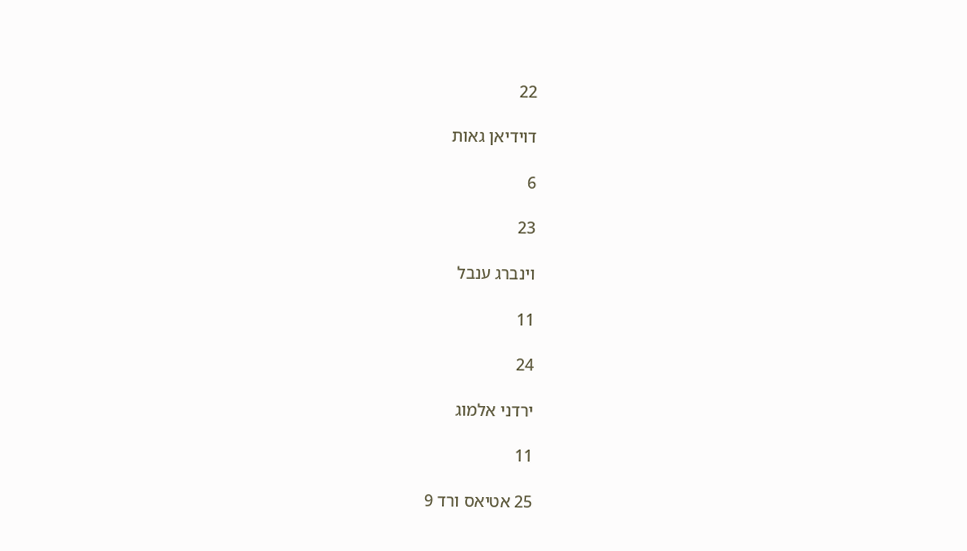22

דוידיאן גאות

6

23

וינברג ענבל

11

24

ירדני אלמוג

11

25 אטיאס ורד 9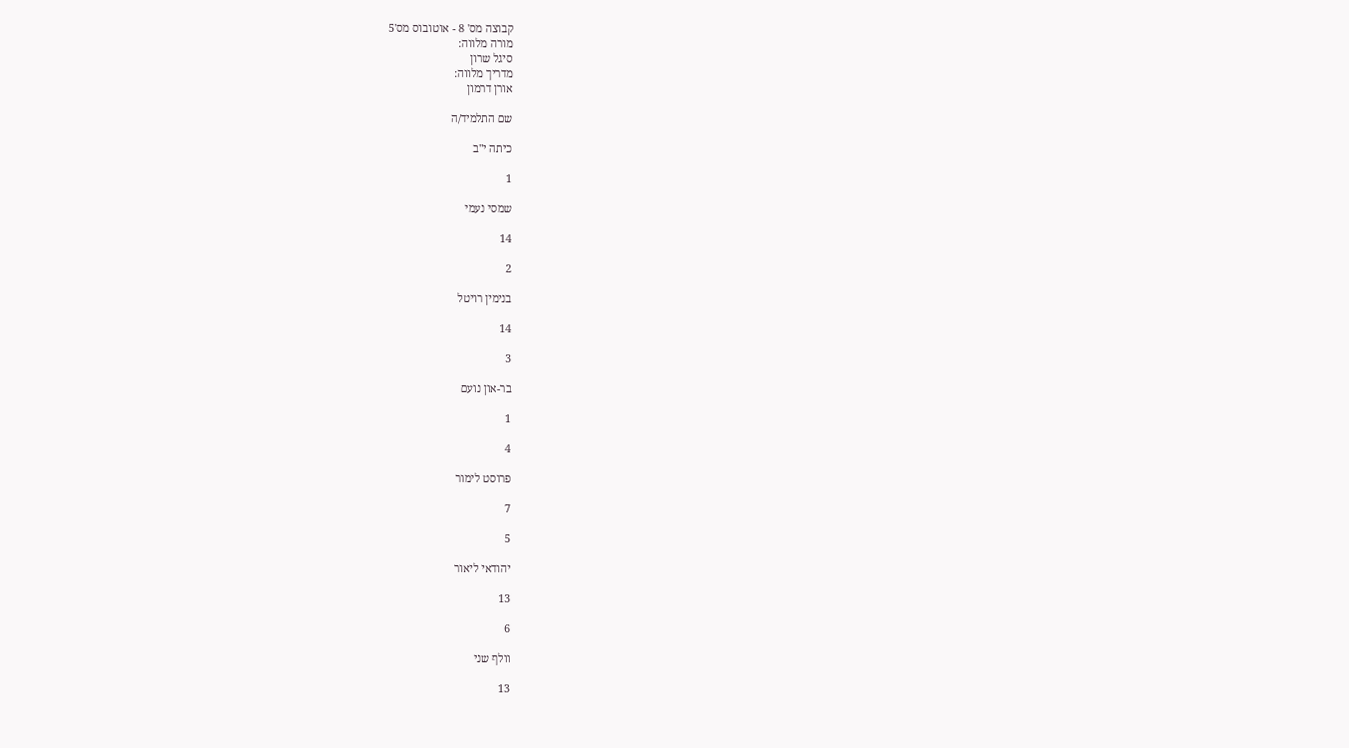קבוצה מס' 8 - אוטובוס מס'5
מורה מלווה:
סיגל שרון
מדריך מלווה:
אורן דרמון

שם התלמיד/ה

כיתה י"ב

1

שמסי נעמי

14

2

בנימין רויטל

14

3

בר-און נועם

1

4

פרוסט לימור

7

5

יהודאי ליאור

13

6

וולף שני

13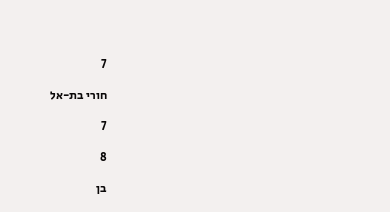7

חורי בת-אל

7

8

בן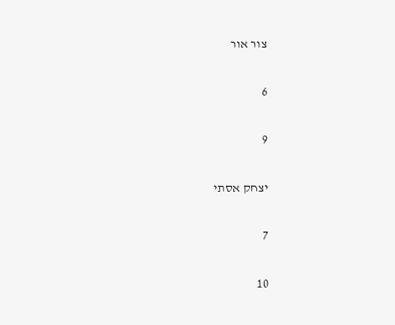צור אור

6

9

יצחק אסתי

7

10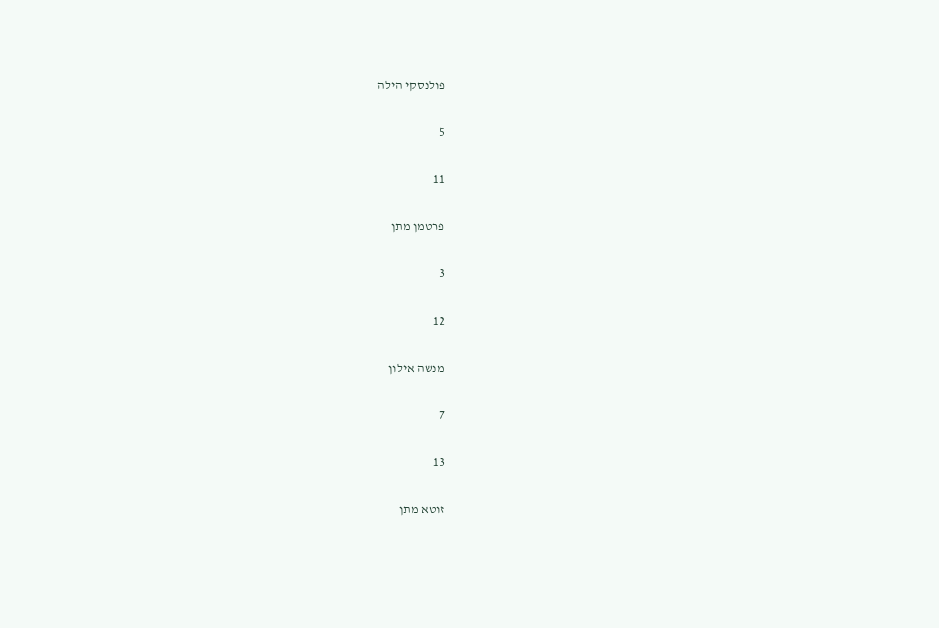פולנסקי הילה

5

11

פרטמן מתן

3

12

מנשה אילון

7

13

זוטא מתן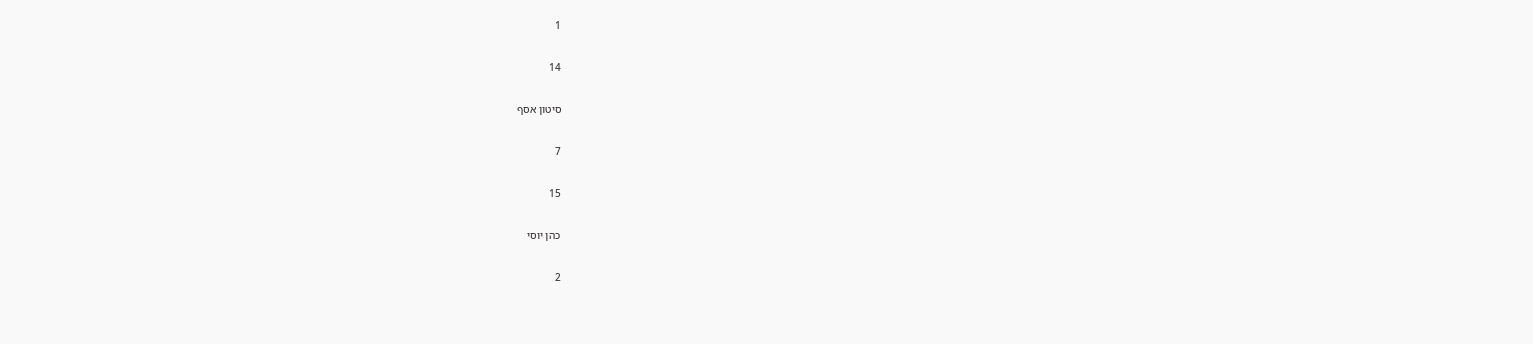1

14

סיטון אסף

7

15

כהן יוסי

2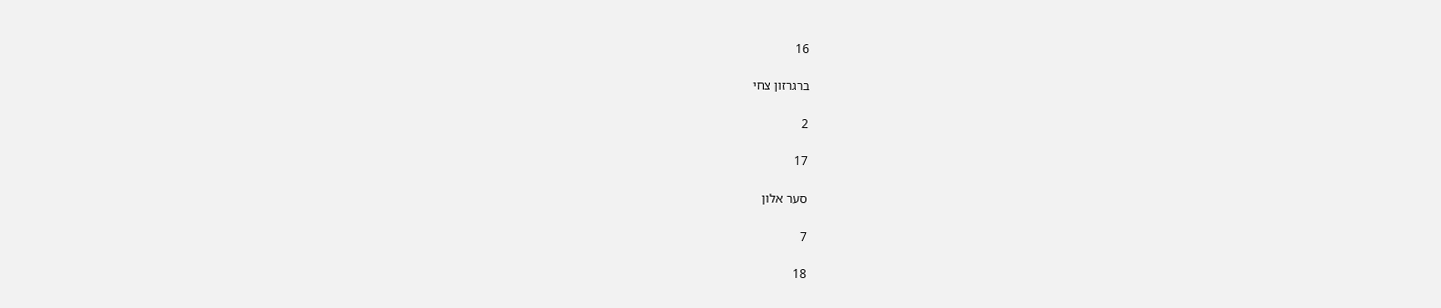16

ברגרזון צחי

2

17

סער אלון

7

18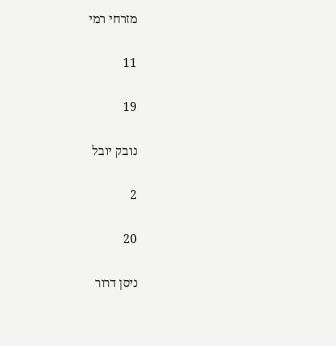מזרחי רמי

11

19

נובק יובל

2

20

ניסן דרור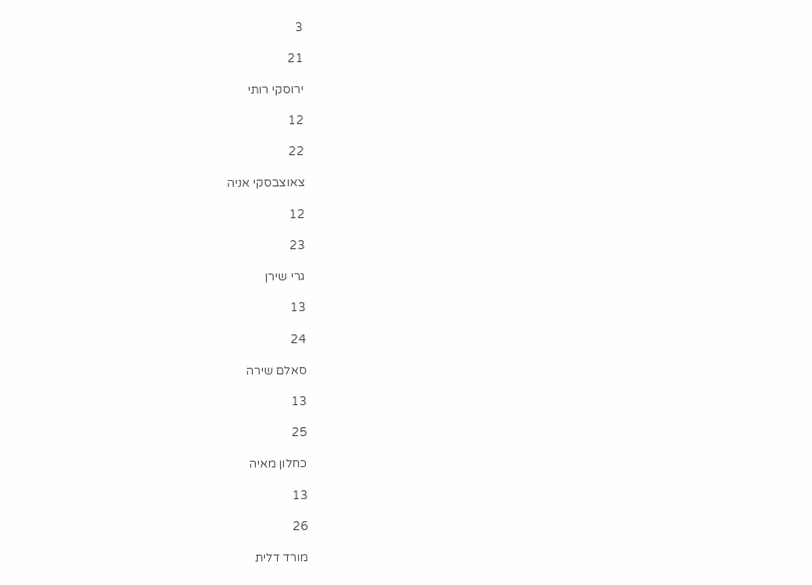3

21

ירוסקי רותי

12

22

צאוצבסקי אניה

12

23

גרי שירן

13

24

סאלם שירה

13

25

כחלון מאיה

13

26

מורד דלית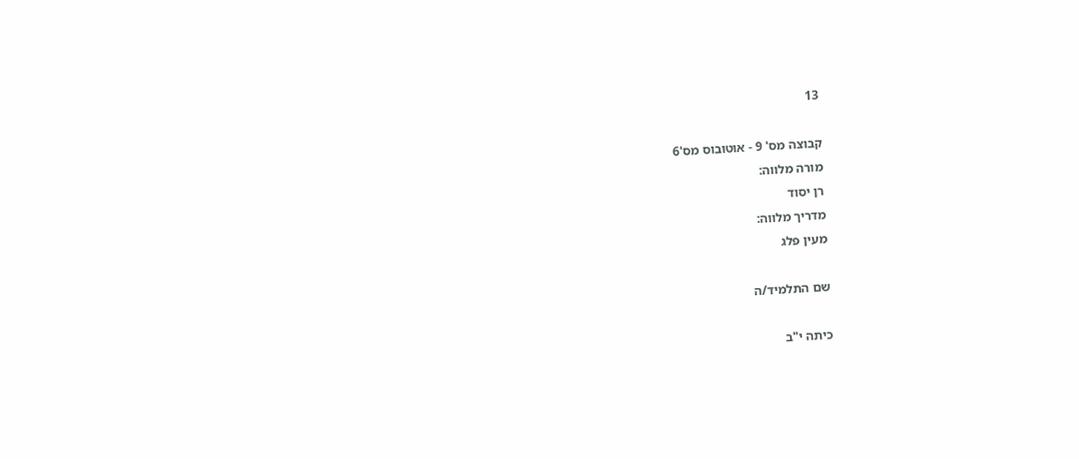13

קבוצה מס' 9 - אוטובוס מס'6
מורה מלווה:
רן יסוד
מדריך מלווה:
מעין פלג

שם התלמיד/ה

כיתה י"ב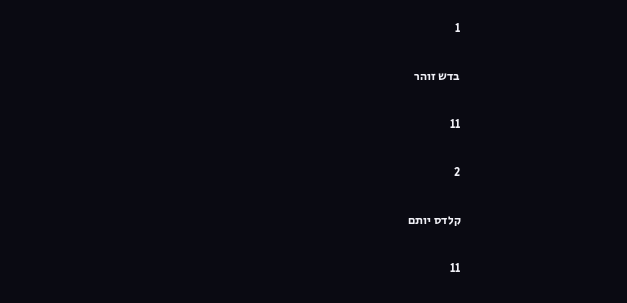1

בדש זוהר

11

2

קלדס יותם

11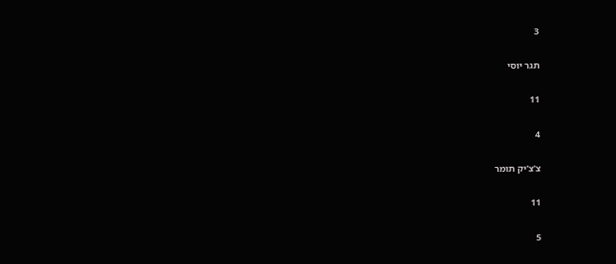3

תגר יוסי

11

4

צ'צ'יק תומר

11

5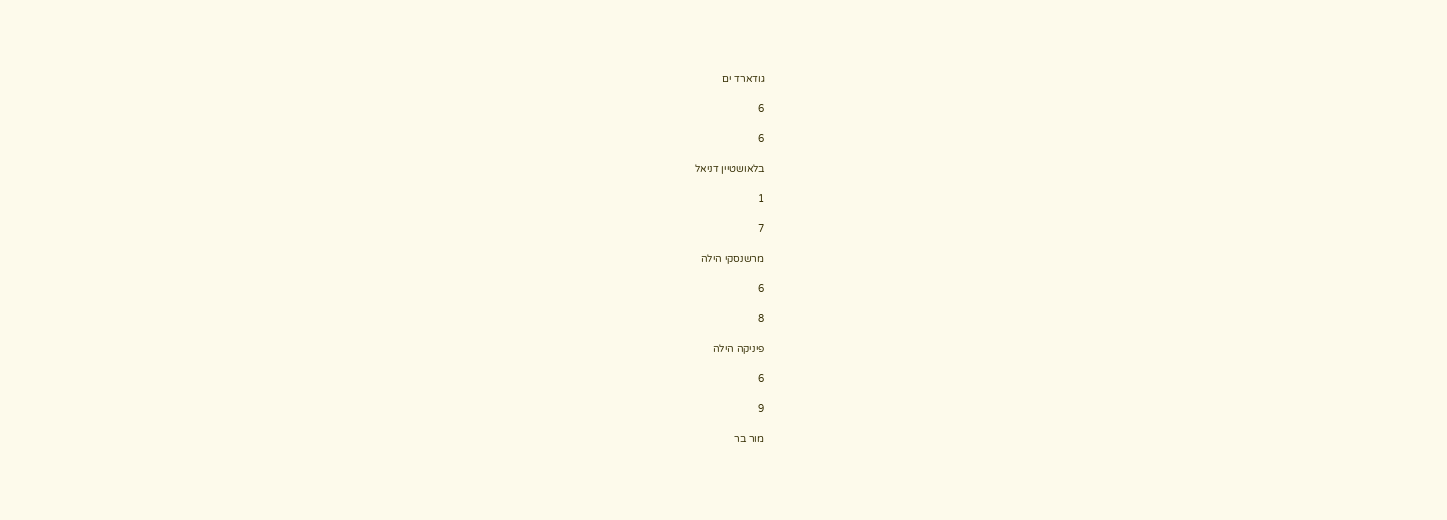גודארד ים

6

6

בלאושטיין דניאל

1

7

מרשנסקי הילה

6

8

פיניקה הילה

6

9

מור בר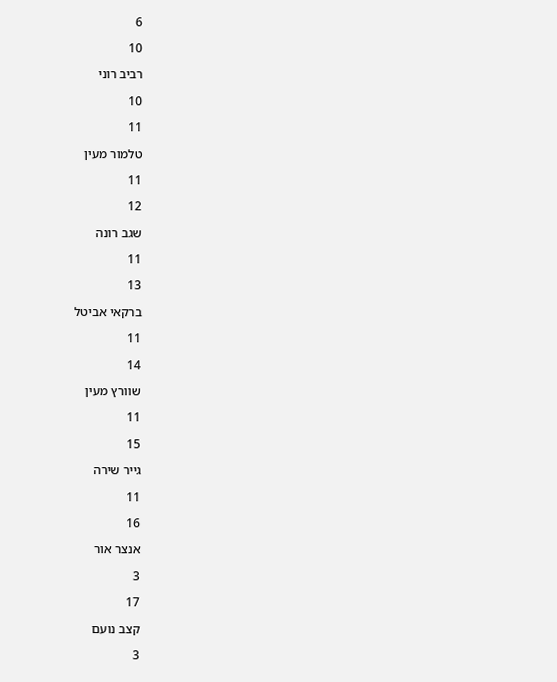6

10

רביב רוני

10

11

טלמור מעין

11

12

שגב רונה

11

13

ברקאי אביטל

11

14

שוורץ מעין

11

15

גייר שירה

11

16

אנצר אור

3

17

קצב נועם

3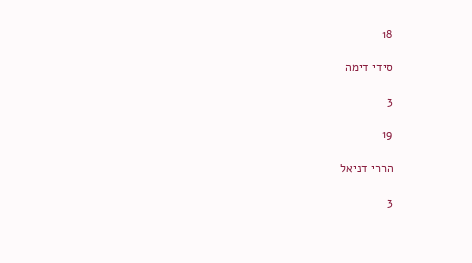18

סידי דימה

3

19

הררי דניאל

3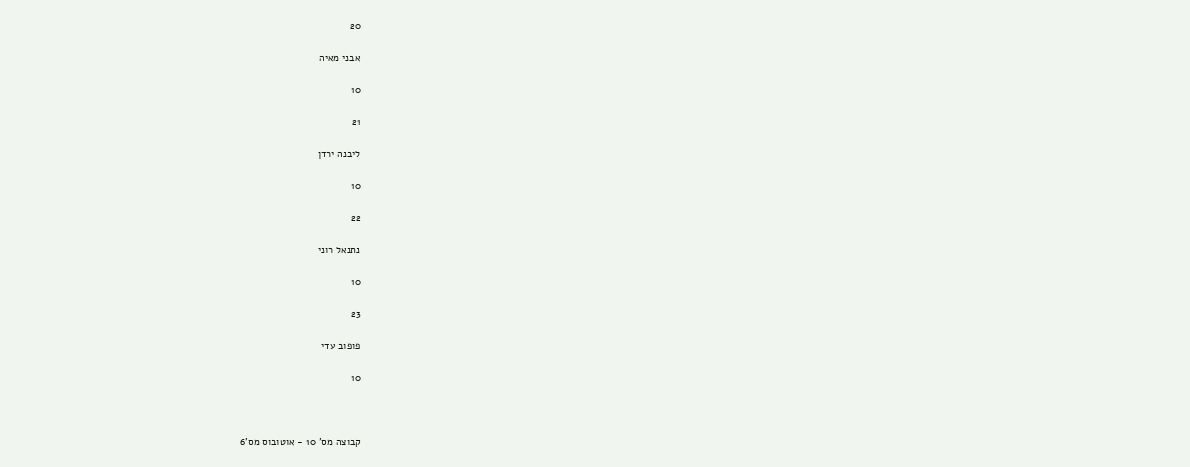20

אבני מאיה

10

21

ליבנה ירדן

10

22

נתנאל רוני

10

23

פופוב עדי

10



קבוצה מס' 10 - אוטובוס מס'6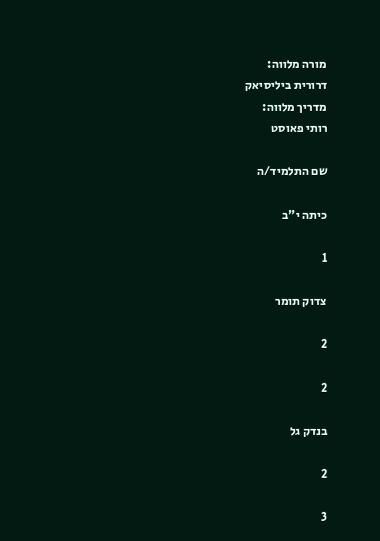מורה מלווה:
דרורית ביליסיאק
מדריך מלווה:
רותי פאוסט

שם התלמיד/ה

כיתה י"ב

1

צדוק תומר

2

2

בנדק גל

2

3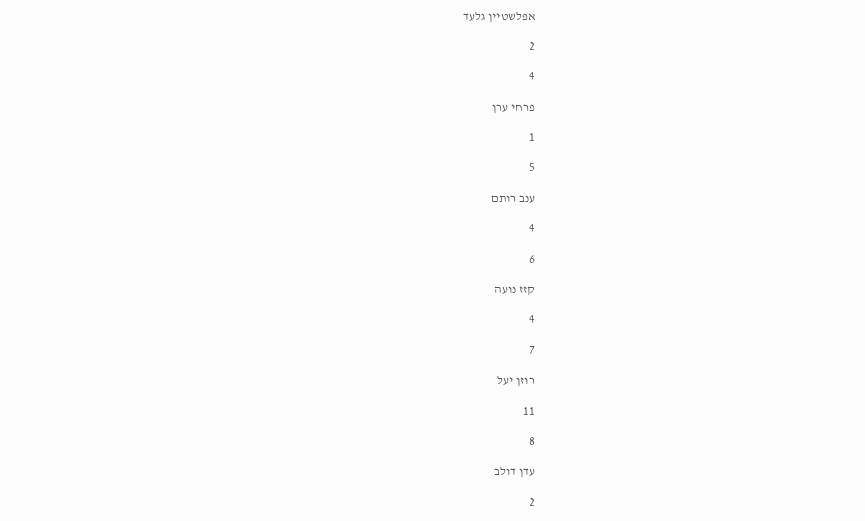אפלשטיין גלעד

2

4

פרחי ערן

1

5

ענב רותם

4

6

קזז נועה

4

7

רוזן יעל

11

8

עדן דולב

2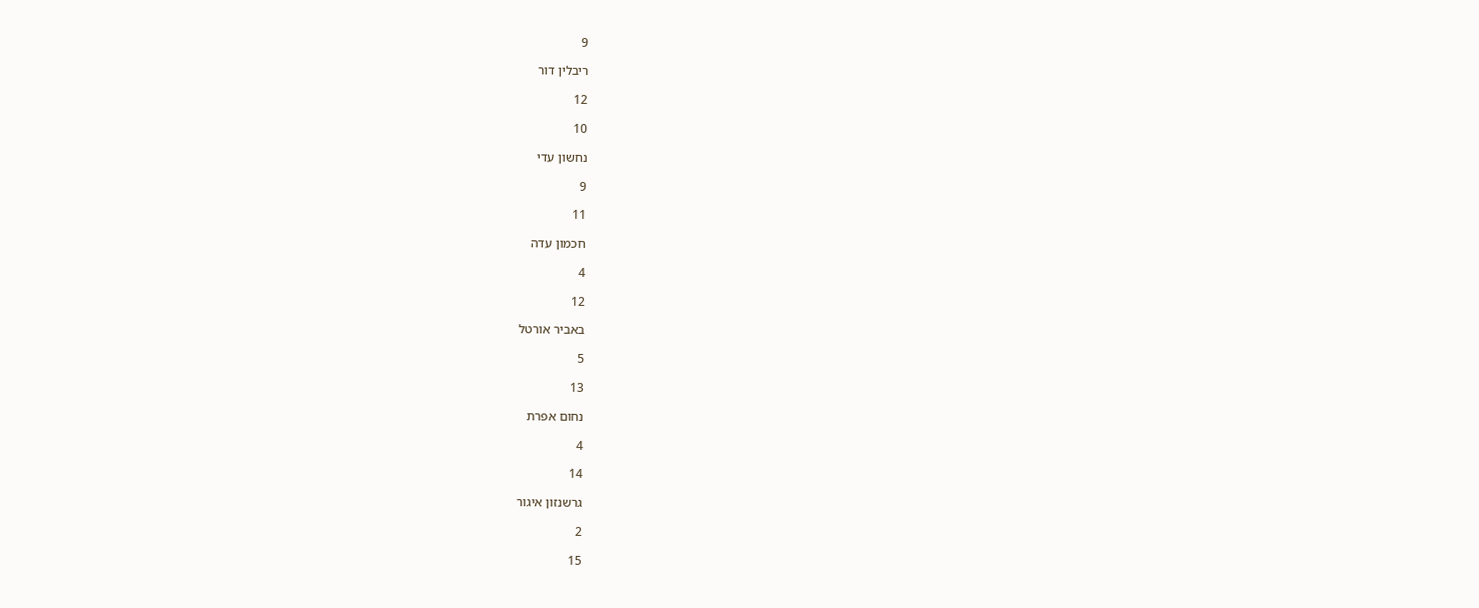9

ריבלין דור

12

10

נחשון עדי

9

11

חכמון עדה

4

12

באביר אורטל

5

13

נחום אפרת

4

14

גרשנזון איגור

2

15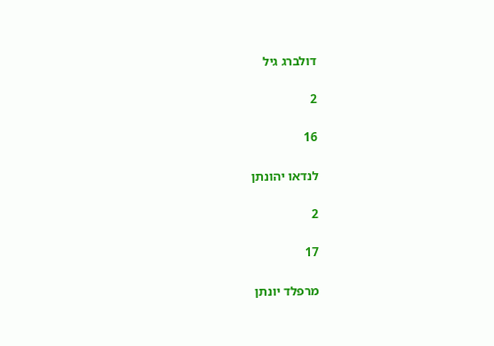דולברג גיל

2

16

לנדאו יהונתן

2

17

מרפלד יונתן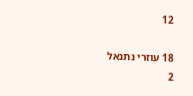12

18 עוזרי נתנאל
2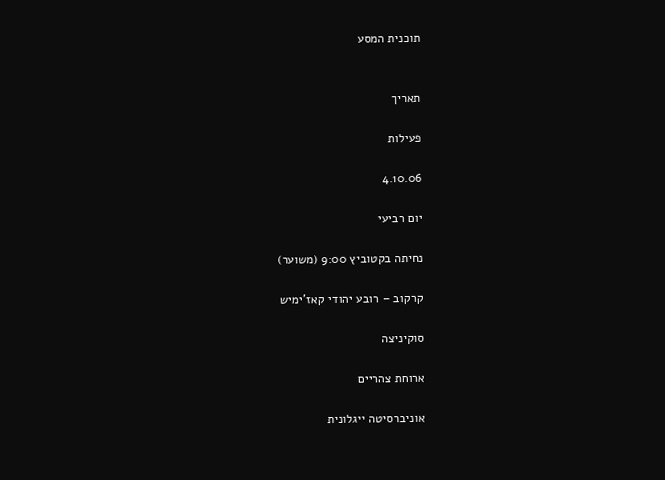תוכנית המסע


תאריך

פעילות

4.10.06

יום רביעי

נחיתה בקטוביץ 9:00 (משוער)

קרקוב – רובע יהודי קאז'ימיש

סוקיניצה

ארוחת צהריים

אוניברסיטה ייגלונית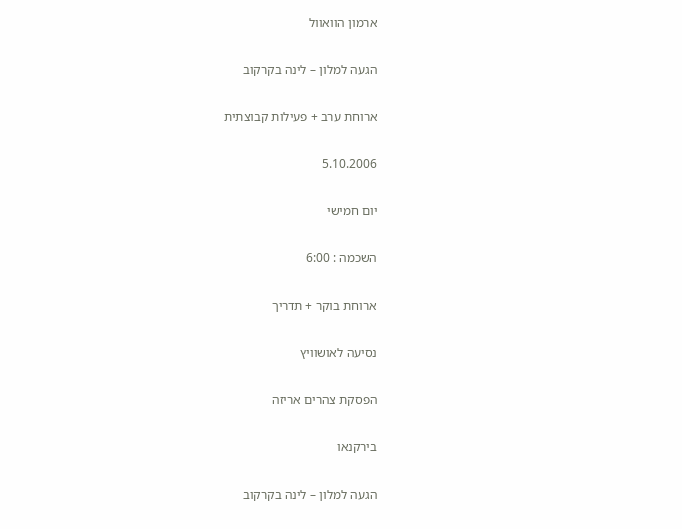ארמון הוואוול

הגעה למלון – לינה בקרקוב

ארוחת ערב + פעילות קבוצתית

5.10.2006

יום חמישי

השכמה : 6:00

ארוחת בוקר + תדריך

נסיעה לאושוויץ

הפסקת צהרים אריזה

בירקנאו

הגעה למלון – לינה בקרקוב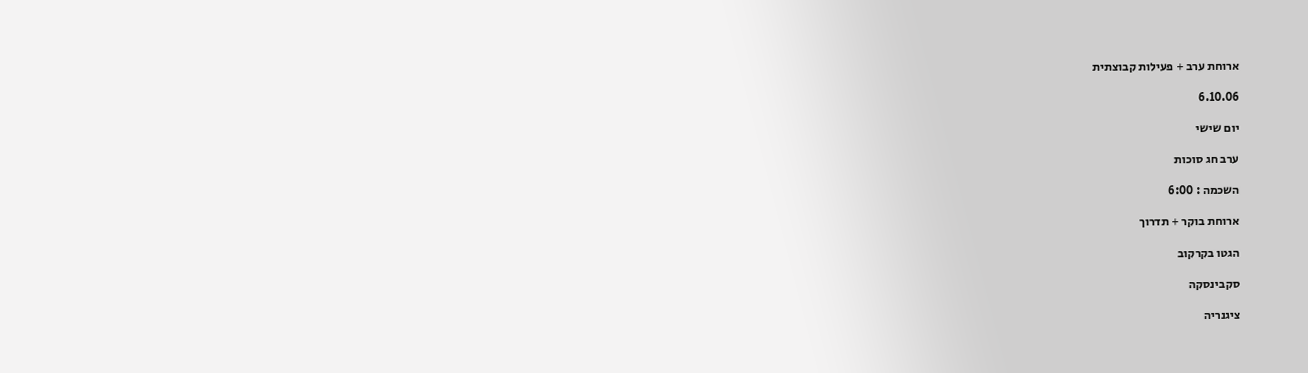ארוחת ערב + פעילות קבוצתית

6.10.06

יום שישי

ערב חג סוכות

השכמה : 6:00

ארוחת בוקר + תדרוך

הגטו בקרקוב

סקבינסקה

ציגנריה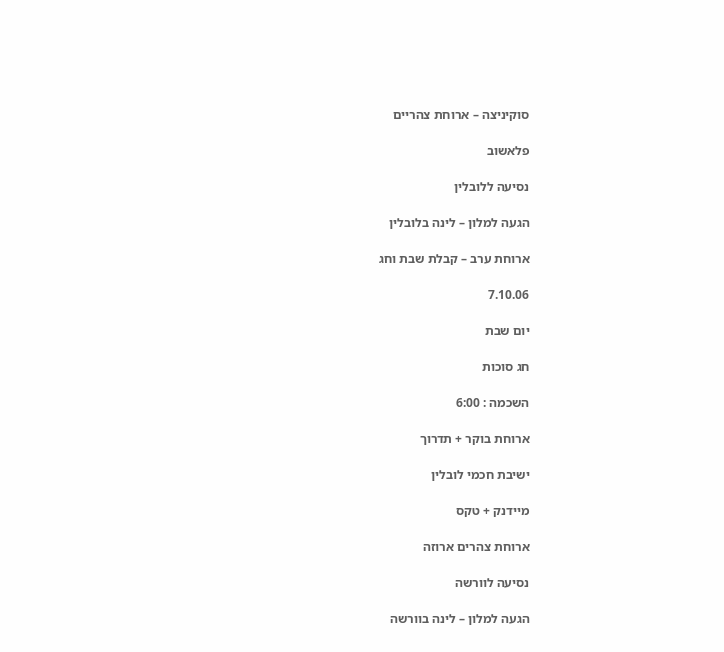סוקיניצה – ארוחת צהריים

פלאשוב

נסיעה ללובלין

הגעה למלון – לינה בלובלין

ארוחת ערב – קבלת שבת וחג

7.10.06

יום שבת

חג סוכות

השכמה : 6:00

ארוחת בוקר + תדרוך

ישיבת חכמי לובלין

מיידנק + טקס

ארוחת צהרים ארוזה

נסיעה לוורשה

הגעה למלון – לינה בוורשה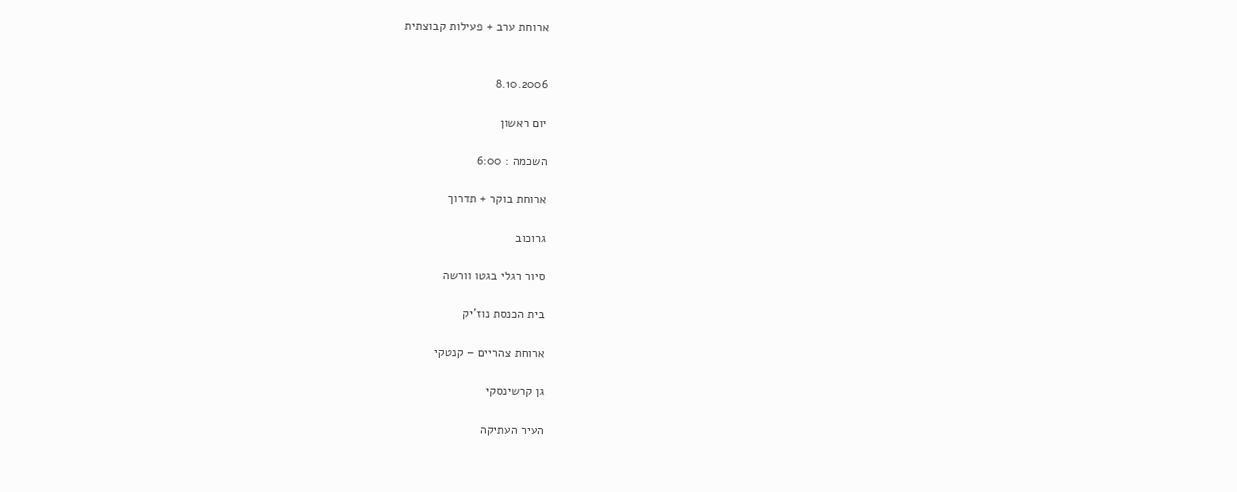ארוחת ערב + פעילות קבוצתית


8.10.2006

יום ראשון

השכמה : 6:00

ארוחת בוקר + תדרוך

גרוכוב

סיור רגלי בגטו וורשה

בית הכנסת נוז'יק

ארוחת צהריים – קנטקי

גן קרשינסקי

העיר העתיקה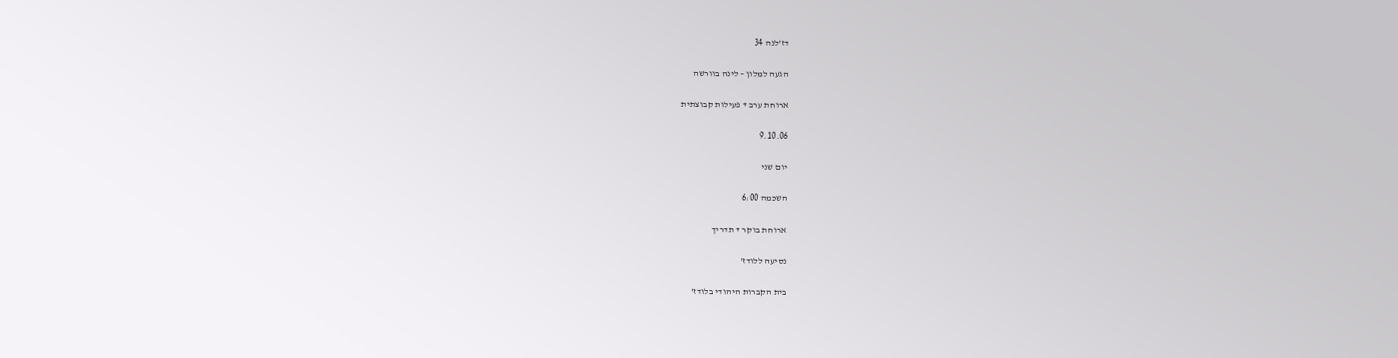דז'לנה 34

הגעה למלון – לינה בוורשה

ארוחת ערב + פעילות קבוצתית

9.10.06

יום שני

השכמה 6:00

ארוחת בוקר + תדריך

נסיעה ללודז'

בית הקברות היהודי בלודז'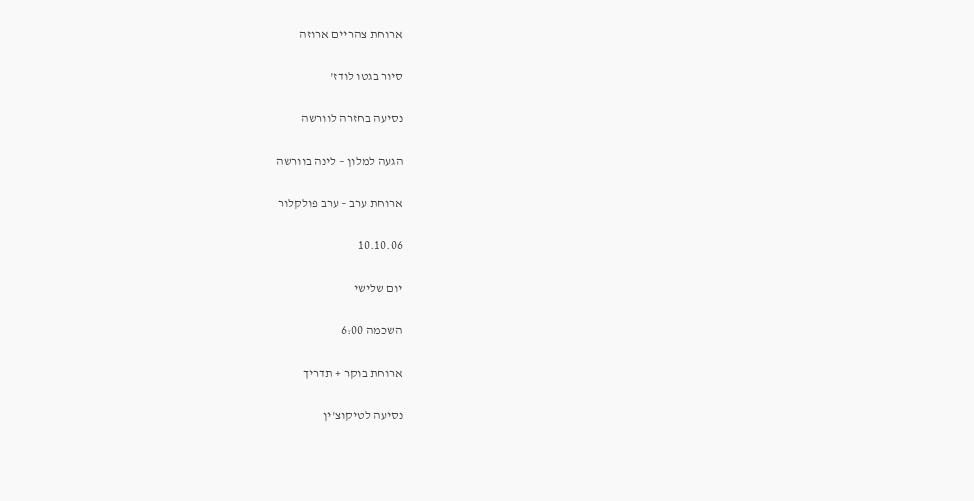ארוחת צהריים ארוזה

סיור בגטו לודז'

נסיעה בחזרה לוורשה

הגעה למלון – לינה בוורשה

ארוחת ערב – ערב פולקלור

10.10.06

יום שלישי

השכמה 6:00

ארוחת בוקר + תדריך

נסיעה לטיקוצ'ין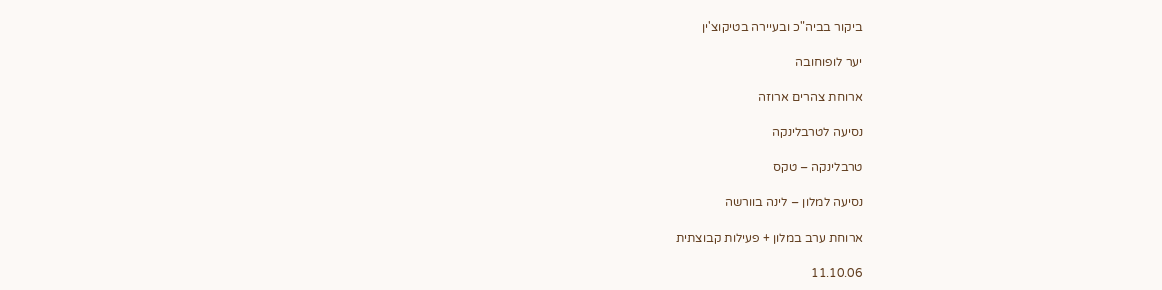ביקור בביה"כ ובעיירה בטיקוצ'ין

יער לופוחובה

ארוחת צהרים ארוזה

נסיעה לטרבלינקה

טרבלינקה – טקס

נסיעה למלון – לינה בוורשה

ארוחת ערב במלון + פעילות קבוצתית

11.10.06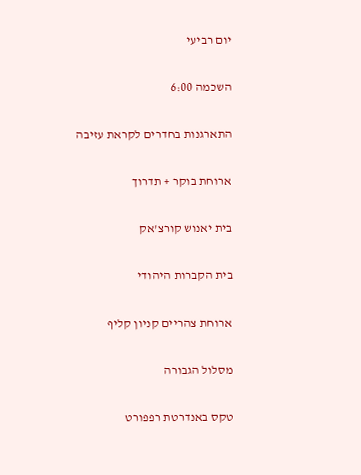יום רביעי

השכמה 6:00

התארגנות בחדרים לקראת עזיבה

ארוחת בוקר + תדרוך

בית יאנוש קורצ'אק

בית הקברות היהודי

ארוחת צהריים קניון קליף

מסלול הגבורה

טקס באנדרטת רפפורט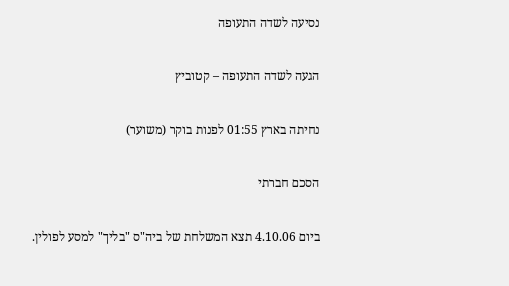נסיעה לשדה התעופה

הגעה לשדה התעופה – קטוביץ

נחיתה בארץ 01:55 לפנות בוקר (משוער)

הסכם חברתי

ביום 4.10.06 תצא המשלחת של ביה"ס "בליך" למסע לפולין.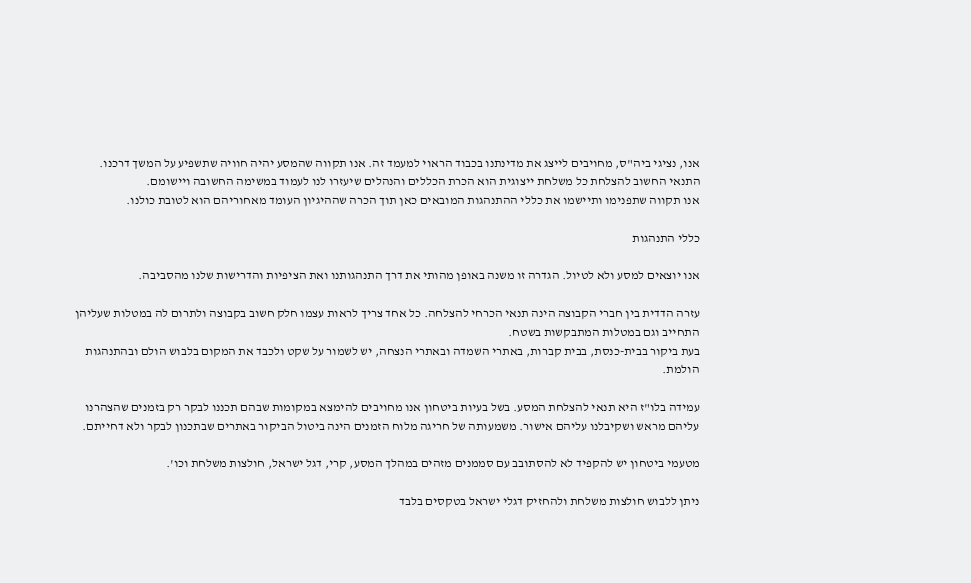אנו, נציגי ביה"ס, מחויבים לייצג את מדינתנו בכבוד הראוי למעמד זה. אנו תקווה שהמסע יהיה חוויה שתשפיע על המשך דרכנו. התנאי החשוב להצלחת כל משלחת ייצוגית הוא הכרת הכללים והנהלים שיעזרו לנו לעמוד במשימה החשובה ויישומם.
אנו תקווה שתפנימו ותיישמו את כללי ההתנהגות המובאים כאן תוך הכרה שההיגיון העומד מאחוריהם הוא לטובת כולנו.

כללי התנהגות

אנו יוצאים למסע ולא לטיול. הגדרה זו משנה באופן מהותי את דרך התנהגותנו ואת הציפיות והדרישות שלנו מהסביבה.

עזרה הדדית בין חברי הקבוצה הינה תנאי הכרחי להצלחה. כל אחד צריך לראות עצמו חלק חשוב בקבוצה ולתרום לה במטלות שעליהן התחייב וגם במטלות המתבקשות בשטח.
בעת ביקור בבית-כנסת, בבית קברות, באתרי השמדה ובאתרי הנצחה, יש לשמור על שקט ולכבד את המקום בלבוש הולם ובהתנהגות הולמת.

עמידה בלו"ז היא תנאי להצלחת המסע. בשל בעיות ביטחון אנו מחויבים להימצא במקומות שבהם תכננו לבקר רק בזמנים שהצהרנו עליהם מראש ושקיבלנו עליהם אישור. משמעותה של חריגה מלוח הזמנים הינה ביטול הביקור באתרים שבתכנון לבקר ולא דחייתם.

מטעמי ביטחון יש להקפיד לא להסתובב עם סממנים מזהים במהלך המסע, קרי, דגל ישראל, חולצות משלחת וכו'.

ניתן ללבוש חולצות משלחת ולהחזיק דגלי ישראל בטקסים בלבד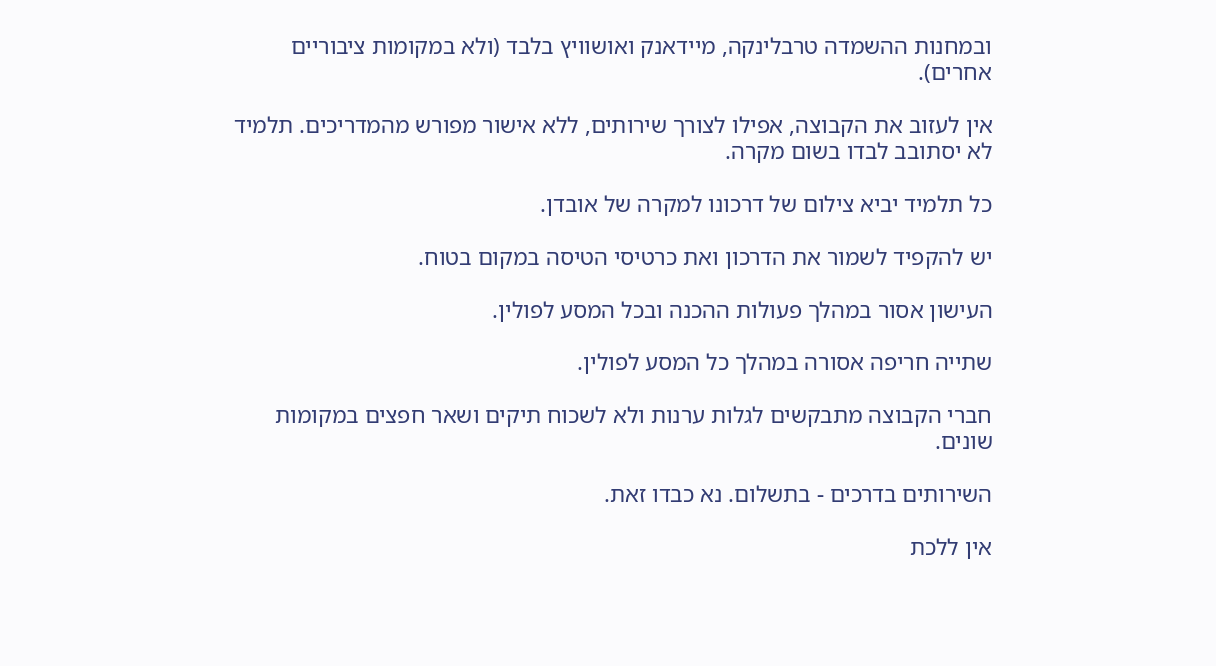ובמחנות ההשמדה טרבלינקה, מיידאנק ואושוויץ בלבד (ולא במקומות ציבוריים אחרים).

אין לעזוב את הקבוצה, אפילו לצורך שירותים, ללא אישור מפורש מהמדריכים. תלמיד לא יסתובב לבדו בשום מקרה.

כל תלמיד יביא צילום של דרכונו למקרה של אובדן.

יש להקפיד לשמור את הדרכון ואת כרטיסי הטיסה במקום בטוח.

העישון אסור במהלך פעולות ההכנה ובכל המסע לפולין.

שתייה חריפה אסורה במהלך כל המסע לפולין.

חברי הקבוצה מתבקשים לגלות ערנות ולא לשכוח תיקים ושאר חפצים במקומות שונים.

השירותים בדרכים - בתשלום. נא כבדו זאת.

אין ללכת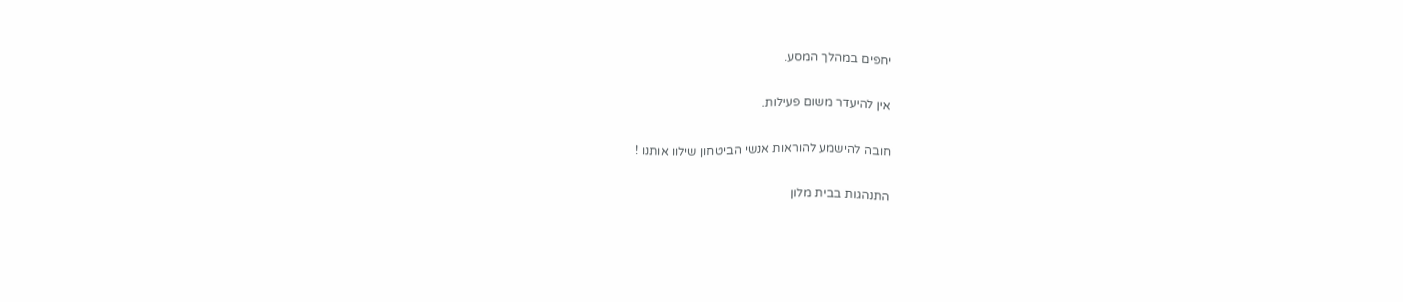יחפים במהלך המסע.

אין להיעדר משום פעילות.

חובה להישמע להוראות אנשי הביטחון שילוו אותנו !

התנהגות בבית מלון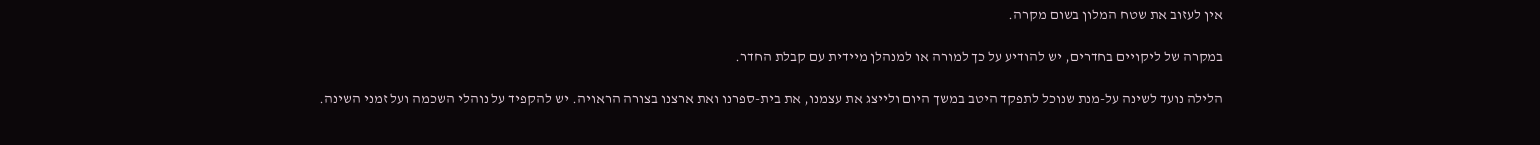אין לעזוב את שטח המלון בשום מקרה.

במקרה של ליקויים בחדרים, יש להודיע על כך למורה או למנהלן מיידית עם קבלת החדר.

הלילה נועד לשינה על-מנת שנוכל לתפקד היטב במשך היום ולייצג את עצמנו, את בית-ספרנו ואת ארצנו בצורה הראויה. יש להקפיד על נוהלי השכמה ועל זמני השינה.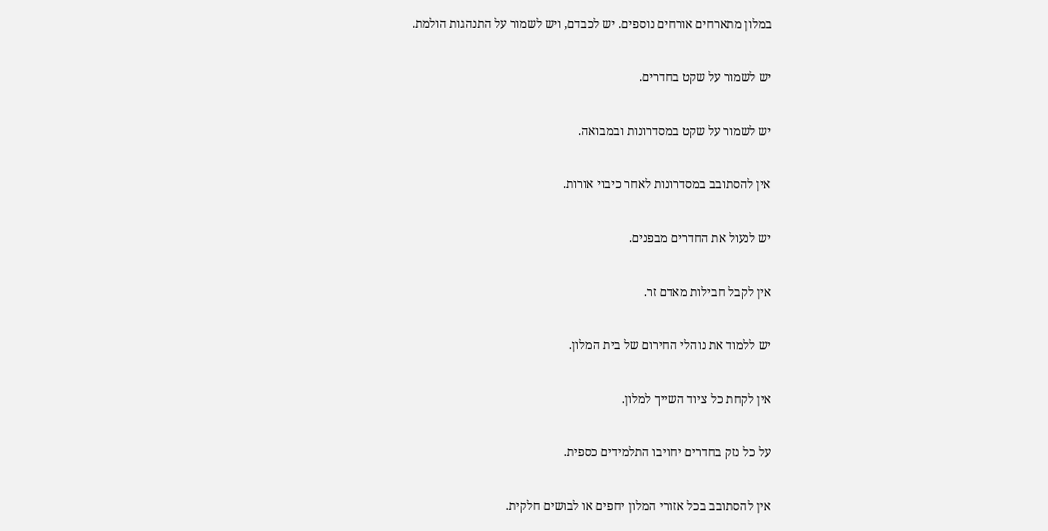במלון מתארחים אורחים נוספים. יש לכבדם, ויש לשמור על התנהגות הולמת.

יש לשמור על שקט בחדרים.

יש לשמור על שקט במסדרונות ובמבואה.

אין להסתובב במסדרונות לאחר כיבוי אורות.

יש לנעול את החדרים מבפנים.

אין לקבל חבילות מאדם זר.

יש ללמוד את נוהלי החירום של בית המלון.

אין לקחת כל ציוד השייך למלון.

על כל נזק בחדרים יחויבו התלמידים כספית.

אין להסתובב בכל אזורי המלון יחפים או לבושים חלקית.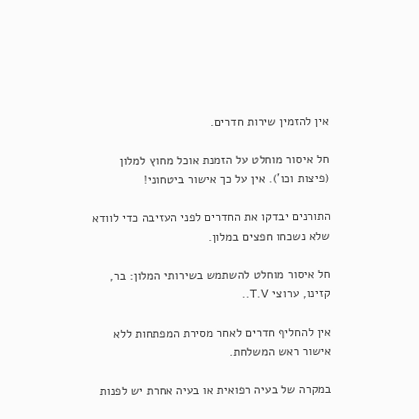אין להזמין שירות חדרים.

חל איסור מוחלט על הזמנת אוכל מחוץ למלון (פיצות וכו'). אין על כך אישור ביטחוני!

התורנים יבדקו את החדרים לפני העזיבה כדי לוודא שלא נשכחו חפצים במלון.

חל איסור מוחלט להשתמש בשירותי המלון: בר, קזינו, ערוצי T.V..

אין להחליף חדרים לאחר מסירת המפתחות ללא אישור ראש המשלחת.

במקרה של בעיה רפואית או בעיה אחרת יש לפנות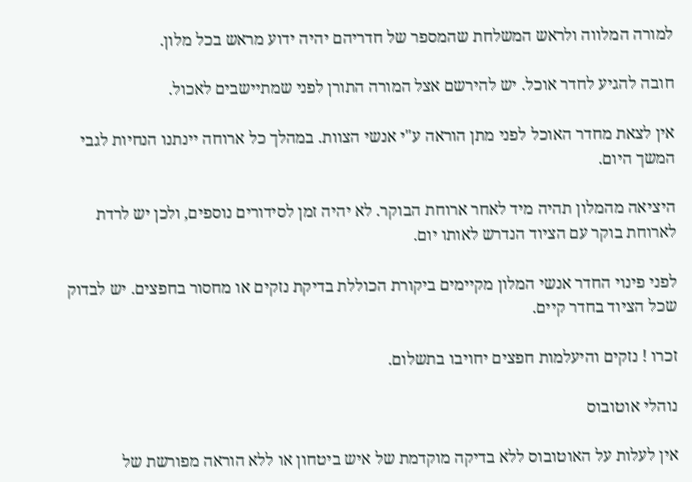למורה המלווה ולראש המשלחת שהמספר של חדריהם יהיה ידוע מראש בכל מלון.

חובה להגיע לחדר אוכל. יש להירשם אצל המורה התורן לפני שמתיישבים לאכול.

אין לצאת מחדר האוכל לפני מתן הוראה ע"י אנשי הצוות. במהלך כל ארוחה יינתנו הנחיות לגבי המשך היום.

היציאה מהמלון תהיה מיד לאחר ארוחת הבוקר. לא יהיה זמן לסידורים נוספים, ולכן יש לרדת לארוחת בוקר עם הציוד הנדרש לאותו יום.

לפני פינוי החדר אנשי המלון מקיימים ביקורת הכוללת בדיקת נזקים או מחסור בחפצים. יש לבדוק שכל הציוד בחדר קיים.

זכרו ! נזקים והיעלמות חפצים יחויבו בתשלום.

נוהלי אוטובוס

אין לעלות על האוטובוס ללא בדיקה מוקדמת של איש ביטחון או ללא הוראה מפורשת של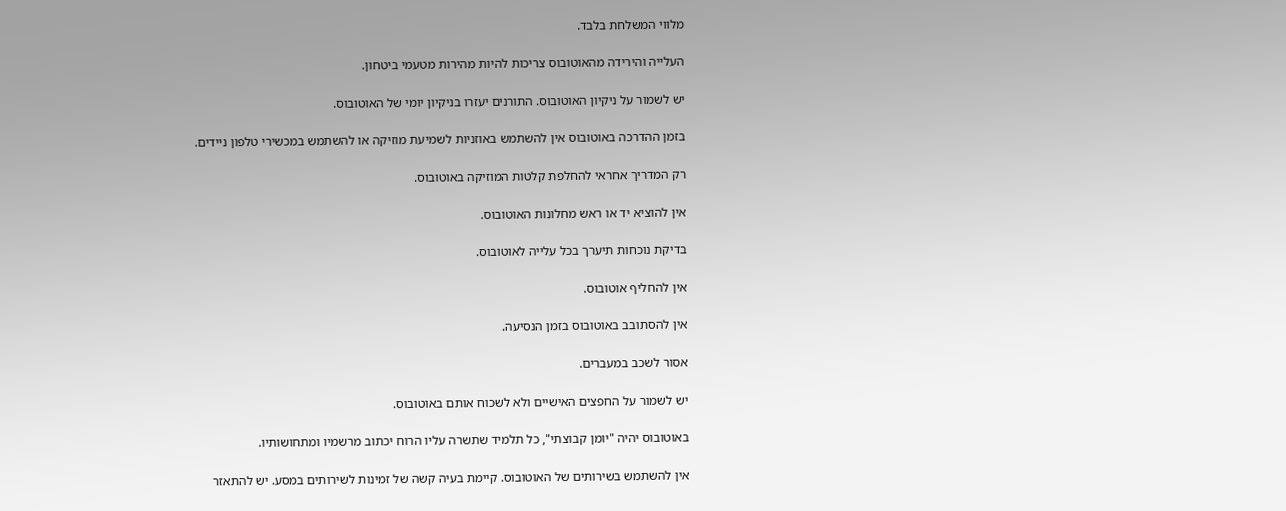מלווי המשלחת בלבד.

העלייה והירידה מהאוטובוס צריכות להיות מהירות מטעמי ביטחון.

יש לשמור על ניקיון האוטובוס. התורנים יעזרו בניקיון יומי של האוטובוס.

בזמן ההדרכה באוטובוס אין להשתמש באוזניות לשמיעת מוזיקה או להשתמש במכשירי טלפון ניידים.

רק המדריך אחראי להחלפת קלטות המוזיקה באוטובוס.

אין להוציא יד או ראש מחלונות האוטובוס.

בדיקת נוכחות תיערך בכל עלייה לאוטובוס.

אין להחליף אוטובוס.

אין להסתובב באוטובוס בזמן הנסיעה.

אסור לשכב במעברים.

יש לשמור על החפצים האישיים ולא לשכוח אותם באוטובוס.

באוטובוס יהיה "יומן קבוצתי", כל תלמיד שתשרה עליו הרוח יכתוב מרשמיו ומתחושותיו.

אין להשתמש בשירותים של האוטובוס. קיימת בעיה קשה של זמינות לשירותים במסע. יש להתאזר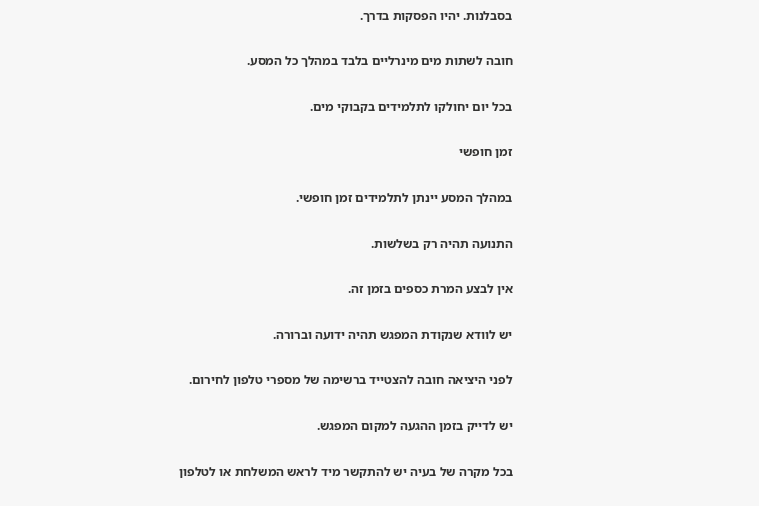בסבלנות. יהיו הפסקות בדרך.

חובה לשתות מים מינרליים בלבד במהלך כל המסע.

בכל יום יחולקו לתלמידים בקבוקי מים.

זמן חופשי

במהלך המסע יינתן לתלמידים זמן חופשי.

התנועה תהיה רק בשלשות.

אין לבצע המרת כספים בזמן זה.

יש לוודא שנקודת המפגש תהיה ידועה וברורה.

לפני היציאה חובה להצטייד ברשימה של מספרי טלפון לחירום.

יש לדייק בזמן ההגעה למקום המפגש.

בכל מקרה של בעיה יש להתקשר מיד לראש המשלחת או לטלפון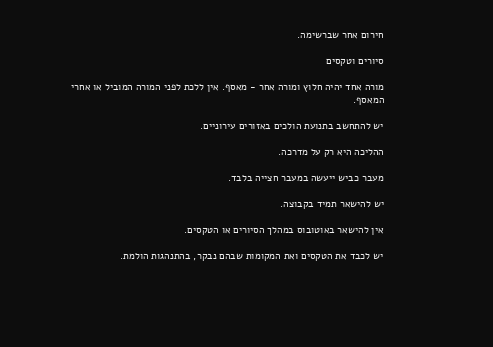חירום אחר שברשימה.

סיורים וטקסים

מורה אחד יהיה חלוץ ומורה אחר - מאסף. אין ללכת לפני המורה המוביל או אחרי המאסף.

יש להתחשב בתנועת הולכים באזורים עירוניים.

ההליכה היא רק על מדרכה.

מעבר כביש ייעשה במעבר חצייה בלבד.

יש להישאר תמיד בקבוצה.

אין להישאר באוטובוס במהלך הסיורים או הטקסים.

יש לכבד את הטקסים ואת המקומות שבהם נבקר, בהתנהגות הולמת.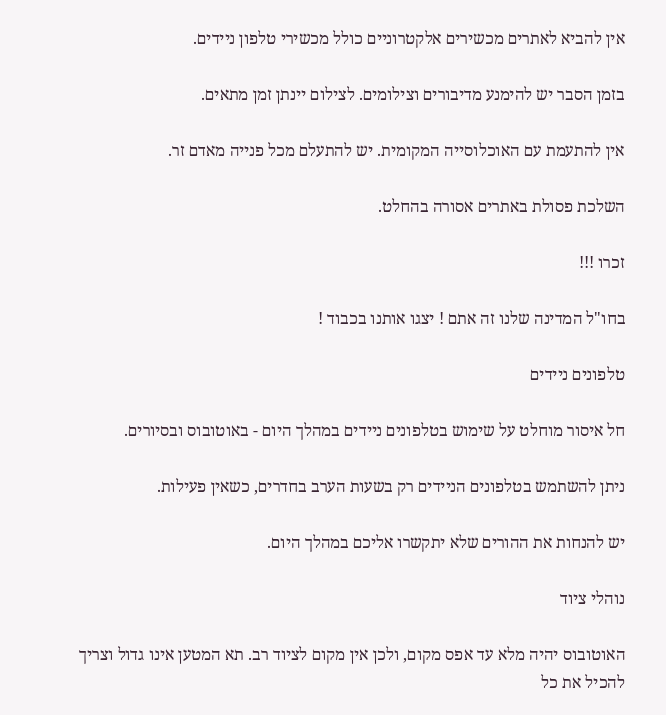אין להביא לאתרים מכשירים אלקטרוניים כולל מכשירי טלפון ניידים.

בזמן הסבר יש להימנע מדיבורים וצילומים. לצילום יינתן זמן מתאים.

אין להתעמת עם האוכלוסייה המקומית. יש להתעלם מכל פנייה מאדם זר.

השלכת פסולת באתרים אסורה בהחלט.

זכרו !!!

בחו"ל המדינה שלנו זה אתם ! יצגו אותנו בכבוד !

טלפונים ניידים

חל איסור מוחלט על שימוש בטלפונים ניידים במהלך היום - באוטובוס ובסיורים.

ניתן להשתמש בטלפונים הניידים רק בשעות הערב בחדרים, כשאין פעילות.

יש להנחות את ההורים שלא יתקשרו אליכם במהלך היום.

נוהלי ציוד

האוטובוס יהיה מלא עד אפס מקום, ולכן אין מקום לציוד רב. תא המטען אינו גדול וצריך להכיל את כל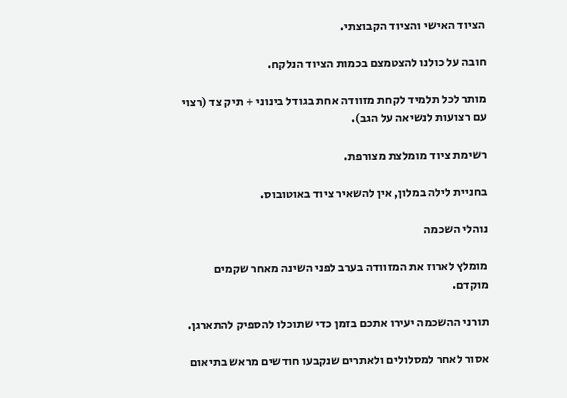הציוד האישי והציוד הקבוצתי.

חובה על כולנו להצטמצם בכמות הציוד הנלקח.

מותר לכל תלמיד לקחת מזוודה אחת בגודל בינוני + תיק צד (רצוי עם רצועות לנשיאה על הגב).

רשימת ציוד מומלצת מצורפת.

בחניית לילה במלון, אין להשאיר ציוד באוטובוס.

נוהלי השכמה

מומלץ לארוז את המזוודה בערב לפני השינה מאחר שקמים מוקדם.

תורני ההשכמה יעירו אתכם בזמן כדי שתוכלו להספיק להתארגן.

אסור לאחר למסלולים ולאתרים שנקבעו חודשים מראש בתיאום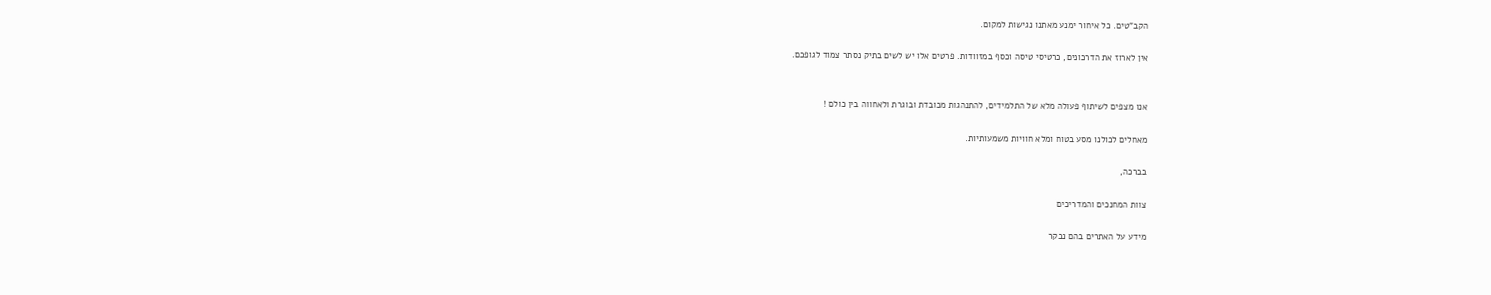הקב"טים. כל איחור ימנע מאתנו נגישות למקום.

אין לארוז את הדרכונים, כרטיסי טיסה וכסף במזוודות. פרטים אלו יש לשים בתיק נסתר צמוד לגופכם.


אנו מצפים לשיתוף פעולה מלא של התלמידים, להתנהגות מכובדת ובוגרת ולאחווה בין כולם !

מאחלים לכולנו מסע בטוח ומלא חוויות משמעותיות.

בברכה,

צוות המחנכים והמדריכים

מידע על האתרים בהם נבקר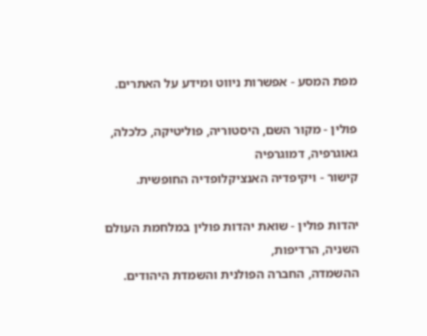מפת המסע - אפשרות ניווט ומידע על האתרים.

פולין - מקור השם, היסטוריה, פוליטיקה, כלכלה, גאוגרפיה, דמוגרפיה
קישור - ויקיפדיה האנציקלופדיה החופשית.

יהדות פולין - שואת יהדות פולין במלחמת העולם השניה, הרדיפות,
ההשמדה, החברה הפולנית והשמדת היהודים.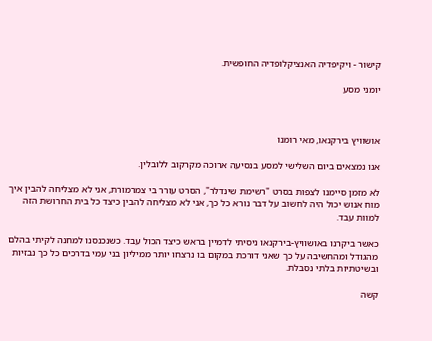קישור - ויקיפדיה האנציקלופדיה החופשית.

יומני מסע



אושוויץ בירקנאו, מאי רומנו

אנו נמצאים ביום השלישי למסע בנסיעה ארוכה מקרקוב ללובלין.

לא מזמן סיימנו לצפות בסרט "רשימת שינדלר", הסרט עורר בי צמרמורת, אני לא מצליחה להבין איך מוח אנוש יכול היה לחשוב על דבר נורא כל כך, אני לא מצליחה להבין כיצד כל בית החרושת הזה למוות עבד.

כאשר ביקרנו באושוויץ-בירקנאו ניסיתי לדמיין בראש כיצד הכול עבד. כשנכנסנו למחנה לקיתי בהלם מהגודל ומהחשיבה על כך שאני דורכת במקום בו נרצחו יותר ממיליון בני עמי בדרכים כל כך נבזיות ובשיטתיות בלתי נסבלת.

קשה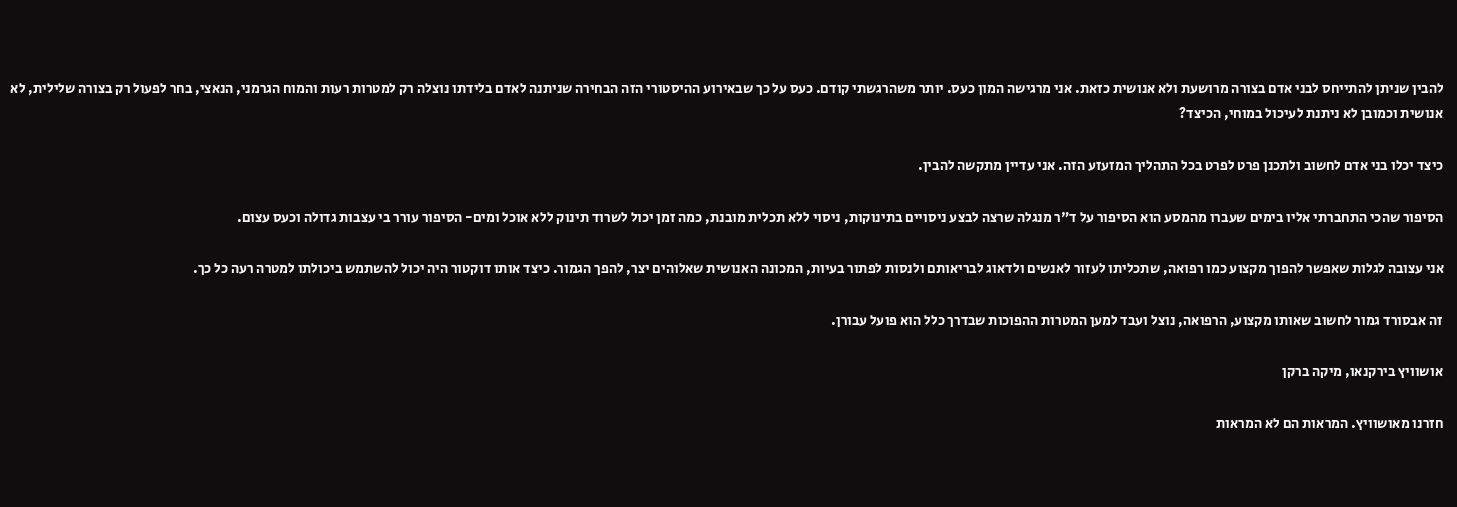להבין שניתן להתייחס לבני אדם בצורה מרושעת ולא אנושית כזאת. אני מרגישה המון כעס. יותר משהרגשתי קודם. כעס על כך שבאירוע ההיסטורי הזה הבחירה שניתנה לאדם בלידתו נוצלה רק למטרות רעות והמוח הגרמני, הנאצי, בחר לפעול רק בצורה שלילית, לא אנושית וכמובן לא ניתנת לעיכול במוחי, הכיצד?

כיצד יכלו בני אדם לחשוב ולתכנן פרט לפרט בכל התהליך המזעזע הזה. אני עדיין מתקשה להבין.

הסיפור שהכי התחברתי אליו בימים שעברו מהמסע הוא הסיפור על ד"ר מנגלה שרצה לבצע ניסויים בתינוקות, ניסוי ללא תכלית מובנת, כמה זמן יכול לשרוד תינוק ללא אוכל ומים- הסיפור עורר בי עצבות גדולה וכעס עצום.

אני עצובה לגלות שאפשר להפוך מקצוע כמו רפואה, שתכליתו לעזור לאנשים ולדאוג לבריאותם ולנסות לפתור בעיות, המכונה האנושית שאלוהים יצר, להפך הגמור. כיצד אותו דוקטור היה יכול להשתמש ביכולתו למטרה רעה כל כך.

זה אבסורד גמור לחשוב שאותו מקצוע, הרפואה, נוצל ועבד למען המטרות ההפוכות שבדרך כלל הוא פועל עבורן.

אושוויץ בירקנאו, מיקה ברקן

חזרנו מאושוויץ. המראות הם לא המראות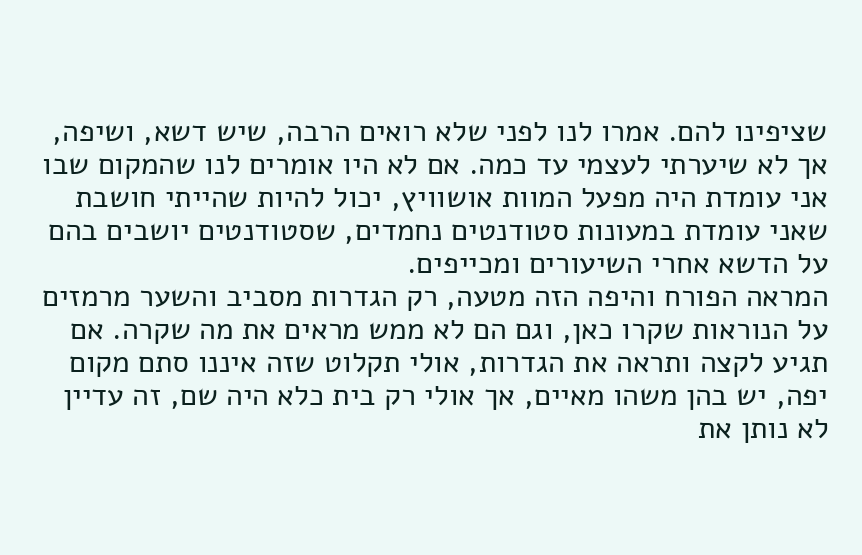שציפינו להם. אמרו לנו לפני שלא רואים הרבה, שיש דשא, ושיפה, אך לא שיערתי לעצמי עד כמה. אם לא היו אומרים לנו שהמקום שבו אני עומדת היה מפעל המוות אושוויץ, יכול להיות שהייתי חושבת שאני עומדת במעונות סטודנטים נחמדים, שסטודנטים יושבים בהם על הדשא אחרי השיעורים ומכייפים.
המראה הפורח והיפה הזה מטעה, רק הגדרות מסביב והשער מרמזים על הנוראות שקרו כאן, וגם הם לא ממש מראים את מה שקרה. אם תגיע לקצה ותראה את הגדרות, אולי תקלוט שזה איננו סתם מקום יפה, יש בהן משהו מאיים, אך אולי רק בית כלא היה שם, זה עדיין לא נותן את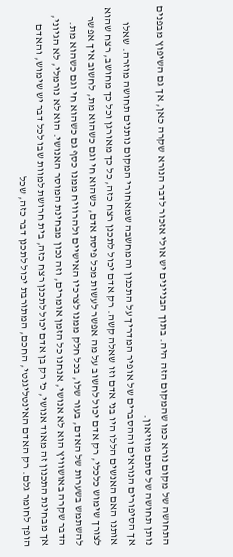התחושה של מקום נורא כמו שהמקום הזה היה. בתוך הבניינים יש אולי אזכור לדבר הנורא שקרה כאן, אך גם השיפוץ מבפנים נותן תחושה של סתם מוזיאון.
אך הסיפורים הנוראים וההסברים של אופיר המדריך על התכנון והמחשבה שמאחורי המקום נותנים תחושה מוזרה. שאלו אותנו האם האנשים הללו היו בני אדם וזו שאלה קשה. רק אדם יכול לתכנן רצח כזה, כל כך מאורגן וכל כך מחושב, רצח שהוא לצורך שימוש כלכלי, רק אדם יכול לחשוב על מה אפשר לעשות מכל פיסת אדם, כשהוא חי וגם כשהוא מת, לחשוב איך אפשר להשתמש בשערות של האדם, בעור שלו, בכל חלק ממנו לצרכיו האישיים ולהרוויח ממנו כסף גם כשהוא חי וגם כשהוא מת.
הדבר שקרה באושוויץ הוא לא אנושי, אנחנו כל הזמן אומרים, וזה נכון מבחינת המוסר האנושי. הוא לא נורמלי, לא הגיוני, אך מבחינת התכנון זה מאוד אנושי, כי רק בן אדם יכול לתכנן רצח כזה, בית חרושת למוות שבו לכל דבר יש שימוש, והאדם הופך לחומר גלם. רק האדם האינטליגנטי, החכם, המתורבת יכול לתכנן דבר כזה, שכל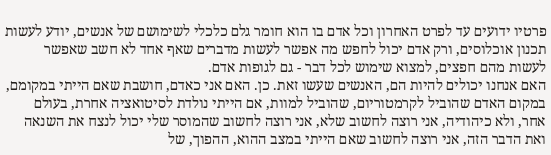פרטיו ידועים עד לפרט האחרון וכל אדם בו הוא חומר גלם כלכלי לשימושם של אנשים, יודע לעשות תכנון אוכלוסים, ורק אדם יכול לחפש מה אפשר לעשות מדברים שאף אחד לא חשב שאפשר לעשות מהם חפצים, למצוא שימוש לכל דבר - גם לגופות אדם.
האם אנחנו יכולים להיות הם, האנשים שעשו זאת. כן. האם אני כאדם, חושבת שאם הייתי במקומם, במקום האדם שהוביל לקרמטוריום, שהוביל למוות, אם הייתי נולדת לסיטואציה אחרת, בעולם אחר, ולא כיהודיה, אני רוצה לחשוב שלא, אני רוצה לחשוב שהמוסר שלי יכול לנצח את השנאה ואת הדבר הזה, אני רוצה לחשוב שאם הייתי במצב ההוא, ההפוך, של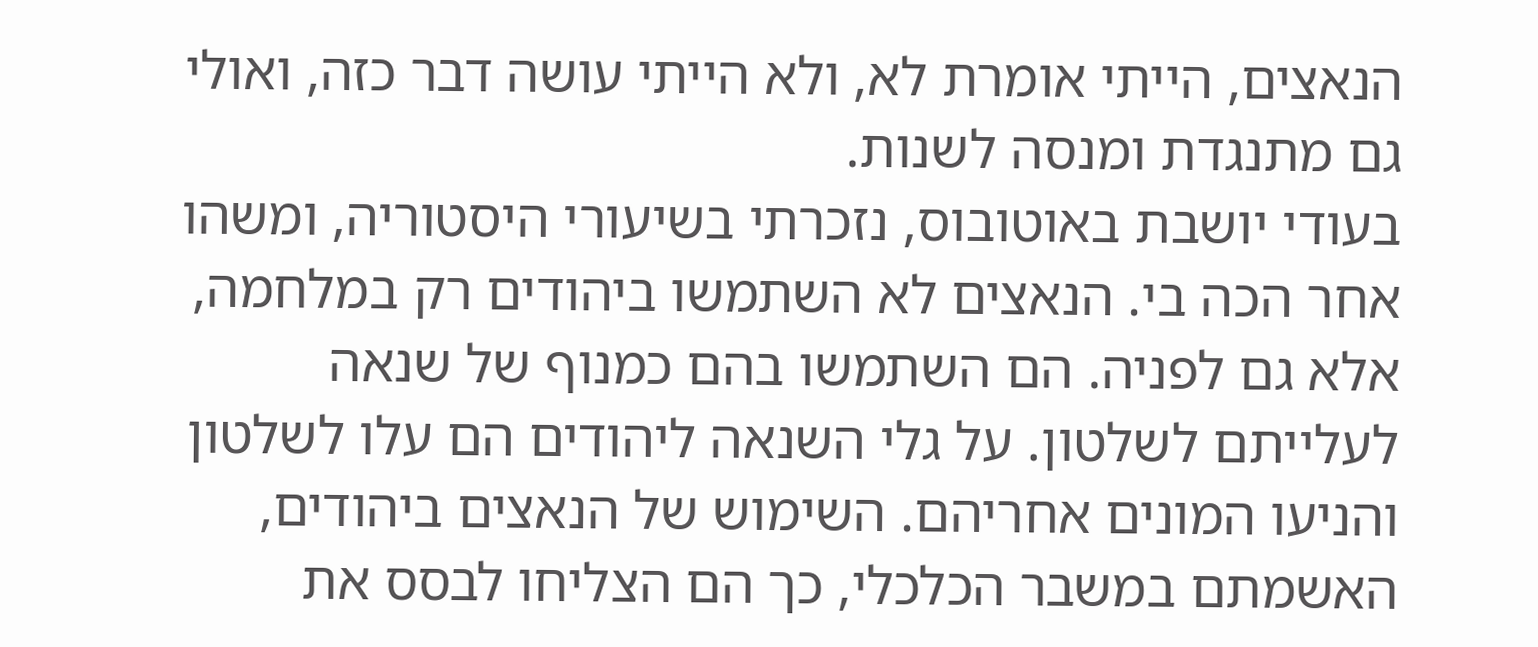הנאצים, הייתי אומרת לא, ולא הייתי עושה דבר כזה, ואולי גם מתנגדת ומנסה לשנות.
בעודי יושבת באוטובוס, נזכרתי בשיעורי היסטוריה, ומשהו אחר הכה בי. הנאצים לא השתמשו ביהודים רק במלחמה, אלא גם לפניה. הם השתמשו בהם כמנוף של שנאה לעלייתם לשלטון. על גלי השנאה ליהודים הם עלו לשלטון והניעו המונים אחריהם. השימוש של הנאצים ביהודים, האשמתם במשבר הכלכלי, כך הם הצליחו לבסס את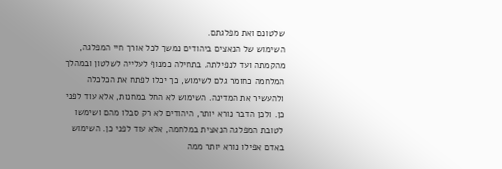שלטונם ואת מפלגתם.
השימוש של הנאצים ביהודים נמשך לכל אורך חיי המפלגה, מהקמתה ועד לנפילתה. בתחילה כמנוף לעלייה לשלטון ובמהלך המלחמה כחומר גלם לשימוש, כך יכלו לפתח את הכלכלה ולהעשיר את המדינה. השימוש לא החל במחנות, אלא עוד לפני כן. ולכן הדבר נורא יותר, היהודים לא רק סבלו מהם ושימשו לטובת המפלגה הנאצית במלחמה, אלא עוד לפני כן. השימוש באדם אפילו נורא יותר ממה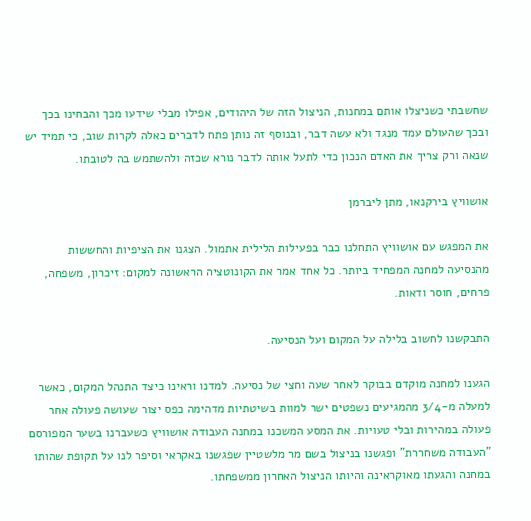שחשבתי כשניצלו אותם במחנות, הניצול הזה של היהודים, אפילו מבלי שידעו מכך והבחינו בכך ובכך שהעולם עמד מנגד ולא עשה דבר, ובנוסף זה נותן פתח לדברים כאלה לקרות שוב, כי תמיד יש שנאה ורק צריך את האדם הנכון כדי לתעל אותה לדבר נורא שכזה ולהשתמש בה לטובתו.

אושוויץ בירקנאו, מתן ליברמן

את המפגש עם אושוויץ התחלנו כבר בפעילות הלילית אתמול. הצגנו את הציפיות והחששות מהנסיעה למחנה המפחיד ביותר. כל אחד אמר את הקונוטציה הראשונה למקום: זיכרון, משפחה, פרחים, חוסר ודאות.

התבקשנו לחשוב בלילה על המקום ועל הנסיעה.

הגענו למחנה מוקדם בבוקר לאחר שעה וחצי של נסיעה. למדנו וראינו כיצד התנהל המקום, כאשר למעלה מ-3/4 מהמגיעים נשפטים ישר למוות בשיטתיות מדהימה כפס יצור שעושה פעולה אחר פעולה במהירות ובלי טעויות. את המסע המשכנו במחנה העבודה אושוויץ כשעברנו בשער המפורסם "העבודה משחררת" ופגשנו בניצול בשם מר מלשטיין שפגשנו באקראי וסיפר לנו על תקופת שהותו במחנה והגעתו מאוקראינה והיותו הניצול האחרון ממשפחתו.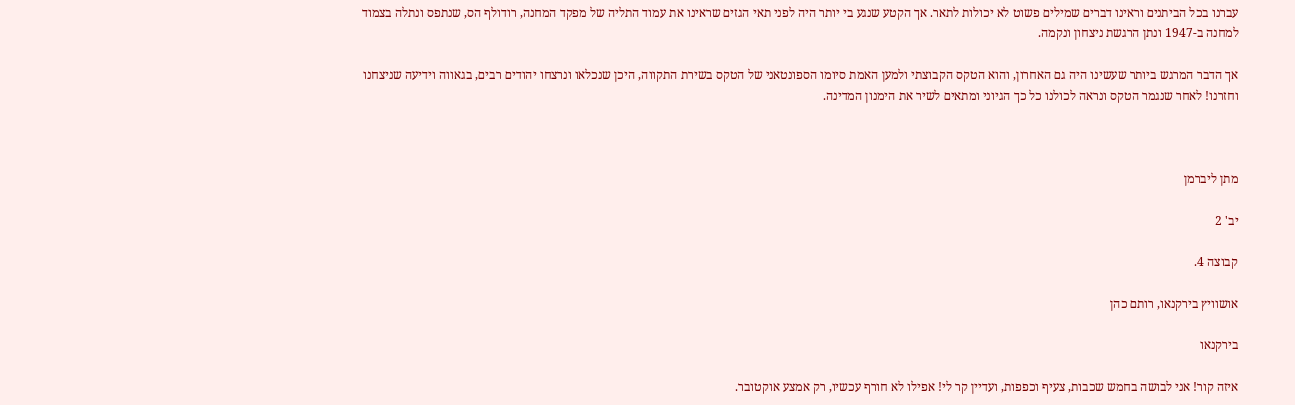עברנו בכל הביתנים וראינו דברים שמילים פשוט לא יכולות לתאר. אך הקטע שנגע בי יותר היה לפני תאי הגזים שראינו את עמוד התליה של מפקד המחנה, רודולף הס, שנתפס ונתלה בצמוד למחנה ב-1947 ונתן הרגשת ניצחון ונקמה.

אך הדבר המרגש ביותר שעשינו היה גם האחרון, והוא הטקס הקבוצתי ולמען האמת סיומו הספונטאני של הטקס בשירת התקווה, היכן שנכלאו ונרצחו יהודים רבים, בגאווה וידיעה שניצחנו וחזרנו! לאחר שנגמר הטקס ונראה לכולנו כל כך הגיוני ומתאים לשיר את הימנון המדינה.



מתן ליברמן

יב' 2

קבוצה 4.

אושוויץ בירקנאו, רותם כהן

בירקנאו

איזה קור! אני לבושה בחמש שכבות, צעיף וכפפות, ועדיין קר לי! אפילו לא חורף עכשיו, רק אמצע אוקטובר.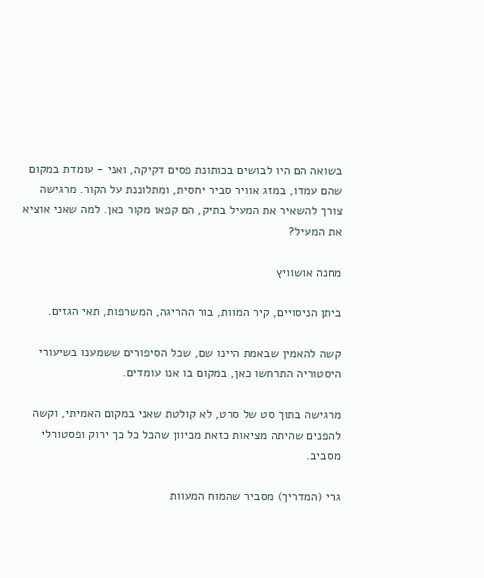בשואה הם היו לבושים בכותונת פסים דקיקה, ואני - עומדת במקום שהם עמדו, במזג אוויר סביר יחסית, ומתלוננת על הקור. מרגישה צורך להשאיר את המעיל בתיק, הם קפאו מקור כאן. למה שאני אוציא את המעיל?

מחנה אושוויץ

ביתן הניסויים, קיר המוות, בור ההריגה, המשרפות, תאי הגזים.

קשה להאמין שבאמת היינו שם, שכל הסיפורים ששמענו בשיעורי היסטוריה התרחשו כאן, במקום בו אנו עומדים.

מרגישה בתוך סט של סרט, לא קולטת שאני במקום האמיתי, וקשה להפנים שהיתה מציאות כזאת מכיוון שהכל כל כך ירוק ופסטורלי מסביב.

גרי (המדריך) מסביר שהמוח המעוות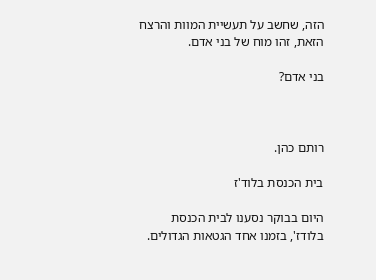הזה, שחשב על תעשיית המוות והרצח הזאת, זהו מוח של בני אדם.

בני אדם?



רותם כהן.

בית הכנסת בלוד'ז

היום בבוקר נסענו לבית הכנסת בלודז', בזמנו אחד הגטאות הגדולים.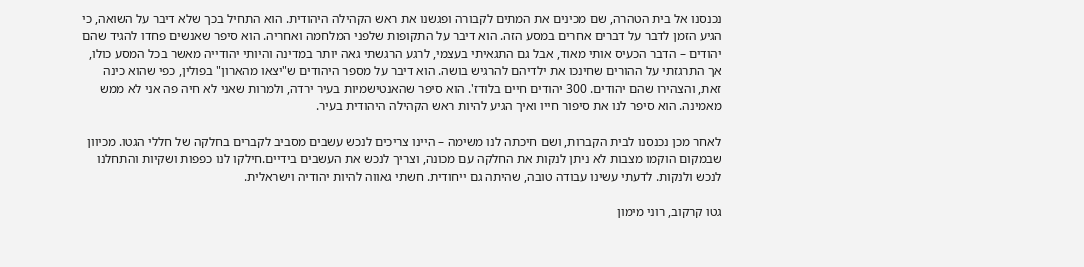נכנסנו אל בית הטהרה, שם מכינים את המתים לקבורה ופגשנו את ראש הקהילה היהודית. הוא התחיל בכך שלא דיבר על השואה, כי הגיע הזמן לדבר על דברים אחרים במסע הזה. הוא דיבר על התקופות שלפני המלחמה ואחריה. הוא סיפר שאנשים פחדו להגיד שהם יהודים – הדבר הכעיס אותי מאוד, אבל גם התגאיתי בעצמי, לרגע הרגשתי גאה יותר במדינה והיותי יהודייה מאשר בכל המסע כולו, אך התרגזתי על ההורים שחינכו את ילדיהם להרגיש בושה. הוא דיבר על מספר היהודים ש"יצאו מהארון" בפולין, כפי שהוא כינה זאת, והצהירו שהם יהודים. 300 יהודים חיים בלודז'. הוא סיפר שהאנטישמיות בעיר ירדה, ולמרות שאני לא חיה פה אני לא ממש מאמינה. הוא סיפר לנו את סיפור חייו ואיך הגיע להיות ראש הקהילה היהודית בעיר.

לאחר מכן נכנסנו לבית הקברות, ושם חיכתה לנו משימה – היינו צריכים לנכש עשבים מסביב לקברים בחלקה של חללי הגטו. מכיוון שבמקום הוקמו מצבות לא ניתן לנקות את החלקה עם מכונה, וצריך לנכש את העשבים בידיים.חילקו לנו כפפות ושקיות והתחלנו לנכש ולנקות. לדעתי עשינו עבודה טובה, שהיתה גם ייחודית. חשתי גאווה להיות יהודיה וישראלית.

גטו קרקוב, רוני מימון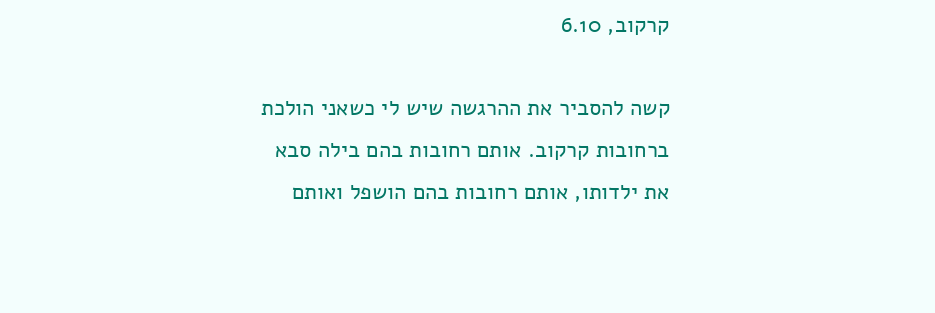קרקוב, 6.10

קשה להסביר את ההרגשה שיש לי כשאני הולכת ברחובות קרקוב. אותם רחובות בהם בילה סבא את ילדותו, אותם רחובות בהם הושפל ואותם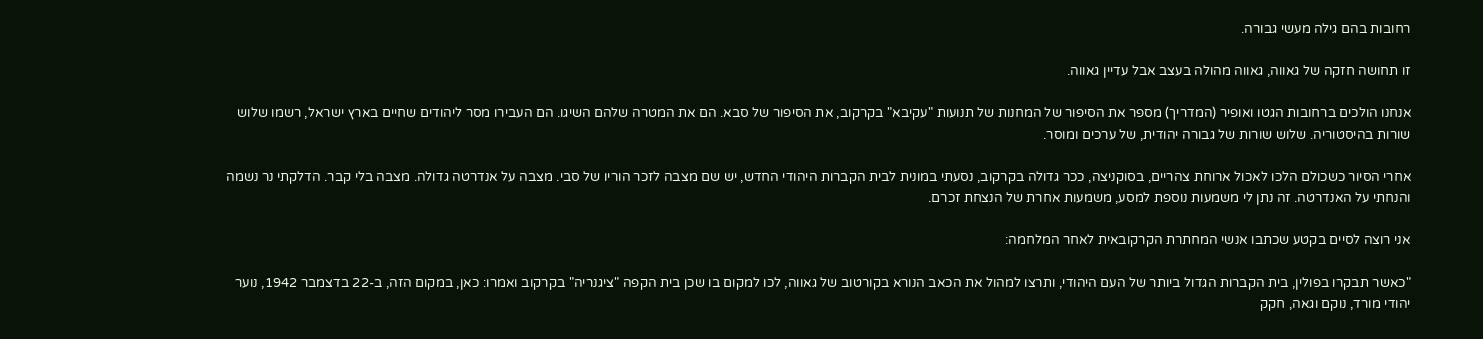רחובות בהם גילה מעשי גבורה.

זו תחושה חזקה של גאווה, גאווה מהולה בעצב אבל עדיין גאווה.

אנחנו הולכים ברחובות הגטו ואופיר (המדריך) מספר את הסיפור של המחנות של תנועות "עקיבא" בקרקוב, את הסיפור של סבא. הם את המטרה שלהם השיגו. הם העבירו מסר ליהודים שחיים בארץ ישראל, רשמו שלוש שורות בהיסטוריה. שלוש שורות של גבורה יהודית, של ערכים ומוסר.

אחרי הסיור כשכולם הלכו לאכול ארוחת צהריים, בסוקניצה, ככר גדולה בקרקוב, נסעתי במונית לבית הקברות היהודי החדש, יש שם מצבה לזכר הוריו של סבי. מצבה על אנדרטה גדולה. מצבה בלי קבר. הדלקתי נר נשמה והנחתי על האנדרטה. זה נתן לי משמעות נוספת למסע, משמעות אחרת של הנצחת זכרם.

אני רוצה לסיים בקטע שכתבו אנשי המחתרת הקרקובאית לאחר המלחמה:

"כאשר תבקרו בפולין, בית הקברות הגדול ביותר של העם היהודי, ותרצו למהול את הכאב הנורא בקורטוב של גאווה, לכו למקום בו שכן בית הקפה "ציגנריה" בקרקוב ואמרו: כאן, במקום הזה, ב-22 בדצמבר 1942, נוער יהודי מורד, נוקם וגאה, חקק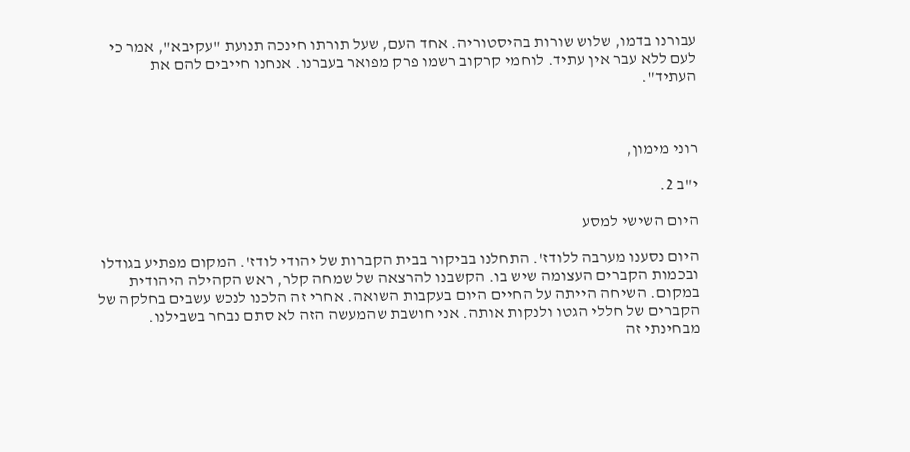עבורנו בדמו, שלוש שורות בהיסטוריה. אחד העם, שעל תורתו חינכה תנועת "עקיבא", אמר כי לעם ללא עבר אין עתיד. לוחמי קרקוב רשמו פרק מפואר בעברנו. אנחנו חייבים להם את העתיד".



רוני מימון,

י"ב 2.

היום השישי למסע

היום נסענו מערבה ללודז'. התחלנו בביקור בבית הקברות של יהודי לודז'. המקום מפתיע בגודלו ובכמות הקברים העצומה שיש בו. הקשבנו להרצאה של שמחה קלר, ראש הקהילה היהודית במקום. השיחה הייתה על החיים היום בעקבות השואה. אחרי זה הלכנו לנכש עשבים בחלקה של הקברים של חללי הגטו ולנקות אותה. אני חושבת שהמעשה הזה לא סתם נבחר בשבילנו. מבחינתי זה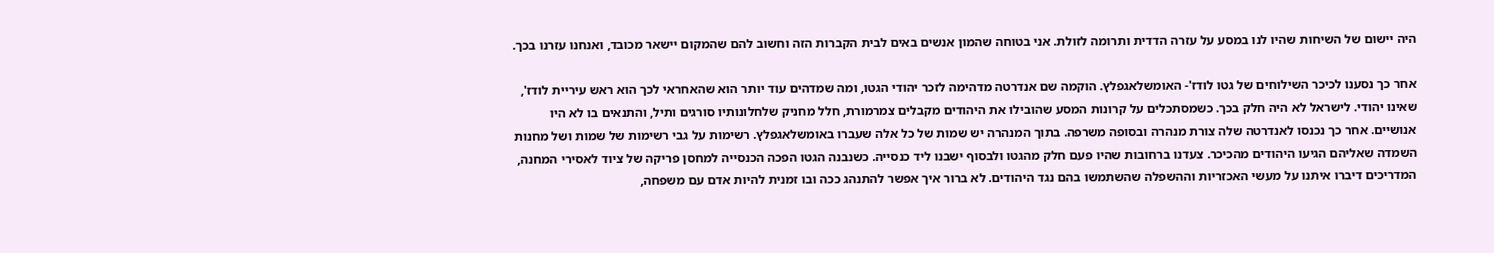היה יישום של השיחות שהיו לנו במסע על עזרה הדדית ותרומה לזולת. אני בטוחה שהמון אנשים באים לבית הקברות הזה וחשוב להם שהמקום יישאר מכובד, ואנחנו עזרנו בכך.

אחר כך נסענו לכיכר השילוחים של גטו לודז'- האומשלאגפלץ. הוקמה שם אנדרטה מדהימה לזכר יהודי הגטו, ומה שמדהים עוד יותר הוא שהאחראי לכך הוא ראש עיריית לודז', שאינו יהודי. לישראל לא היה חלק בכך. כשמסתכלים על קרונות המסע שהובילו את היהודים מקבלים צמרמורת, חלל מחניק שלחלונותיו סורגים ותיל, והתנאים בו לא היו אנושיים. אחר כך נכנסו לאנדרטה שלה צורת מנהרה ובסופה משרפה. בתוך המנהרה יש שמות של כל אלה שעברו באומשלאגפלץ. רשימות על גבי רשימות של שמות ושל מחנות השמדה שאליהם הגיעו היהודים מהכיכר. צעדנו ברחובות שהיו פעם חלק מהגטו ולבסוף ישבנו ליד כנסייה. כשנבנה הגטו הפכה הכנסייה למחסן פריקה של ציוד לאסירי המחנה, המדריכים דיברו איתנו על מעשי האכזריות וההשפלה שהשתמשו בהם נגד היהודים. לא ברור איך אפשר להתנהג ככה ובו זמנית להיות אדם עם משפחה,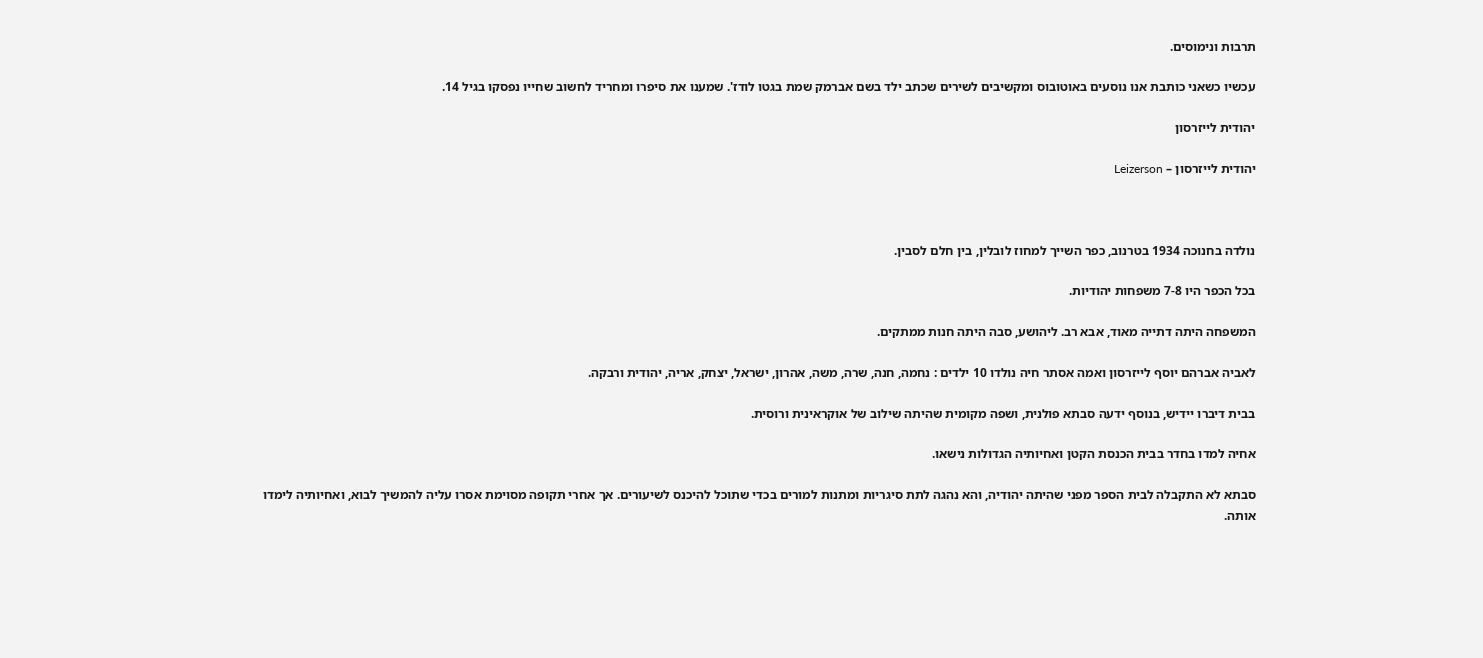תרבות ונימוסים.

עכשיו כשאני כותבת אנו נוסעים באוטובוס ומקשיבים לשירים שכתב ילד בשם אברמק שמת בגטו לודז'. שמענו את סיפרו ומחריד לחשוב שחייו נפסקו בגיל 14.

יהודית לייזרסון

יהודית לייזרסון – Leizerson



נולדה בחנוכה 1934 בטרנוב, כפר השייך למחוז לובלין, בין חלם לסבין.

בכל הכפר היו 7-8 משפחות יהודיות.

המשפחה היתה דתייה מאוד, אבא רב. ליהושע, סבה היתה חנות ממתקים.

לאביה אברהם יוסף לייזרסון ואמה אסתר חיה נולדו 10 ילדים : נחמה, חנה, שרה, משה, אהרון, ישראל, יצחק, אריה, יהודית ורבקה.

בבית דיברו יידיש, בנוסף ידעה סבתא פולנית, ושפה מקומית שהיתה שילוב של אוקראינית ורוסית.

אחיה למדו בחדר בבית הכנסת הקטן ואחיותיה הגדולות נישאו.

סבתא לא התקבלה לבית הספר מפני שהיתה יהודיה, והא נהגה לתת סיגריות ומתנות למורים בכדי שתוכל להיכנס לשיעורים. אך אחרי תקופה מסוימת אסרו עליה להמשיך לבוא, ואחיותיה לימדו אותה.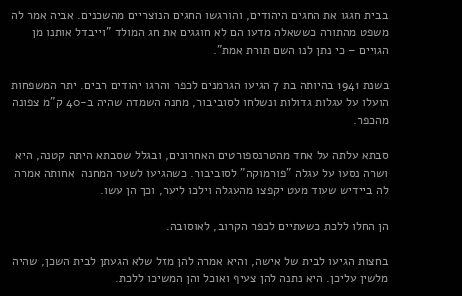בבית חגגו את החגים היהודים, והורגשו החגים הנוצריים מהשכנים. אביה אמר לה משפט מהתורה כששאלה מדעו הם לא חוגגים את חג המולד "וייבדל אותנו מן הגויים – כי נתן לנו השם תורת אמת".

בשנת 1941 בהיותה בת 7 הגיעו הגרמנים לכפר והרגו יהודים רבים. יתר המשפחות הועלו על עגלות גדולות ונשלחו לסוביבור, מחנה השמדה שהיה ב-40 ק"מ צפונה מהכפר.

סבתא עלתה על אחד מהטרנספורטים האחרונים, ובגלל שסבתא היתה קטנה, היא ושרה נסעו על עגלה "פורמוקה" לסוביבור. כשהגיעו לשער המחנה  אחותה אמרה לה ביידיש שעוד מעט יקפצו מהעגלה וילכו ליער, וכך הן עשו.

הן החלו ללכת כשעתיים לכפר הקרוב, לאוסובה.

בחצות הגיעו לבית של אישה, והיא אמרה להן מזל שלא הגעתן לבית השכן, שהיה מלשין עליכן. היא נתנה להן צעיף ואוכל והן המשיכו ללכת.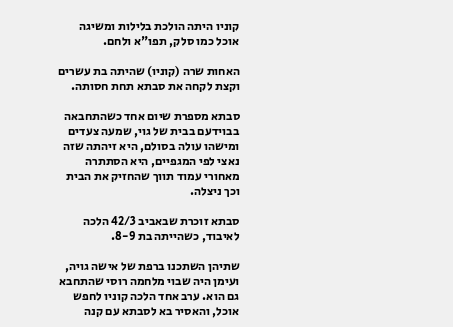קוניו היתה הולכת בלילות ומשיגה אוכל כמו סלק, תפו"א ולחם.

האחות שרה (קוניו) שהיתה בת עשרים וקצת לקחה את סבתא תחת חסותה.

סבתא מספרת שיום אחד כשהתחבאה בבוידעם בבית של גוי, שמעה צעדים ומישהו עולה בסולם, היא זיהתה שזה נאצי לפי המגפיים, היא הסתתרה מאחורי עמוד תווך שהחזיק את הבית וכך ניצלה.

סבתא זוכרת שבאביב 42/3 הלכה לאיבוד, כשהייתה בת 8-9.

שתיהן השתכנו ברפת של אישה גויה, ועימן היה שבוי מלחמה רוסי שהתחבא גם הוא. ערב אחד הלכה קוניו לחפש אוכל, והאסיר בא לסבתא עם קנה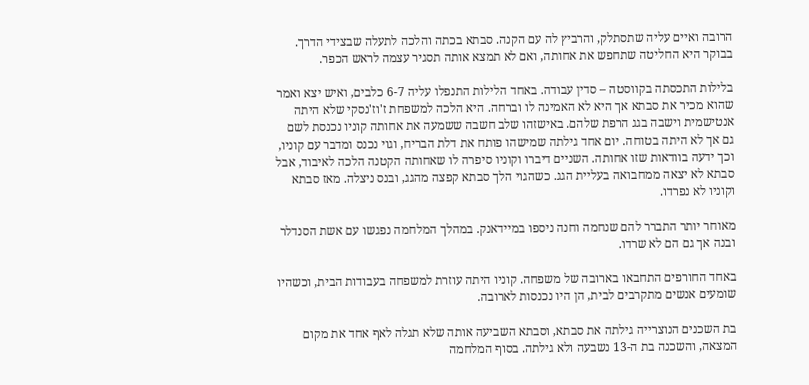הרובה ואיים עליה שתסתלק, והרביץ לה עם הקנה. סבתא בכתה והלכה לתעלה שבצידי הדרך. בבוקר היא החליטה שתחפש את אחותה, ואם לא תמצא אותה תסגיר עצמה לראש הכפר.

בלילות התכסתה בקווסטה – סדין עבודה. באחד הלילות התנפלו עליה 6-7 כלבים, ואיש יצא ואמר שהוא מכיר את סבתא אך היא לא האמינה לו וברחה. היא הלכה למשפחת ז'וז'נסקי שלא היתה אנטישמית וישבה בגג הרפת שלהם. באישזהו שלב חשבה ששמעה את אחותה קוניו נכנסת לשם גם אך לא היתה בטוחה. יום אחד גילתה שמישהו פותח את דלת הבריח, וגוי נכנס ומדבר עם קוניו, וכך ידעה בוודאות שזו אחותה. השניים דיברו וקוניו סיפרה לו שאחותה הקטנה הלכה לאיבוד, אבל סבתא לא יצאה ממחבואה בעליית הגג. כשהגוי הלך סבתא קפצה מהגג, ובנס ניצלה. מאז סבתא וקוניו לא נפרדו.

מאוחר יותר התברר להם שנחמה וחנה ניספו במיידאנק. במהלך המלחמה נפגשו עם אשת הסנדלר ובנה אך גם הם לא שרדו.

באחד החורפים התחבאו בארובה של משפחה. קוניו היתה עוזרת למשפחה בעבודות הבית, וכשהיו שומעים אנשים מתקרבים לבית, הן היו נכנסות לארובה.

בת השכנים הנוצרייה גילתה את סבתא, וסבתא השביעה אותה שלא תגלה לאף אחד את מקום המצאה, והשכנה בת ה-13 נשבעה ולא גילתה. בסוף המלחמה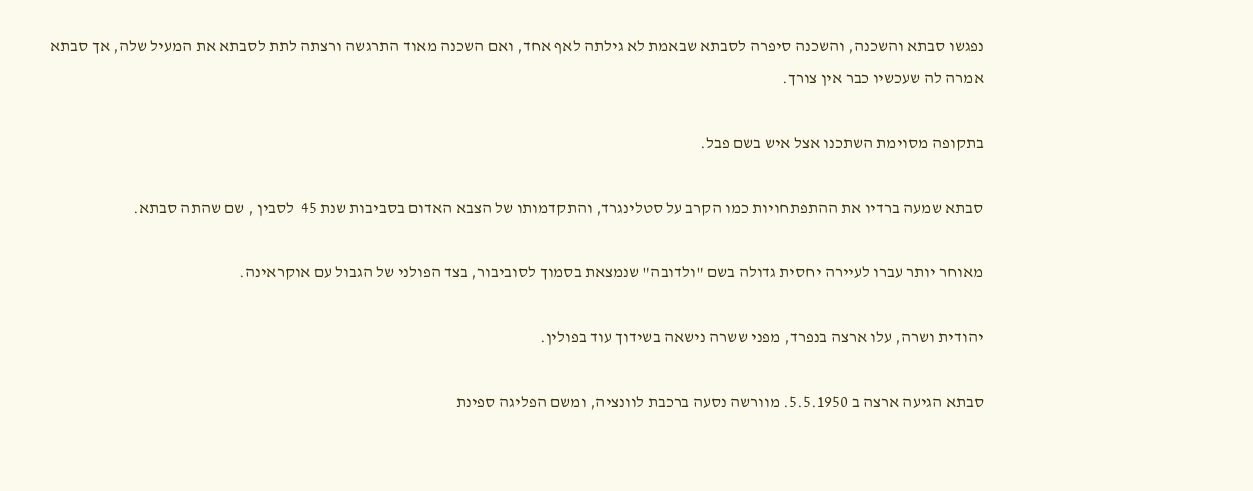נפגשו סבתא והשכנה, והשכנה סיפרה לסבתא שבאמת לא גילתה לאף אחד, ואם השכנה מאוד התרגשה ורצתה לתת לסבתא את המעיל שלה, אך סבתא אמרה לה שעכשיו כבר אין צורך.

בתקופה מסוימת השתכנו אצל איש בשם פבל.

סבתא שמעה ברדיו את ההתפתחויות כמו הקרב על סטלינגרד, והתקדמותו של הצבא האדום בסביבות שנת 45  לסבין , שם שהתה סבתא.

מאוחר יותר עברו לעיירה יחסית גדולה בשם "ולדובה" שנמצאת בסמוך לסוביבור, בצד הפולני של הגבול עם אוקראינה.

יהודית ושרה, עלו ארצה בנפרד, מפני ששרה נישאה בשידוך עוד בפולין.

סבתא הגיעה ארצה ב 5.5.1950. מוורשה נסעה ברכבת לוונציה, ומשם הפליגה ספינת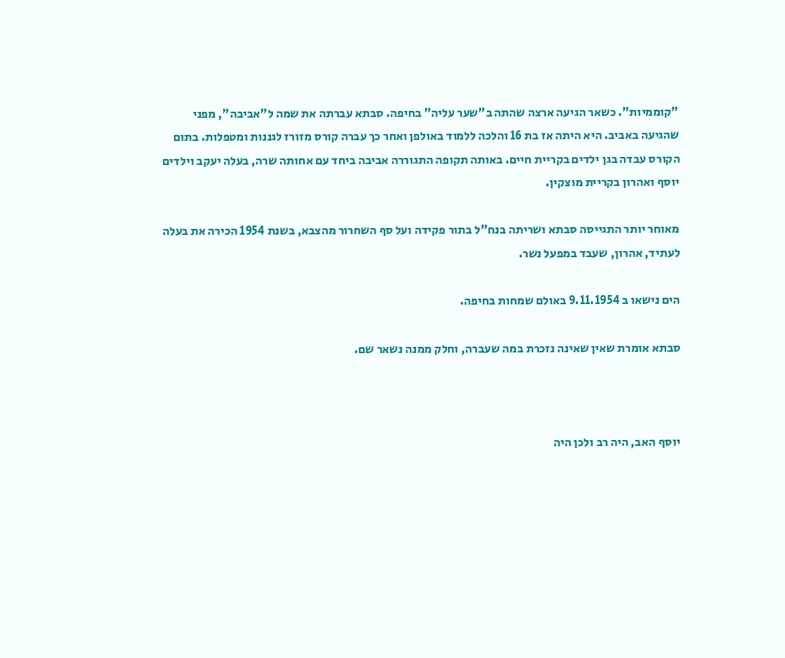"קוממיות". כשאר הגיעה ארצה שהתה ב"שער עליה" בחיפה. סבתא עברתה את שמה ל"אביבה", מפני שהגיעה באביב. היא היתה אז בת 16 והלכה ללמוד באולפן ואחר כך עברה קורס מזורז לגננות ומטפלות. בתום הקורס עבדה בגן ילדים בקריית חיים. באותה תקופה התגוררה אביבה ביחד עם אחותה שרה, בעלה יעקב וילדים יוסף ואהרון בקריית מוצקין.

מאוחר יותר התגייסה סבתא ושריתה בנח"ל בתור פקידה ועל סף השחרור מהצבא, בשנת 1954 הכירה את בעלה לעתיד, אהרון, שעבד במפעל נשר.

הים נישאו ב 9.11.1954 באולם שמחות בחיפה.

סבתא אומרת שאין שאינה נזכרת במה שעברה, וחלק ממנה נשאר שם.



יוסף האב, היה רב ולכן היה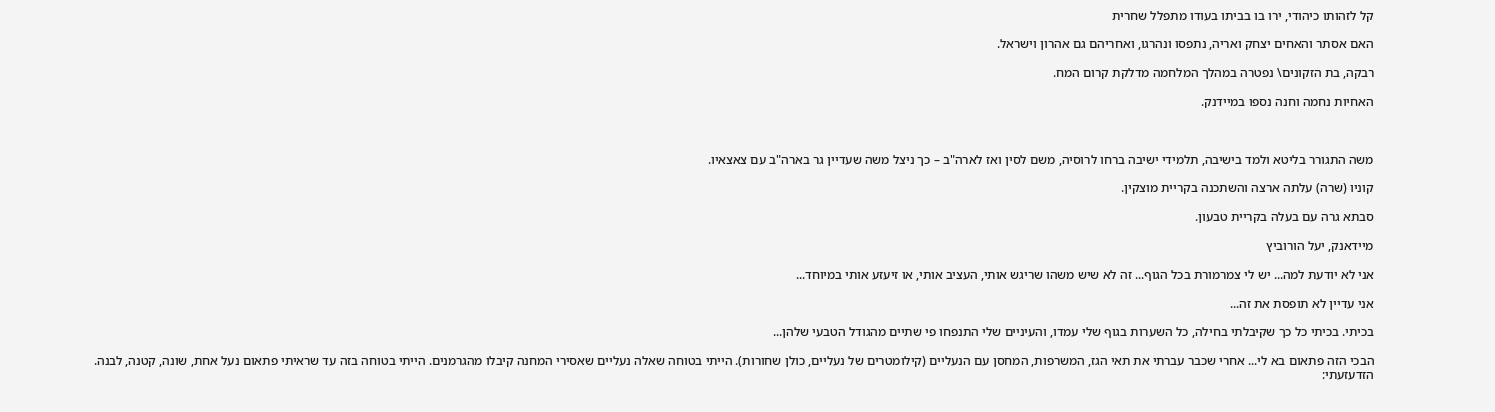קל לזהותו כיהודי, ירו בו בביתו בעודו מתפלל שחרית

האם אסתר והאחים יצחק ואריה, נתפסו ונהרגו, ואחריהם גם אהרון וישראל.

רבקה, בת הזקונים\ נפטרה במהלך המלחמה מדלקת קרום המח.

האחיות נחמה וחנה נספו במיידנק.



משה התגורר בליטא ולמד בישיבה, תלמידי ישיבה ברחו לרוסיה, משם לסין ואז לארה"ב – כך ניצל משה שעדיין גר בארה"ב עם צאצאיו.

קוניו (שרה) עלתה ארצה והשתכנה בקריית מוצקין.

סבתא גרה עם בעלה בקריית טבעון.

מיידאנק, יעל הורוביץ

אני לא יודעת למה... יש לי צמרמורת בכל הגוף... זה לא שיש משהו שריגש אותי, העציב אותי, או זיעזע אותי במיוחד...

אני עדיין לא תופסת את זה...

בכיתי. בכיתי כל כך שקיבלתי בחילה, כל השערות בגוף שלי עמדו, והעיניים שלי התנפחו פי שתיים מהגודל הטבעי שלהן...

הבכי הזה פתאום בא לי... אחרי שכבר עברתי את תאי הגז, המשרפות, המחסן עם הנעליים (קילומטרים של נעליים, כולן שחורות). הייתי בטוחה שאלה נעליים שאסירי המחנה קיבלו מהגרמנים. הייתי בטוחה בזה עד שראיתי פתאום נעל אחת, שונה, קטנה, לבנה. הזדעזעתי: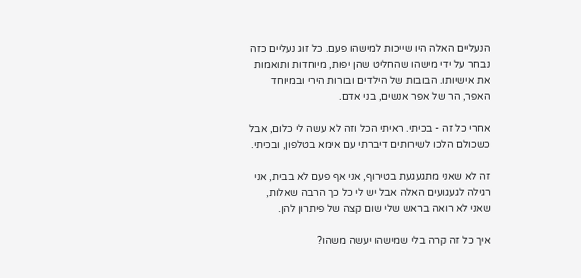הנעליים האלה היו שייכות למישהו פעם. כל זוג נעליים כזה נבחר על ידי מישהו שהחליט שהן יפות, מיוחדות ותואמות את אישיותו. הבובות של הילדים ובורות הירי ובמיוחד האפר, הר של אפר אנשים, בני אדם.

אחרי כל זה - בכיתי. ראיתי הכל וזה לא עשה לי כלום, אבל כשכולם הלכו לשירותים דיברתי עם אימא בטלפון, ובכיתי.

זה לא שאני מתגעגעת בטירוף, אני אף פעם לא בבית, אני רגילה לגעגועים האלה אבל יש לי כל כך הרבה שאלות, שאני לא רואה בראש שלי שום קצה של פיתרון להן.

איך כל זה קרה בלי שמישהו יעשה משהו?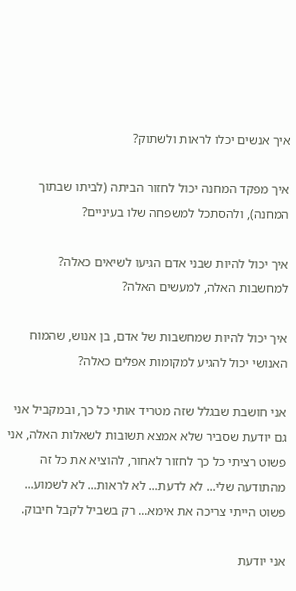איך אנשים יכלו לראות ולשתוק?

איך מפקד המחנה יכול לחזור הביתה (לביתו שבתוך המחנה), ולהסתכל למשפחה שלו בעיניים?

איך יכול להיות שבני אדם הגיעו לשיאים כאלה? למחשבות האלה, למעשים האלה?

איך יכול להיות שמחשבות של אדם, בן אנוש, שהמוח האנושי יכול להגיע למקומות אפלים כאלה?

אני חושבת שבגלל שזה מטריד אותי כל כך, ובמקביל אני גם יודעת שסביר שלא אמצא תשובות לשאלות האלה, אני פשוט רציתי כל כך לחזור לאחור, להוציא את כל זה מהתודעה שלי... לא לדעת... לא לראות... לא לשמוע... פשוט הייתי צריכה את אימא... רק בשביל לקבל חיבוק.

אני יודעת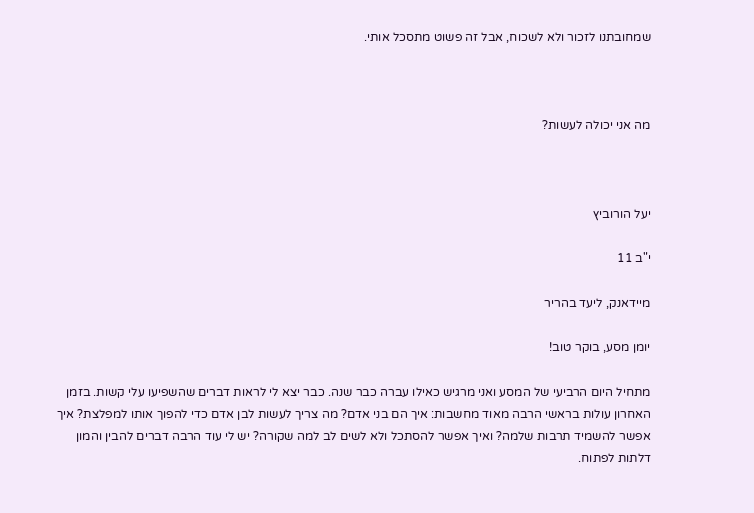שמחובתנו לזכור ולא לשכוח, אבל זה פשוט מתסכל אותי.



מה אני יכולה לעשות?



יעל הורוביץ

י"ב 11

מיידאנק, ליעד בהריר

יומן מסע, בוקר טוב!

מתחיל היום הרביעי של המסע ואני מרגיש כאילו עברה כבר שנה. כבר יצא לי לראות דברים שהשפיעו עלי קשות. בזמן האחרון עולות בראשי הרבה מאוד מחשבות: איך הם בני אדם? מה צריך לעשות לבן אדם כדי להפוך אותו למפלצת? איך אפשר להשמיד תרבות שלמה? ואיך אפשר להסתכל ולא לשים לב למה שקורה? יש לי עוד הרבה דברים להבין והמון דלתות לפתוח.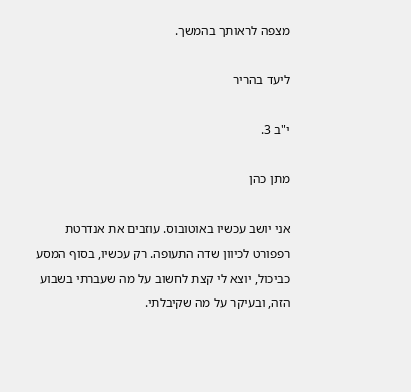מצפה לראותך בהמשך.

ליעד בהריר

י"ב 3.

מתן כהן

אני יושב עכשיו באוטובוס. עוזבים את אנדרטת רפפורט לכיוון שדה התעופה. רק עכשיו, בסוף המסע כביכול, יוצא לי קצת לחשוב על מה שעברתי בשבוע הזה, ובעיקר על מה שקיבלתי.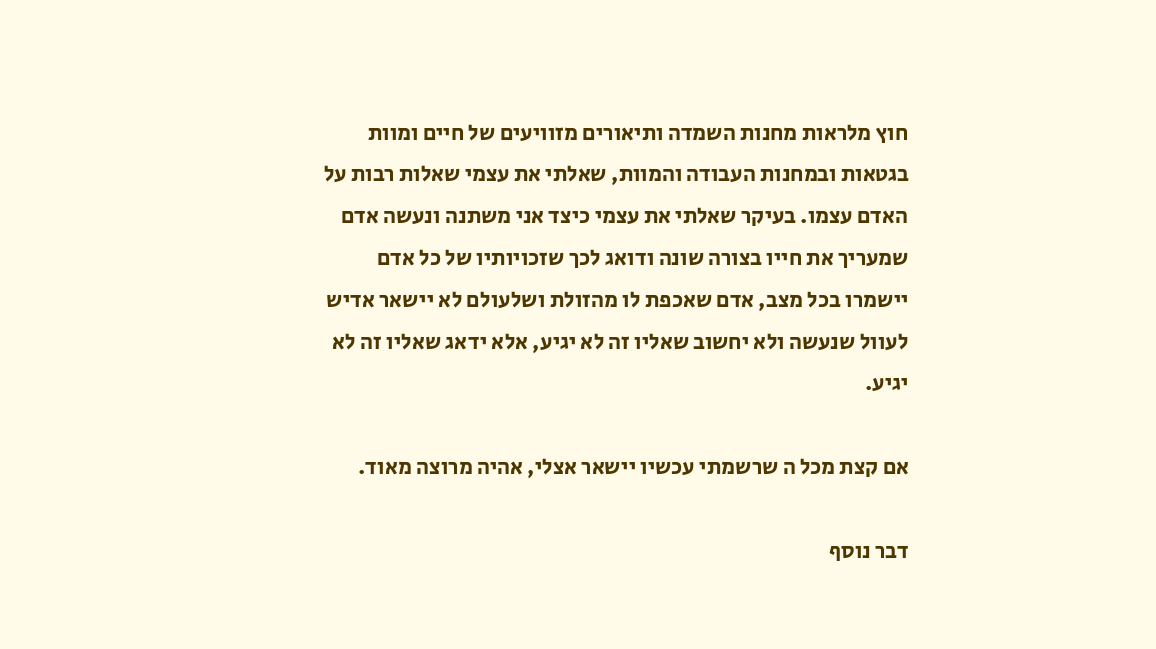חוץ מלראות מחנות השמדה ותיאורים מזוויעים של חיים ומוות בגטאות ובמחנות העבודה והמוות, שאלתי את עצמי שאלות רבות על האדם עצמו. בעיקר שאלתי את עצמי כיצד אני משתנה ונעשה אדם שמעריך את חייו בצורה שונה ודואג לכך שזכויותיו של כל אדם יישמרו בכל מצב, אדם שאכפת לו מהזולת ושלעולם לא יישאר אדיש לעוול שנעשה ולא יחשוב שאליו זה לא יגיע, אלא ידאג שאליו זה לא יגיע.

אם קצת מכל ה שרשמתי עכשיו יישאר אצלי, אהיה מרוצה מאוד.

דבר נוסף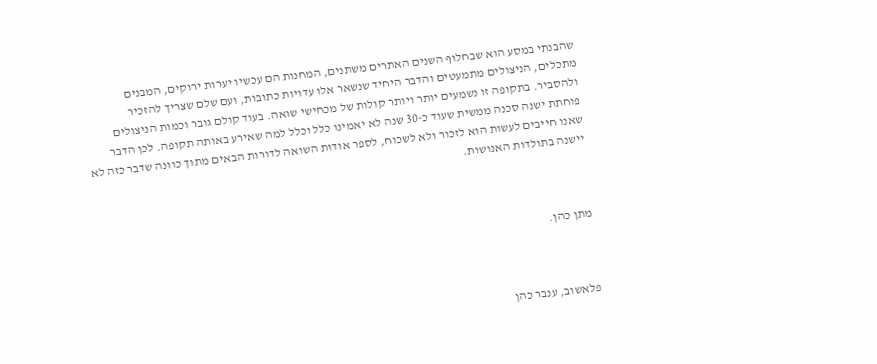שהבנתי במסע הוא שבחלוף השנים האתרים משתנים, המחנות הם עכשיו יערות ירוקים, המבנים מתכלים, הניצולים מתמעטים והדבר היחיד שנשאר אלו עדויות כתובות, ועם שלם שצריך להזכיר ולהסביר. בתקופה זו נשמעים יותר ויותר קולות של מכחישי שואה. בעוד קולם גובר וכמות הניצולים פוחתת ישנה סכנה ממשית שעוד כ-30 שנה לא יאמינו כלל וכלל למה שאירע באותה תקופה. לכן הדבר שאנו חייבים לעשות הוא לזכור ולא לשכוח, לספר אודות השואה לדורות הבאים מתוך כוונה שדבר כזה לא יישנה בתולדות האנושות.



מתן כהן.



פלאשוב, ענבר כהן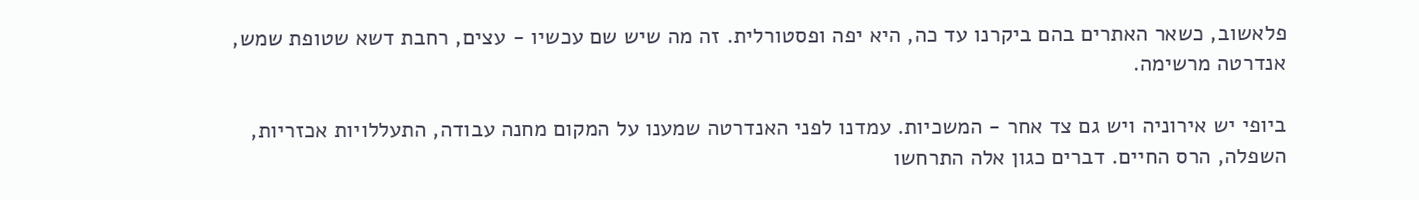פלאשוב, כשאר האתרים בהם ביקרנו עד כה, היא יפה ופסטורלית. זה מה שיש שם עכשיו - עצים, רחבת דשא שטופת שמש, אנדרטה מרשימה.

ביופי יש אירוניה ויש גם צד אחר - המשכיות. עמדנו לפני האנדרטה שמענו על המקום מחנה עבודה, התעללויות אכזריות, השפלה, הרס החיים. דברים כגון אלה התרחשו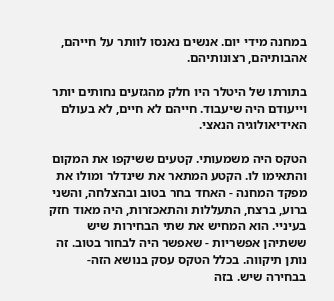במחנה מידי יום. אנשים נאנסו לוותר על חייהם, אהבותיהם, רצונותיהם.

בתורתו של היטלר היו חלק מהגזעים נחותים יותר וייעודם היה שיעבוד. חייהם לא חיים, לא בעולם האידיאולוגיה הנאצי.

הטקס היה משמעותי. קטעים ששיקפו את המקום והתאימו לו. הקטע המתאר את שינדלר ומולו את מפקד המחנה - האחד בחר בטוב ובהצלחה, והשני ברוע, ברצח, התעללות והתאכזרות, היה מאוד חזק בעיניי. הוא המחיש את שתי הבחירות שיש ששתיהן אפשריות - שאפשר היה לבחור בטוב. זה נותן תיקווה. בכלל הטקס עסק בנושא הזה-בבחירה שיש. בזה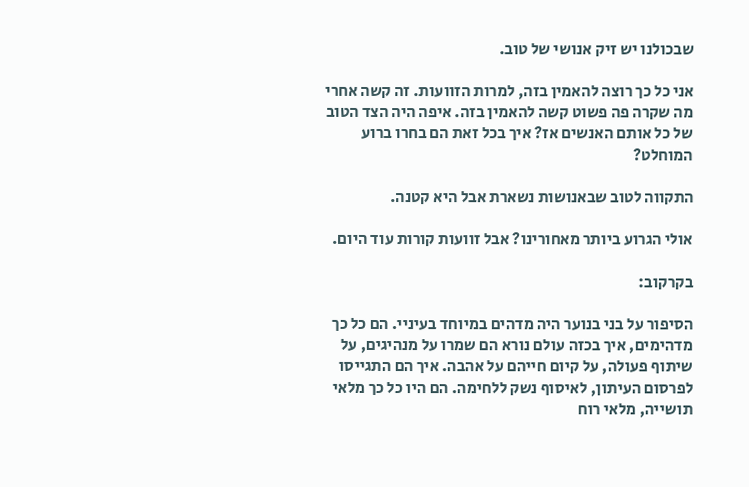שבכולנו יש זיק אנושי של טוב.

אני כל כך רוצה להאמין בזה, למרות הזוועות. זה קשה אחרי מה שקרה פה פשוט קשה להאמין בזה. איפה היה הצד הטוב של כל אותם האנשים אז? איך בכל זאת הם בחרו ברוע המוחלט?

התקווה לטוב שבאנושות נשארת אבל היא קטנה.

אולי הגרוע ביותר מאחורינו? אבל זוועות קורות עוד היום.

בקרקוב:

הסיפור על בני בנוער היה מדהים במיוחד בעיניי. הם כל כך מדהימים, איך בכזה עולם נורא הם שמרו על מנהיגים, על שיתוף פעולה, על קיום חייהם על אהבה. איך הם התגייסו לפרסום העיתון, לאיסוף נשק ללחימה. הם היו כל כך מלאי תושייה, מלאי רוח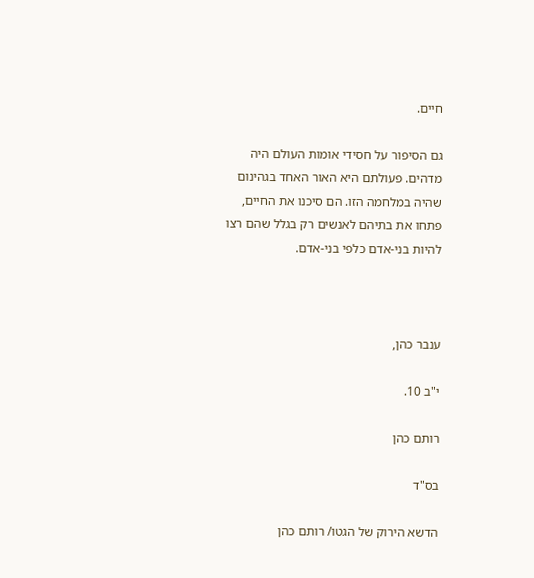חיים.

גם הסיפור על חסידי אומות העולם היה מדהים. פעולתם היא האור האחד בגהינום שהיה במלחמה הזו. הם סיכנו את החיים, פתחו את בתיהם לאנשים רק בגלל שהם רצו להיות בני-אדם כלפי בני-אדם.



ענבר כהן,

י"ב 10.

רותם כהן

בס"ד

הדשא הירוק של הגטו/ רותם כהן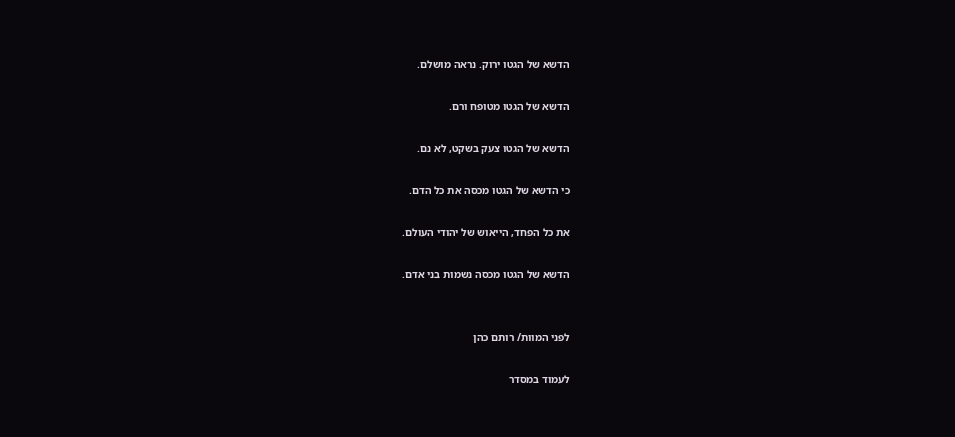הדשא של הגטו ירוק. נראה מושלם.

הדשא של הגטו מטופח ורם.

הדשא של הגטו צעק בשקט, לא נם.

כי הדשא של הגטו מכסה את כל הדם.

את כל הפחד, הייאוש של יהודי העולם.

הדשא של הגטו מכסה נשמות בני אדם.


לפני המוות/ רותם כהן

לעמוד במסדר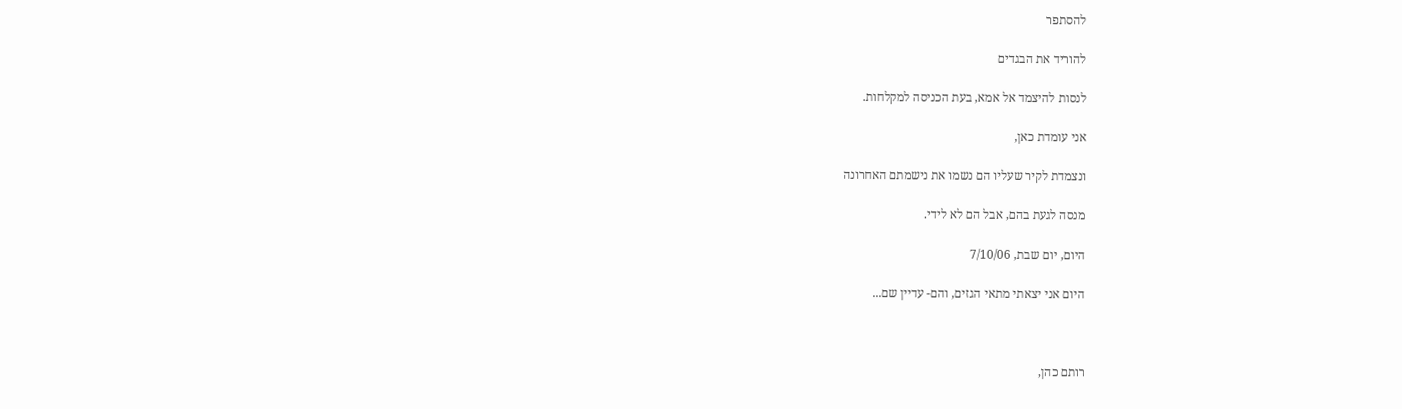להסתפר

להוריד את הבגדים

לנסות להיצמד אל אמא, בעת הכניסה למקלחות.

אני עומדת כאן,

ונצמדת לקיר שעליו הם נשמו את נישמתם האחרונה

מנסה לגעת בהם, אבל הם לא לידי.

היום, יום שבת, 7/10/06

היום אני יצאתי מתאי הגזים, והם- עדיין שם...



רותם כהן,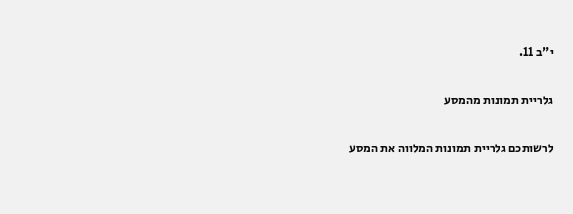י"ב 11.

גלריית תמונות מהמסע

לרשותכם גלריית תמונות המלווה את המסע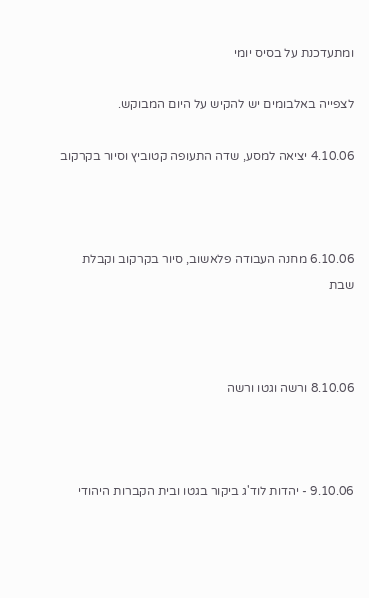ומתעדכנת על בסיס יומי

לצפייה באלבומים יש להקיש על היום המבוקש.

4.10.06 יציאה למסע, שדה התעופה קטוביץ וסיור בקרקוב



6.10.06 מחנה העבודה פלאשוב, סיור בקרקוב וקבלת שבת



8.10.06 ורשה וגטו ורשה



9.10.06 - יהדות לוד'ג ביקור בגטו ובית הקברות היהודי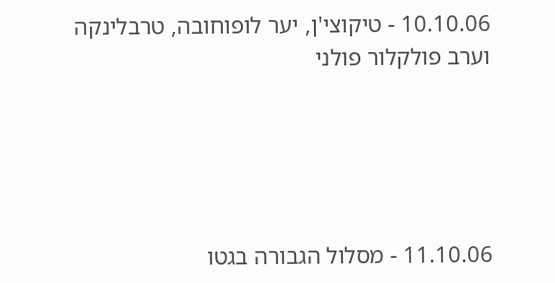10.10.06 - טיקוצי'ן, יער לופוחובה, טרבלינקה וערב פולקלור פולני





11.10.06 - מסלול הגבורה בגטו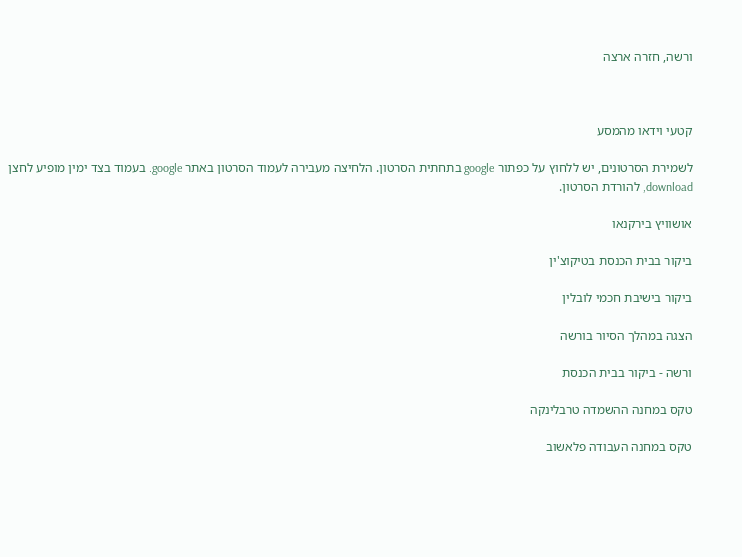ורשה, חזרה ארצה



קטעי וידאו מהמסע

לשמירת הסרטונים, יש ללחוץ על כפתור google בתחתית הסרטון. הלחיצה מעבירה לעמוד הסרטון באתר google. בעמוד בצד ימין מופיע לחצן download, להורדת הסרטון.

אושוויץ בירקנאו

ביקור בבית הכנסת בטיקוצ'ין

ביקור בישיבת חכמי לובלין

הצגה במהלך הסיור בורשה

ורשה - ביקור בבית הכנסת

טקס במחנה ההשמדה טרבלינקה

טקס במחנה העבודה פלאשוב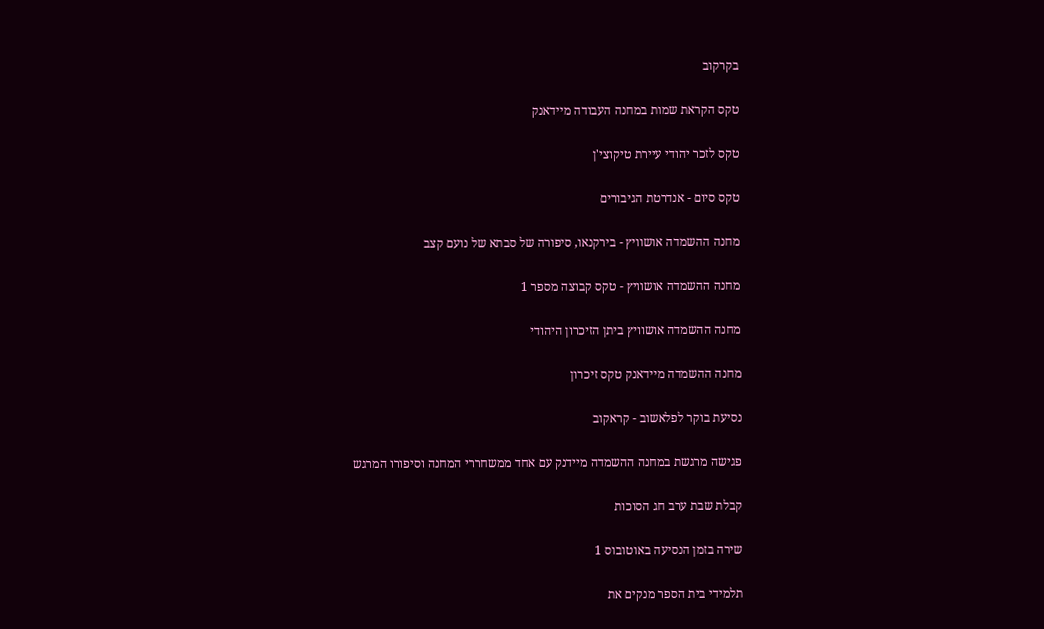בקרקוב

טקס הקראת שמות במחנה העבודה מיידאנק

טקס לזכר יהודי עיירת טיקוצי'ן

טקס סיום - אנדרטת הגיבורים

מחנה ההשמדה אושוויץ - בירקנאו, סיפורה של סבתא של נועם קצב

מחנה ההשמדה אושוויץ - טקס קבוצה מספר 1

מחנה ההשמדה אושוויץ ביתן הזיכרון היהודי

מחנה ההשמדה מיידאנק טקס זיכרון

נסיעת בוקר לפלאשוב - קראקוב

פגישה מרגשת במחנה ההשמדה מיידנק עם אחד ממשחררי המחנה וסיפורו המרגש

קבלת שבת ערב חג הסוכות

שירה בזמן הנסיעה באוטובוס 1

תלמידי בית הספר מנקים את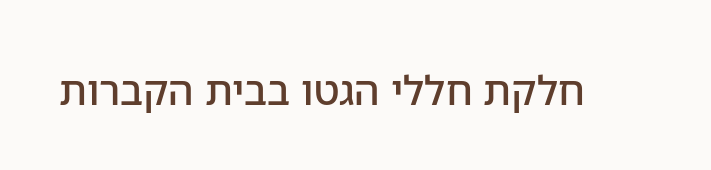חלקת חללי הגטו בבית הקברות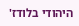היהודי בלודז'